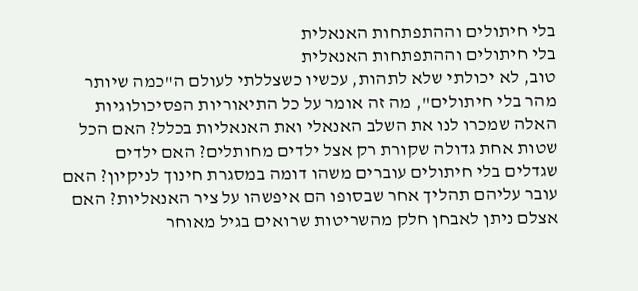בלי חיתולים וההתפתחות האנאלית
בלי חיתולים וההתפתחות האנאלית
טוב, לא יכולתי שלא לתהות, עכשיו כשצללתי לעולם ה"כמה שיותר מהר בלי חיתולים", מה זה אומר על כל התיאוריות הפסיכולוגיות האלה שמכרו לנו את השלב האנאלי ואת האנאליות בכלל? האם הכל שטות אחת גדולה שקורת רק אצל ילדים מחותלים? האם ילדים שגדלים בלי חיתולים עוברים משהו דומה במסגרת חינוך לניקיון? האם עובר עליהם תהליך אחר שבסופו הם איפשהו על ציר האנאליות? האם אצלם ניתן לאבחן חלק מהשריטות שרואים בגיל מאוחר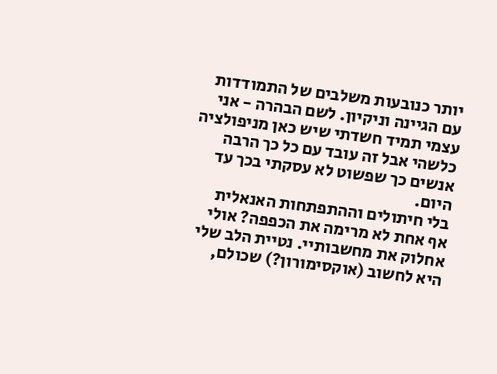יותר כנובעות משלבים של התמודדות עם הגיינה וניקיון. לשם הבהרה - אני עצמי תמיד חשדתי שיש כאן מניפולציה כלשהי אבל זה עובד עם כל כך הרבה אנשים כך שפשוט לא עסקתי בכך עד היום.
בלי חיתולים וההתפתחות האנאלית
אף אחת לא מרימה את הכפפה? אולי אחלוק את מחשבותיי. נטיית הלב שלי היא לחשוב (אוקסימורון?) שכולם,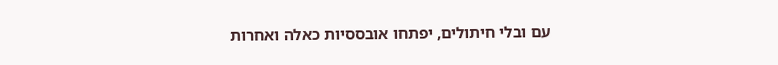עם ובלי חיתולים, יפתחו אובססיות כאלה ואחרות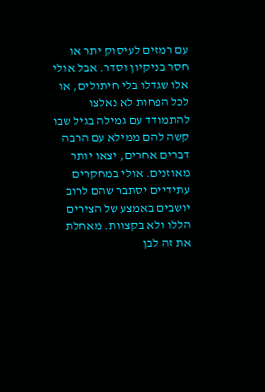עם רמזים לעיסוק יתר או חסר בניקיון וסדר. אבל אולי אלו שגדלו בלי חיתולים, או לכל הפחות לא נאלצו להתמודד עם גמילה בגיל שבו קשה להם ממילא עם הרבה דברים אחרים, יצאו יותר מאוזנים. אולי במחקרים עתידיים יסתבר שהם לרוב יושבים באמצע של הצירים הללו ולא בקצוות. מאחלת את זה לבן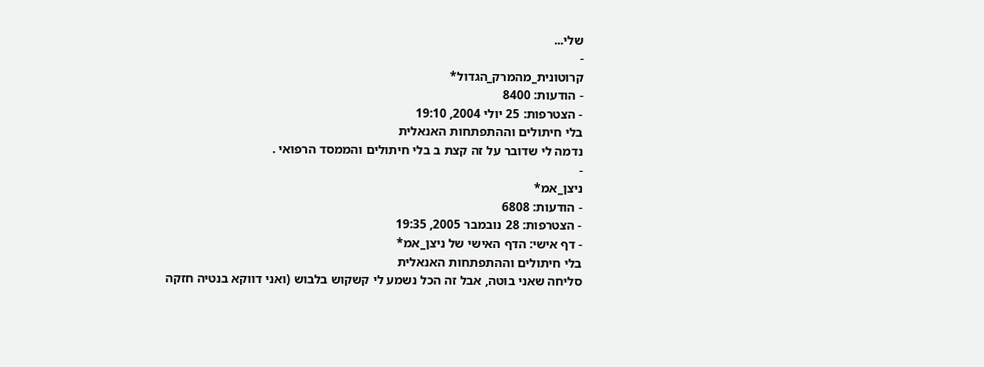שלי...
-
קרוטונית_מהמרק_הגדול*
- הודעות: 8400
- הצטרפות: 25 יולי 2004, 19:10
בלי חיתולים וההתפתחות האנאלית
נדמה לי שדובר על זה קצת ב בלי חיתולים והממסד הרפואי .
-
ניצן_אמ*
- הודעות: 6808
- הצטרפות: 28 נובמבר 2005, 19:35
- דף אישי: הדף האישי של ניצן_אמ*
בלי חיתולים וההתפתחות האנאלית
סליחה שאני בוטה, אבל זה הכל נשמע לי קשקוש בלבוש (ואני דווקא בנטיה חזקה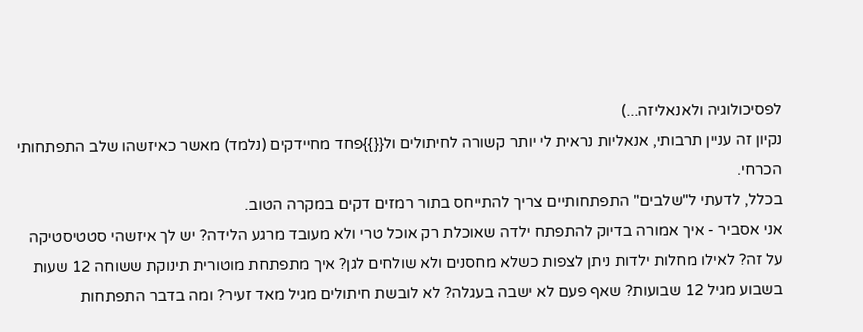לפסיכולוגיה ולאנאליזה...)
נקיון זה עניין תרבותי, אנאליות נראית לי יותר קשורה לחיתולים ול{{}}פחד מחיידקים (נלמד) מאשר כאיזשהו שלב התפתחותי הכרחי.
בכלל, לדעתי ל"שלבים" התפתחותיים צריך להתייחס בתור רמזים דקים במקרה הטוב.
אני אסביר - איך אמורה בדיוק להתפתח ילדה שאוכלת רק אוכל טרי ולא מעובד מרגע הלידה? יש לך איזשהי סטטיסטיקה על זה? לאילו מחלות ילדות ניתן לצפות כשלא מחסנים ולא שולחים לגן? איך מתפתחת מוטורית תינוקת ששוחה 12 שעות בשבוע מגיל 12 שבועות? שאף פעם לא ישבה בעגלה? לא לובשת חיתולים מגיל מאד זעיר? ומה בדבר התפתחות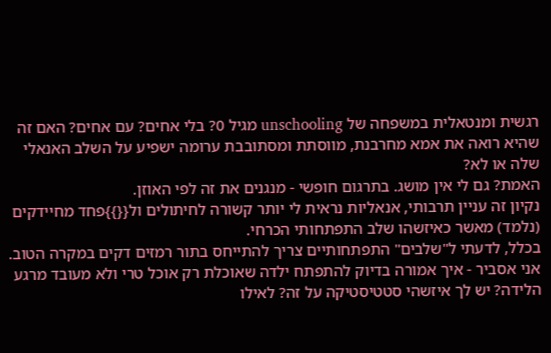רגשית ומנטאלית במשפחה של unschooling מגיל 0? בלי אחים? עם אחים? האם זה שהיא רואה את אמא מחרבנת, מווסתת ומסתובבת ערומה ישפיע על השלב האנאלי שלה או לא?
האמת? גם לי אין מושג. בתרגום חופשי - מנגנים את זה לפי האוזן.
נקיון זה עניין תרבותי, אנאליות נראית לי יותר קשורה לחיתולים ול{{}}פחד מחיידקים (נלמד) מאשר כאיזשהו שלב התפתחותי הכרחי.
בכלל, לדעתי ל"שלבים" התפתחותיים צריך להתייחס בתור רמזים דקים במקרה הטוב.
אני אסביר - איך אמורה בדיוק להתפתח ילדה שאוכלת רק אוכל טרי ולא מעובד מרגע הלידה? יש לך איזשהי סטטיסטיקה על זה? לאילו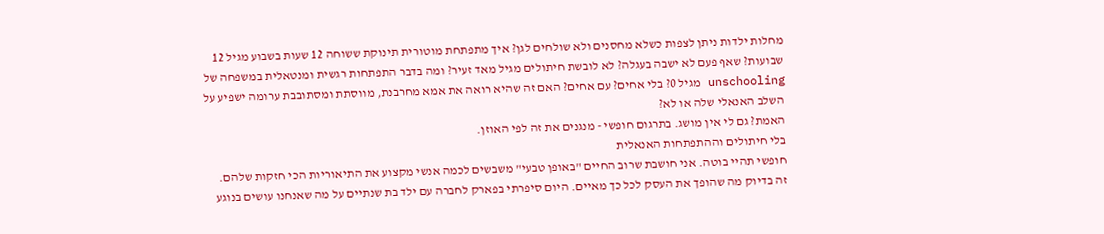מחלות ילדות ניתן לצפות כשלא מחסנים ולא שולחים לגן? איך מתפתחת מוטורית תינוקת ששוחה 12 שעות בשבוע מגיל 12 שבועות? שאף פעם לא ישבה בעגלה? לא לובשת חיתולים מגיל מאד זעיר? ומה בדבר התפתחות רגשית ומנטאלית במשפחה של unschooling מגיל 0? בלי אחים? עם אחים? האם זה שהיא רואה את אמא מחרבנת, מווסתת ומסתובבת ערומה ישפיע על השלב האנאלי שלה או לא?
האמת? גם לי אין מושג. בתרגום חופשי - מנגנים את זה לפי האוזן.
בלי חיתולים וההתפתחות האנאלית
חופשי תהיי בוטה. אני חושבת שרוב החיים "באופן טבעי" משבשים לכמה אנשי מקצוע את התיאוריות הכי חזקות שלהם. זה בדיוק מה שהופך את העסק לכל כך מאיים. היום סיפרתי בפארק לחברה עם ילד בת שנתיים על מה שאנחנו עושים בנוגע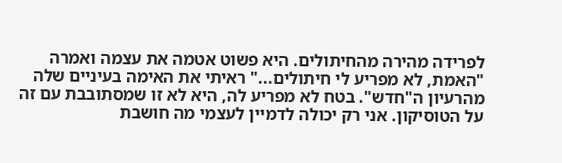לפרידה מהירה מהחיתולים. היא פשוט אטמה את עצמה ואמרה "האמת, לא מפריע לי חיתולים..." ראיתי את האימה בעיניים שלה מהרעיון ה"חדש". בטח לא מפריע לה, היא לא זו שמסתובבת עם זה על הטוסיקון. אני רק יכולה לדמיין לעצמי מה חושבת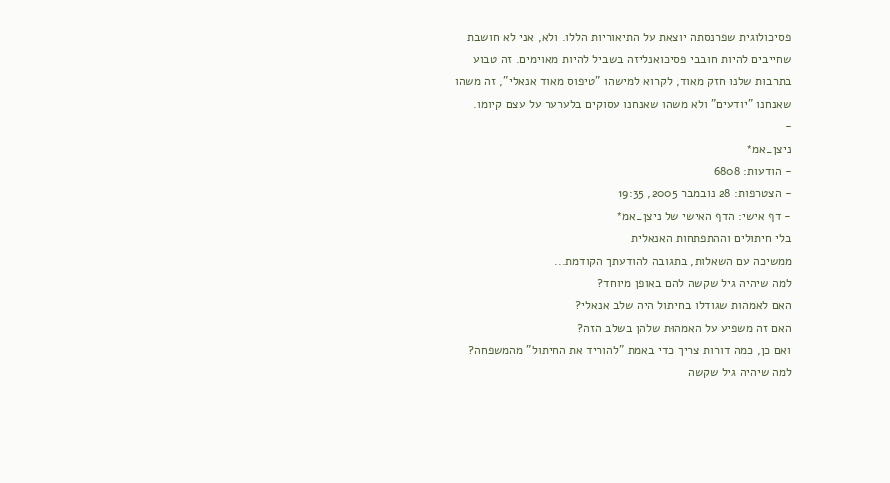פסיכולוגית שפרנסתה יוצאת על התיאוריות הללו. ולא, אני לא חושבת שחייבים להיות חובבי פסיכואנליזה בשביל להיות מאוימים. זה טבוע בתרבות שלנו חזק מאוד, לקרוא למישהו "טיפוס מאוד אנאלי", זה משהו שאנחנו "יודעים" ולא משהו שאנחנו עסוקים בלערער על עצם קיומו.
-
ניצן_אמ*
- הודעות: 6808
- הצטרפות: 28 נובמבר 2005, 19:35
- דף אישי: הדף האישי של ניצן_אמ*
בלי חיתולים וההתפתחות האנאלית
ממשיכה עם השאלות, בתגובה להודעתך הקודמת...
למה שיהיה גיל שקשה להם באופן מיוחד?
האם לאמהות שגודלו בחיתול היה שלב אנאלי?
האם זה משפיע על האמהוּת שלהן בשלב הזה?
ואם כן, כמה דורות צריך כדי באמת "להוריד את החיתול" מהמשפחה?
למה שיהיה גיל שקשה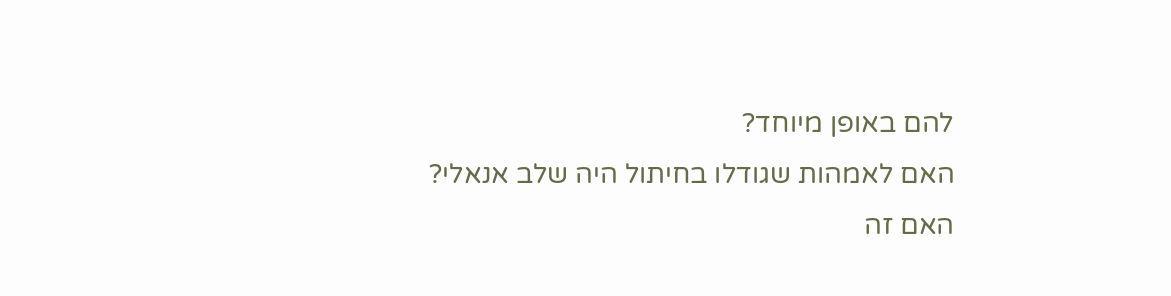להם באופן מיוחד?
האם לאמהות שגודלו בחיתול היה שלב אנאלי?
האם זה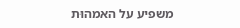משפיע על האמהוּת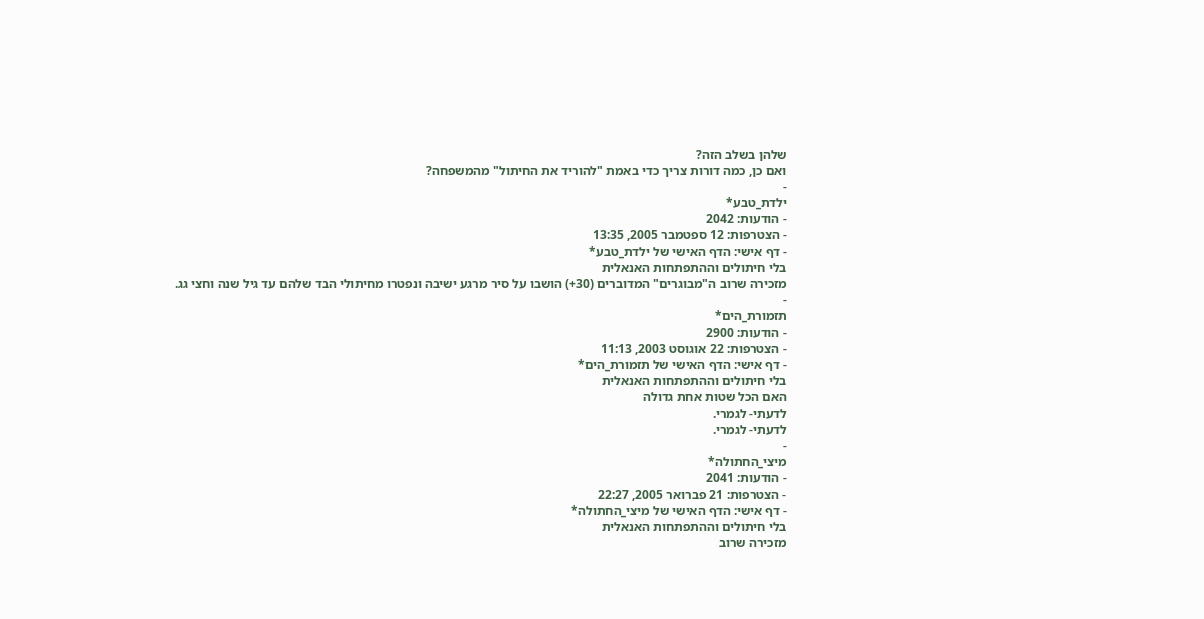שלהן בשלב הזה?
ואם כן, כמה דורות צריך כדי באמת "להוריד את החיתול" מהמשפחה?
-
ילדת_טבע*
- הודעות: 2042
- הצטרפות: 12 ספטמבר 2005, 13:35
- דף אישי: הדף האישי של ילדת_טבע*
בלי חיתולים וההתפתחות האנאלית
מזכירה שרוב ה"מבוגרים" המדוברים (30+) הושבו על סיר מרגע ישיבה ונפטרו מחיתולי הבד שלהם עד גיל שנה וחצי גג.
-
תזמורת_הים*
- הודעות: 2900
- הצטרפות: 22 אוגוסט 2003, 11:13
- דף אישי: הדף האישי של תזמורת_הים*
בלי חיתולים וההתפתחות האנאלית
האם הכל שטות אחת גדולה
לדעתי- לגמרי.
לדעתי- לגמרי.
-
מיצי_החתולה*
- הודעות: 2041
- הצטרפות: 21 פברואר 2005, 22:27
- דף אישי: הדף האישי של מיצי_החתולה*
בלי חיתולים וההתפתחות האנאלית
מזכירה שרוב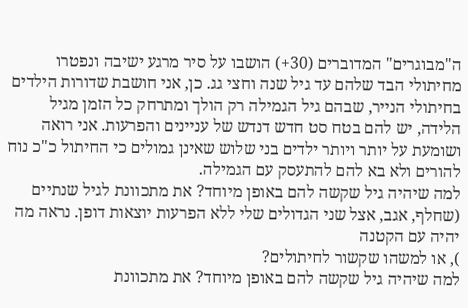ה"מבוגרים" המדוברים (30+) הושבו על סיר מרגע ישיבה ונפטרו מחיתולי הבד שלהם עד גיל שנה וחצי גג. כן, אני חושבת שדורות הילדים בחיתולי הנייר, שבהם גיל הגמילה רק הולך ומתרחק כל הזמן מגיל הלידה, יש להם בטח סט חדש דנדש של עניינים והפרעות. אני רואה ושומעת על יותר ויותר ילדים בני שלוש שאינן גמולים כי החיתול כ"כ נוח להורים ולא בא להם להתעסק עם הגמילה.
למה שיהיה גיל שקשה להם באופן מיוחד? את מתכוונת לגיל שנתיים (שחלף, אגב, אצל שני הגדולים שלי ללא הפרעות יוצאות דופן. נראה מה יהיה עם הקטנה
), או למשהו שקשור לחיתולים?
למה שיהיה גיל שקשה להם באופן מיוחד? את מתכוונת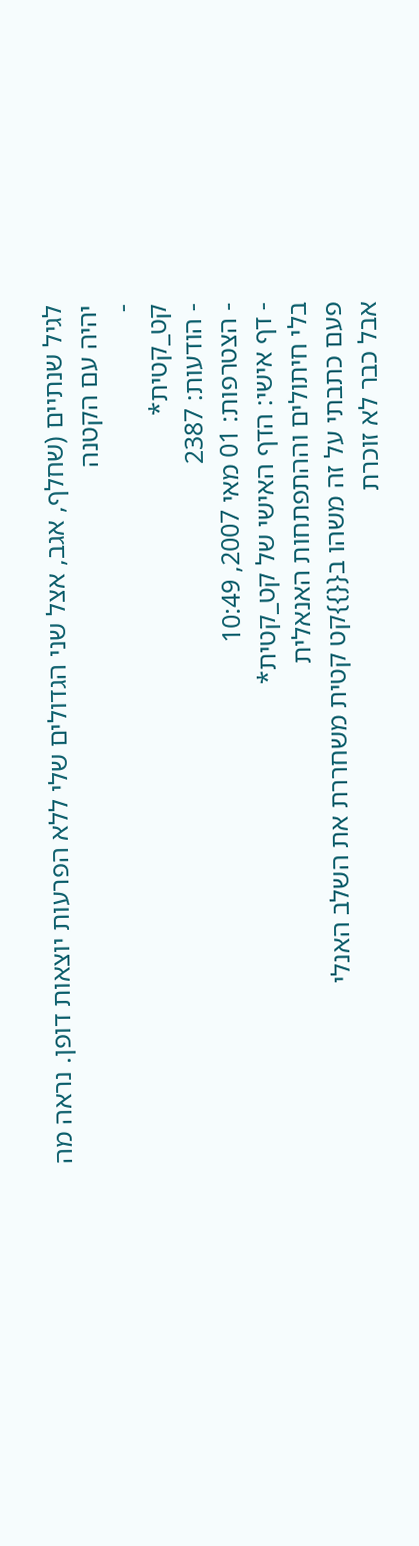לגיל שנתיים (שחלף, אגב, אצל שני הגדולים שלי ללא הפרעות יוצאות דופן. נראה מה יהיה עם הקטנה
-
קט_קטית*
- הודעות: 2387
- הצטרפות: 01 מאי 2007, 10:49
- דף אישי: הדף האישי של קט_קטית*
בלי חיתולים וההתפתחות האנאלית
פעם כתבתי על זה משהו ב{{}}קט קטית משחררת את השלב האנלי
אבל כבר לא זוכרת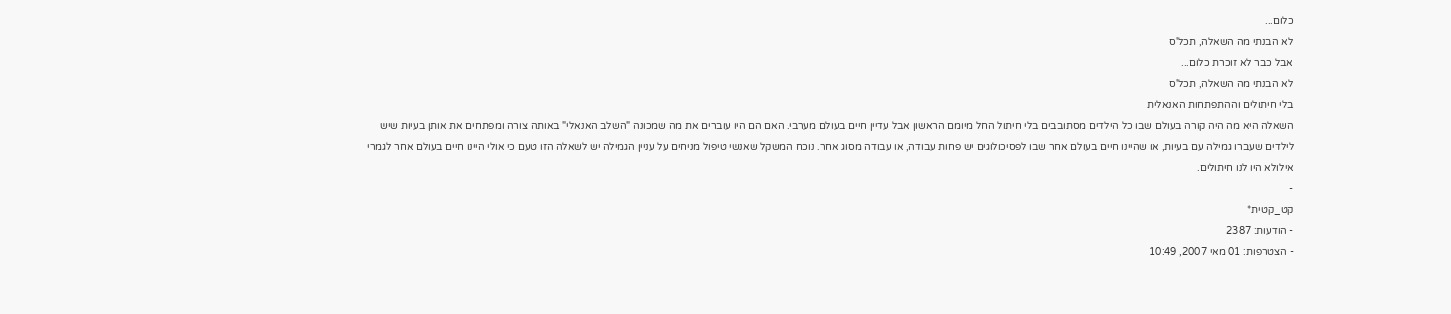כלום...
לא הבנתי מה השאלה, תכל'ס
אבל כבר לא זוכרת כלום...
לא הבנתי מה השאלה, תכל'ס
בלי חיתולים וההתפתחות האנאלית
השאלה היא מה היה קורה בעולם שבו כל הילדים מסתובבים בלי חיתול החל מיומם הראשון אבל עדיין חיים בעולם מערבי. האם הם היו עוברים את מה שמכונה "השלב האנאלי" באותה צורה ומפתחים את אותן בעיות שיש לילדים שעברו גמילה עם בעיות, או שהיינו חיים בעולם אחר שבו לפסיכולוגים יש פחות עבודה, או עבודה מסוג אחר. נוכח המשקל שאנשי טיפול מניחים על עניין הגמילה יש לשאלה הזו טעם כי אולי היינו חיים בעולם אחר לגמרי אילולא היו לנו חיתולים.
-
קט_קטית*
- הודעות: 2387
- הצטרפות: 01 מאי 2007, 10:49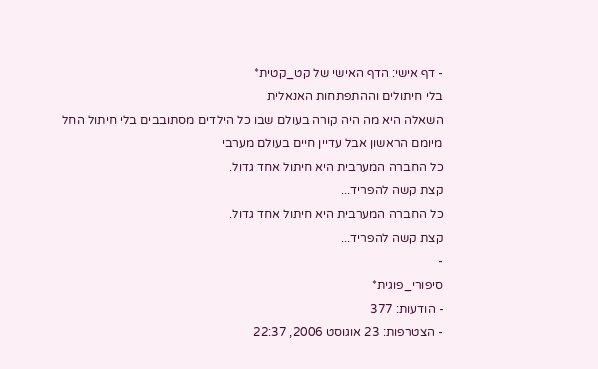- דף אישי: הדף האישי של קט_קטית*
בלי חיתולים וההתפתחות האנאלית
השאלה היא מה היה קורה בעולם שבו כל הילדים מסתובבים בלי חיתול החל מיומם הראשון אבל עדיין חיים בעולם מערבי
כל החברה המערבית היא חיתול אחד גדול.
קצת קשה להפריד...
כל החברה המערבית היא חיתול אחד גדול.
קצת קשה להפריד...
-
סיפורי_פוגית*
- הודעות: 377
- הצטרפות: 23 אוגוסט 2006, 22:37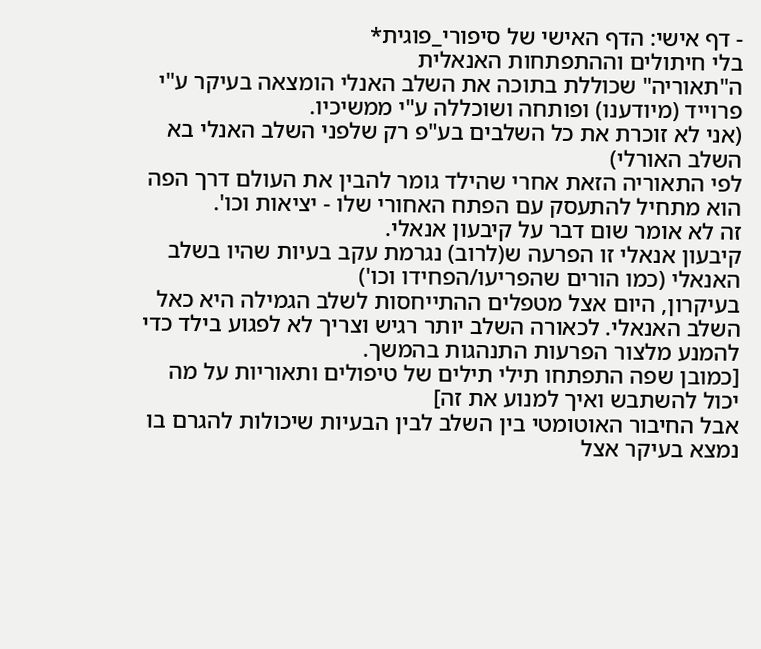- דף אישי: הדף האישי של סיפורי_פוגית*
בלי חיתולים וההתפתחות האנאלית
ה"תאוריה" שכוללת בתוכה את השלב האנלי הומצאה בעיקר ע"י פרוייד (מיודענו) ופותחה ושוכללה ע"י ממשיכיו.
(אני לא זוכרת את כל השלבים בע"פ רק שלפני השלב האנלי בא השלב האורלי)
לפי התאוריה הזאת אחרי שהילד גומר להבין את העולם דרך הפה הוא מתחיל להתעסק עם הפתח האחורי שלו - יציאות וכו'.
זה לא אומר שום דבר על קיבעון אנאלי.
קיבעון אנאלי זו הפרעה ש(לרוב) נגרמת עקב בעיות שהיו בשלב האנאלי (כמו הורים שהפריעו/הפחידו וכו')
בעיקרון, היום אצל מטפלים ההתייחסות לשלב הגמילה היא כאל השלב האנאלי. לכאורה השלב יותר רגיש וצריך לא לפגוע בילד כדי להמנע מלצור הפרעות התנהגות בהמשך.
[כמובן שפה התפתחו תילי תילים של טיפולים ותאוריות על מה יכול להשתבש ואיך למנוע את זה]
אבל החיבור האוטומטי בין השלב לבין הבעיות שיכולות להגרם בו נמצא בעיקר אצל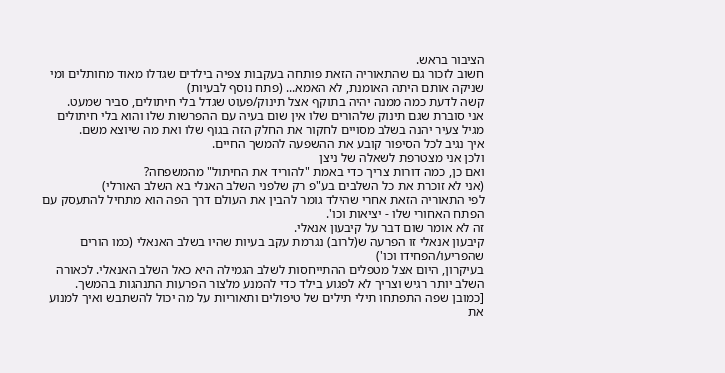הציבור בראש.
חשוב לזכור גם שהתאוריה הזאת פותחה בעקבות צפיה בילדים שגדלו מאוד מחותלים ומי שניקה אותם היתה האומנת, לא האמא... (פתח נוסף לבעיות)
קשה לדעת כמה ממנה יהיה בתוקף אצל תינוק/פעוט שגדל בלי חיתולים, סביר שמעט.
אני סוברת שגם תינוק שלהורים שלו אין שום בעיה עם ההפרשות שלו והוא בלי חיתולים מגיל צעיר יהנה בשלב מסויים לחקור את החלק הזה בגוף שלו ואת מה שיוצא משם.
איך נגיב לכל הסיפור קובע את ההשפעה להמשך החיים.
ולכן אני מצטרפת לשאלה של ניצן
ואם כן, כמה דורות צריך כדי באמת "להוריד את החיתול" מהמשפחה?
(אני לא זוכרת את כל השלבים בע"פ רק שלפני השלב האנלי בא השלב האורלי)
לפי התאוריה הזאת אחרי שהילד גומר להבין את העולם דרך הפה הוא מתחיל להתעסק עם הפתח האחורי שלו - יציאות וכו'.
זה לא אומר שום דבר על קיבעון אנאלי.
קיבעון אנאלי זו הפרעה ש(לרוב) נגרמת עקב בעיות שהיו בשלב האנאלי (כמו הורים שהפריעו/הפחידו וכו')
בעיקרון, היום אצל מטפלים ההתייחסות לשלב הגמילה היא כאל השלב האנאלי. לכאורה השלב יותר רגיש וצריך לא לפגוע בילד כדי להמנע מלצור הפרעות התנהגות בהמשך.
[כמובן שפה התפתחו תילי תילים של טיפולים ותאוריות על מה יכול להשתבש ואיך למנוע את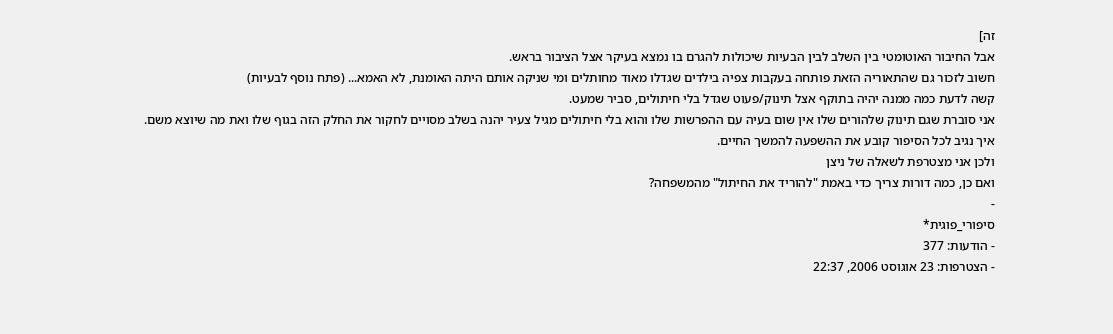זה]
אבל החיבור האוטומטי בין השלב לבין הבעיות שיכולות להגרם בו נמצא בעיקר אצל הציבור בראש.
חשוב לזכור גם שהתאוריה הזאת פותחה בעקבות צפיה בילדים שגדלו מאוד מחותלים ומי שניקה אותם היתה האומנת, לא האמא... (פתח נוסף לבעיות)
קשה לדעת כמה ממנה יהיה בתוקף אצל תינוק/פעוט שגדל בלי חיתולים, סביר שמעט.
אני סוברת שגם תינוק שלהורים שלו אין שום בעיה עם ההפרשות שלו והוא בלי חיתולים מגיל צעיר יהנה בשלב מסויים לחקור את החלק הזה בגוף שלו ואת מה שיוצא משם.
איך נגיב לכל הסיפור קובע את ההשפעה להמשך החיים.
ולכן אני מצטרפת לשאלה של ניצן
ואם כן, כמה דורות צריך כדי באמת "להוריד את החיתול" מהמשפחה?
-
סיפורי_פוגית*
- הודעות: 377
- הצטרפות: 23 אוגוסט 2006, 22:37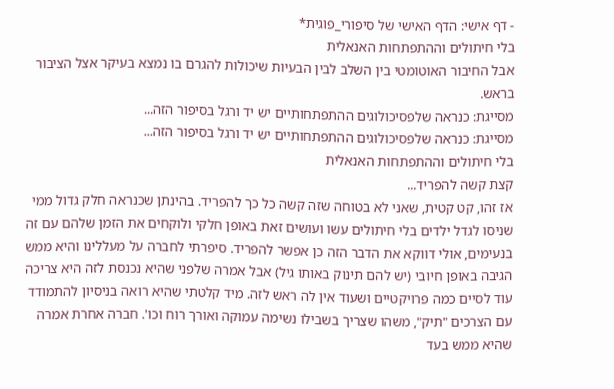- דף אישי: הדף האישי של סיפורי_פוגית*
בלי חיתולים וההתפתחות האנאלית
אבל החיבור האוטומטי בין השלב לבין הבעיות שיכולות להגרם בו נמצא בעיקר אצל הציבור בראש.
מסייגת: כנראה שלפסיכולוגים ההתפתחותיים יש יד ורגל בסיפור הזה...
מסייגת: כנראה שלפסיכולוגים ההתפתחותיים יש יד ורגל בסיפור הזה...
בלי חיתולים וההתפתחות האנאלית
קצת קשה להפריד...
אז זהו, קט קטית, שאני לא בטוחה שזה קשה כל כך להפריד. בהינתן שכנראה חלק גדול ממי שניסו לגדל ילדים בלי חיתולים עשו ועושים זאת באופן חלקי ולוקחים את הזמן שלהם עם זה בנעימים, אולי דווקא את הדבר הזה כן אפשר להפריד. סיפרתי לחברה על מעללינו והיא ממש הגיבה באופן חיובי (יש להם תינוק באותו גיל) אבל אמרה שלפני שהיא נכנסת לזה היא צריכה עוד לסיים כמה פרויקטיים ושעוד אין לה ראש לזה. מיד קלטתי שהיא רואה בניסיון להתמודד עם הצרכים "תיק", משהו שצריך בשבילו נשימה עמוקה ואורך רוח וכו'. חברה אחרת אמרה שהיא ממש בעד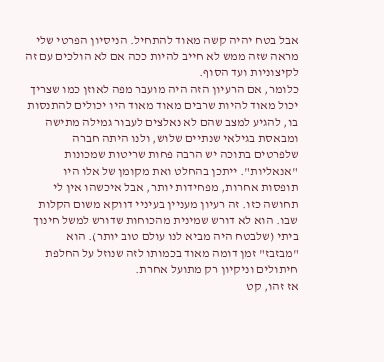אבל בטח יהיה קשה מאוד להתחיל. הניסיון הפרטי שלי מראה שזה ממש לא חייב להיות ככה אם לא הולכים עם זה לקיצוניות ועד הסוף.
כלומר, אם הרעיון הזה היה מועבר מפה לאוזן כמו שצריך יכול מאוד להיות שרבים מאוד מאוד היו יכולים להתנסות בו, להגיע למצב שהם לא נאלצים לעבור גמילה מתישה ומבאסת בגילאי שנתיים שלוש, ולנו היתה חברה שלפרטים בתוכה יש הרבה פחות שריטות שמכונות "אנאליות". ייתכן בהחלט ואת מקומן של אלו היו תופסות אחרות, מפחידות יותר, אבל איכשהו אין לי תחושה כזו. זה רעיון מעניין בעיניי דווקא משום הקלות שבו. הוא לא דורש שמינית מהכוחות שדורש למשל חינוך ביתי (שלבטח היה מביא לנו עולם טוב יותר). הוא "מבזבז" זמן דומה מאוד בכמותו לזה שנוזל על החלפת חיתולים וניקיון רק מתועל אחרת.
אז זהו, קט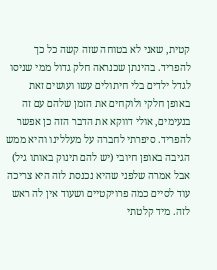קטית, שאני לא בטוחה שזה קשה כל כך להפריד. בהינתן שכנראה חלק גדול ממי שניסו לגדל ילדים בלי חיתולים עשו ועושים זאת באופן חלקי ולוקחים את הזמן שלהם עם זה בנעימים, אולי דווקא את הדבר הזה כן אפשר להפריד. סיפרתי לחברה על מעללינו והיא ממש הגיבה באופן חיובי (יש להם תינוק באותו גיל) אבל אמרה שלפני שהיא נכנסת לזה היא צריכה עוד לסיים כמה פרויקטיים ושעוד אין לה ראש לזה. מיד קלטתי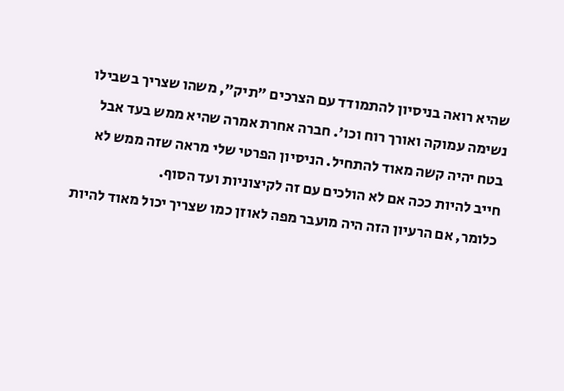שהיא רואה בניסיון להתמודד עם הצרכים "תיק", משהו שצריך בשבילו נשימה עמוקה ואורך רוח וכו'. חברה אחרת אמרה שהיא ממש בעד אבל בטח יהיה קשה מאוד להתחיל. הניסיון הפרטי שלי מראה שזה ממש לא חייב להיות ככה אם לא הולכים עם זה לקיצוניות ועד הסוף.
כלומר, אם הרעיון הזה היה מועבר מפה לאוזן כמו שצריך יכול מאוד להיות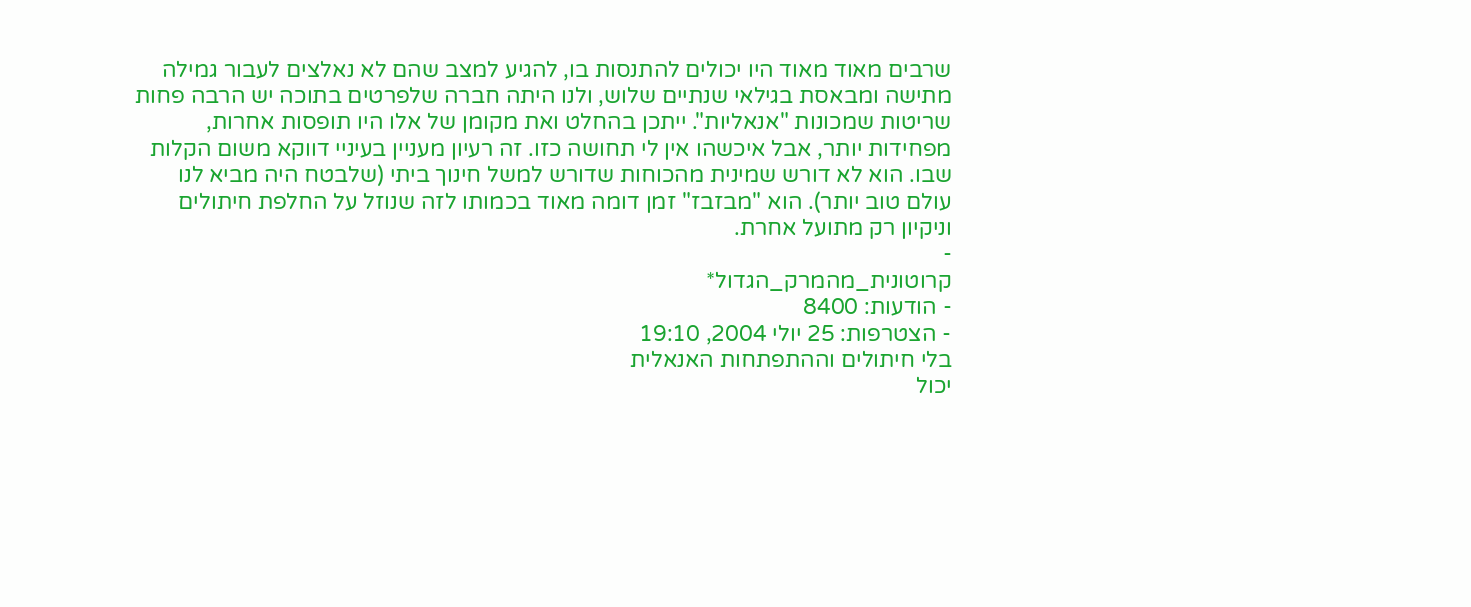שרבים מאוד מאוד היו יכולים להתנסות בו, להגיע למצב שהם לא נאלצים לעבור גמילה מתישה ומבאסת בגילאי שנתיים שלוש, ולנו היתה חברה שלפרטים בתוכה יש הרבה פחות שריטות שמכונות "אנאליות". ייתכן בהחלט ואת מקומן של אלו היו תופסות אחרות, מפחידות יותר, אבל איכשהו אין לי תחושה כזו. זה רעיון מעניין בעיניי דווקא משום הקלות שבו. הוא לא דורש שמינית מהכוחות שדורש למשל חינוך ביתי (שלבטח היה מביא לנו עולם טוב יותר). הוא "מבזבז" זמן דומה מאוד בכמותו לזה שנוזל על החלפת חיתולים וניקיון רק מתועל אחרת.
-
קרוטונית_מהמרק_הגדול*
- הודעות: 8400
- הצטרפות: 25 יולי 2004, 19:10
בלי חיתולים וההתפתחות האנאלית
יכול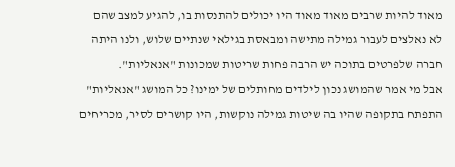מאוד להיות שרבים מאוד מאוד היו יכולים להתנסות בו, להגיע למצב שהם לא נאלצים לעבור גמילה מתישה ומבאסת בגילאי שנתיים שלוש, ולנו היתה חברה שלפרטים בתוכה יש הרבה פחות שריטות שמכונות "אנאליות".
אבל מי אמר שהמושג נכון לילדים מחותלים של ימינו? כל המושג "אנאליות" התפתח בתקופה שהיו בה שיטות גמילה נוקשות, היו קושרים לסיר, מכריחים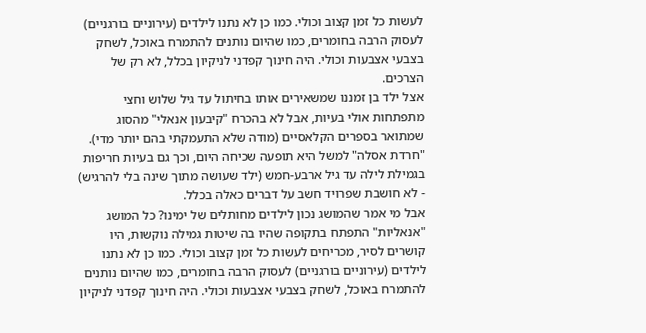לעשות כל זמן קצוב וכולי. כמו כן לא נתנו לילדים (עירוניים בורגניים) לעסוק הרבה בחומרים, כמו שהיום נותנים להתמרח באוכל, לשחק בצבעי אצבעות וכולי. היה חינוך קפדני לניקיון בכלל, לא רק של הצרכים.
אצל ילד בן זמננו שמשאירים אותו בחיתול עד גיל שלוש וחצי מתפתחות אולי בעיות, אבל לא בהכרח "קיבעון אנאלי" מהסוג שמתואר בספרים הקלאסיים (מודה שלא התעמקתי בהם יותר מדי). "חרדת אסלה" למשל היא תופעה שכיחה היום, וכך גם בעיות חריפות בגמילת לילה עד גיל ארבע-חמש (ילד שעושה מתוך שינה בלי להרגיש) - לא חושבת שפרויד חשב על דברים כאלה בכלל.
אבל מי אמר שהמושג נכון לילדים מחותלים של ימינו? כל המושג "אנאליות" התפתח בתקופה שהיו בה שיטות גמילה נוקשות, היו קושרים לסיר, מכריחים לעשות כל זמן קצוב וכולי. כמו כן לא נתנו לילדים (עירוניים בורגניים) לעסוק הרבה בחומרים, כמו שהיום נותנים להתמרח באוכל, לשחק בצבעי אצבעות וכולי. היה חינוך קפדני לניקיון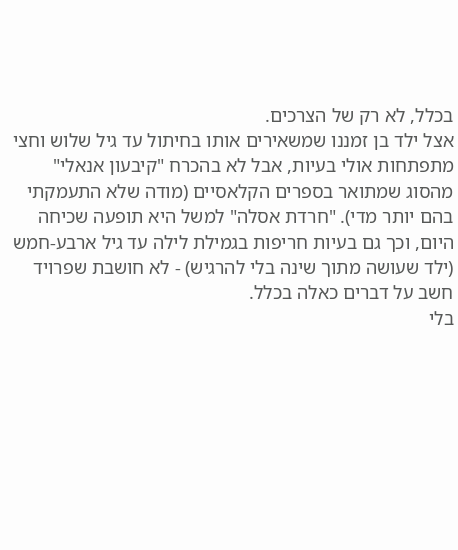בכלל, לא רק של הצרכים.
אצל ילד בן זמננו שמשאירים אותו בחיתול עד גיל שלוש וחצי מתפתחות אולי בעיות, אבל לא בהכרח "קיבעון אנאלי" מהסוג שמתואר בספרים הקלאסיים (מודה שלא התעמקתי בהם יותר מדי). "חרדת אסלה" למשל היא תופעה שכיחה היום, וכך גם בעיות חריפות בגמילת לילה עד גיל ארבע-חמש (ילד שעושה מתוך שינה בלי להרגיש) - לא חושבת שפרויד חשב על דברים כאלה בכלל.
בלי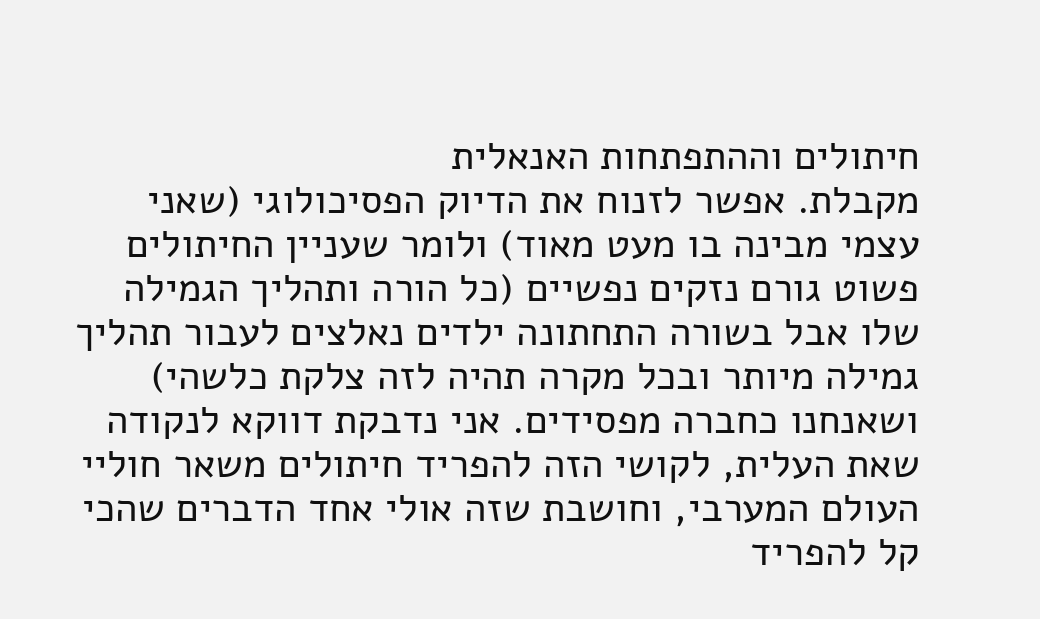חיתולים וההתפתחות האנאלית
מקבלת. אפשר לזנוח את הדיוק הפסיכולוגי (שאני עצמי מבינה בו מעט מאוד) ולומר שעניין החיתולים פשוט גורם נזקים נפשיים (כל הורה ותהליך הגמילה שלו אבל בשורה התחתונה ילדים נאלצים לעבור תהליך גמילה מיותר ובכל מקרה תהיה לזה צלקת כלשהי) ושאנחנו כחברה מפסידים. אני נדבקת דווקא לנקודה שאת העלית, לקושי הזה להפריד חיתולים משאר חוליי העולם המערבי, וחושבת שזה אולי אחד הדברים שהכי קל להפריד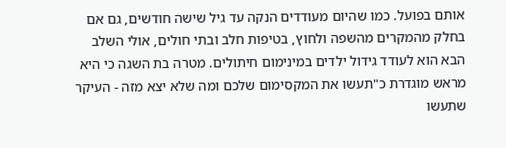אותם בפועל. כמו שהיום מעודדים הנקה עד גיל שישה חודשים, גם אם בחלק מהמקרים מהשפה ולחוץ, בטיפות חלב ובתי חולים, אולי השלב הבא הוא לעודד גידול ילדים במינימום חיתולים. מטרה בת השגה כי היא מראש מוגדרת כ"תעשו את המקסימום שלכם ומה שלא יצא מזה - העיקר שתעשו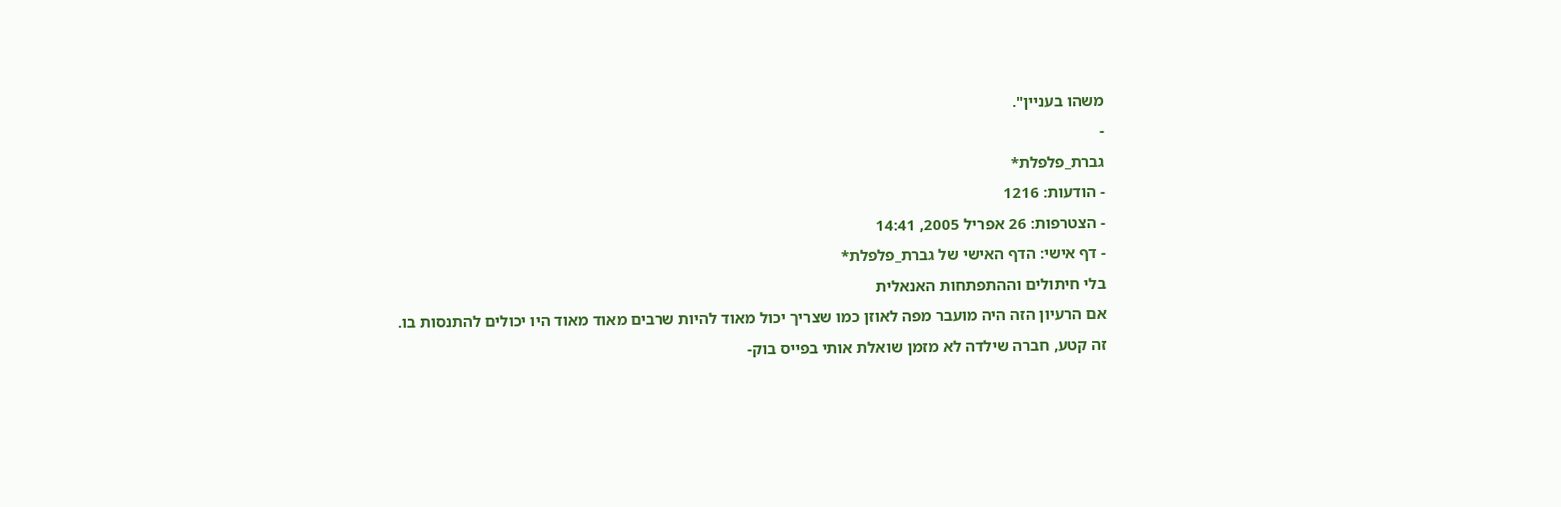משהו בעניין".
-
גברת_פלפלת*
- הודעות: 1216
- הצטרפות: 26 אפריל 2005, 14:41
- דף אישי: הדף האישי של גברת_פלפלת*
בלי חיתולים וההתפתחות האנאלית
אם הרעיון הזה היה מועבר מפה לאוזן כמו שצריך יכול מאוד להיות שרבים מאוד מאוד היו יכולים להתנסות בו.
זה קטע, חברה שילדה לא מזמן שואלת אותי בפייס בוק-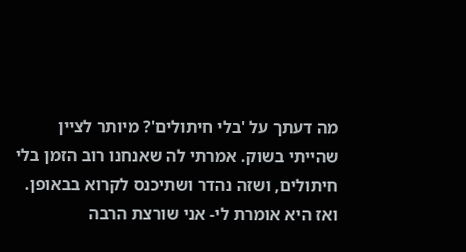מה דעתך על 'בלי חיתולים'? מיותר לציין שהייתי בשוק. אמרתי לה שאנחנו רוב הזמן בלי חיתולים, ושזה נהדר ושתיכנס לקרוא בבאופן. ואז היא אומרת לי- אני שורצת הרבה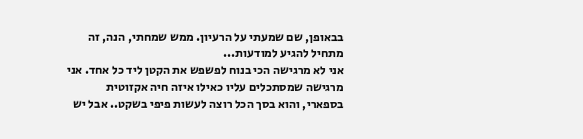בבאופן, שם שמעתי על הרעיון. ממש שמחתי, הנה, זה מתחיל להגיע למודעות...
אני לא מרגישה הכי בנוח לפשפש את הקטן ליד כל אחד. אני מרגישה שמסתכלים עליו כאילו איזה חיה אקזוטית בספארי, והוא בסך הכל רוצה לעשות פיפי בשקט.. אבל יש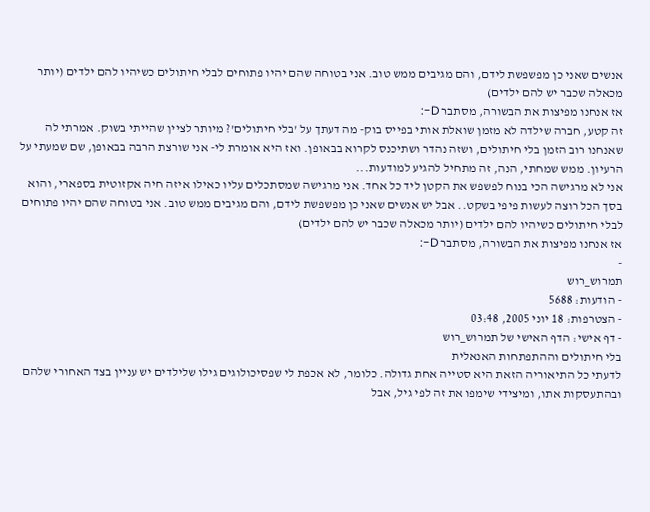אנשים שאני כן מפשפשת לידם, והם מגיבים ממש טוב. אני בטוחה שהם יהיו פתוחים לבלי חיתולים כשיהיו להם ילדים (יותר מכאלה שכבר יש להם ילדים)
אז אנחנו מפיצות את הבשורה, מסתבר D-:
זה קטע, חברה שילדה לא מזמן שואלת אותי בפייס בוק- מה דעתך על 'בלי חיתולים'? מיותר לציין שהייתי בשוק. אמרתי לה שאנחנו רוב הזמן בלי חיתולים, ושזה נהדר ושתיכנס לקרוא בבאופן. ואז היא אומרת לי- אני שורצת הרבה בבאופן, שם שמעתי על הרעיון. ממש שמחתי, הנה, זה מתחיל להגיע למודעות...
אני לא מרגישה הכי בנוח לפשפש את הקטן ליד כל אחד. אני מרגישה שמסתכלים עליו כאילו איזה חיה אקזוטית בספארי, והוא בסך הכל רוצה לעשות פיפי בשקט.. אבל יש אנשים שאני כן מפשפשת לידם, והם מגיבים ממש טוב. אני בטוחה שהם יהיו פתוחים לבלי חיתולים כשיהיו להם ילדים (יותר מכאלה שכבר יש להם ילדים)
אז אנחנו מפיצות את הבשורה, מסתבר D-:
-
תמרוש_רוש
- הודעות: 5688
- הצטרפות: 18 יוני 2005, 03:48
- דף אישי: הדף האישי של תמרוש_רוש
בלי חיתולים וההתפתחות האנאלית
לדעתי כל התיאוריה הזאת היא סטייה אחת גדולה. כלומר, לא אכפת לי שפסיכולוגים גילו שלילדים יש עניין בצד האחורי שלהם ובהתעסקות אתו, ומיצידי שימפו את זה לפי גיל, אבל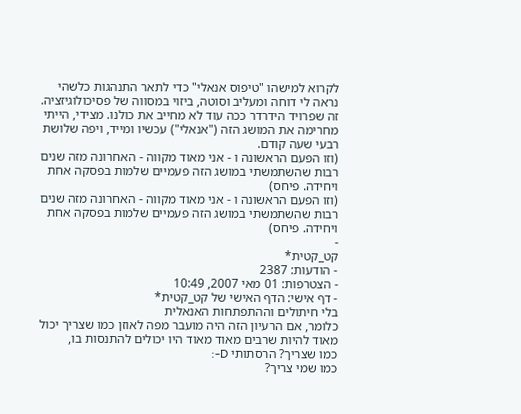לקרוא למישהו "טיפוס אנאלי" כדי לתאר התנהגות כלשהי נראה לי דוחה ומעליב וסוטה, ביזוי במסווה של פסיכולוגיזציה. זה שפרויד הידרדר ככה עוד לא מחייב את כולנו. מצידי, הייתי מחרימה את המושג הזה ("אנאלי") עכשיו ומייד, ויפה שלושת רבעי שעה קודם.
(וזו הפעם הראשונה ו - אני מאוד מקווה - האחרונה מזה שנים רבות שהשתמשתי במושג הזה פעמיים שלמות בפסקה אחת ויחידה. פיחס)
(וזו הפעם הראשונה ו - אני מאוד מקווה - האחרונה מזה שנים רבות שהשתמשתי במושג הזה פעמיים שלמות בפסקה אחת ויחידה. פיחס)
-
קט_קטית*
- הודעות: 2387
- הצטרפות: 01 מאי 2007, 10:49
- דף אישי: הדף האישי של קט_קטית*
בלי חיתולים וההתפתחות האנאלית
כלומר, אם הרעיון הזה היה מועבר מפה לאוזן כמו שצריך יכול מאוד להיות שרבים מאוד מאוד היו יכולים להתנסות בו,
כמו שצריך? הרסתותי D-:
כמו שמי צריך?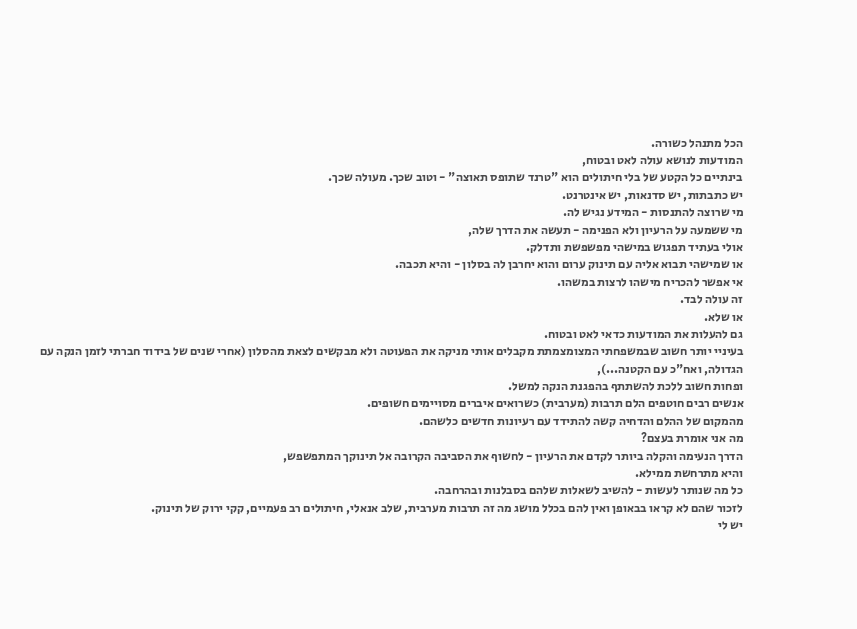הכל מתנהל כשורה.
המודעות לנושא עולה לאט ובטוח,
בינתיים כל הקטע של בלי חיתולים הוא "טרנד שתופס תאוצה" - וטוב שכך. מעולה שכך.
יש כתבתות, יש סדנאות, יש אינטרנט.
מי שרוצה להתנסות - המידע נגיש לה.
מי ששמעה על הרעיון ולא הפנימה - תעשה את הדרך שלה,
אולי בעתיד תפגוש במישהי מפשפשת ותדלק.
או שמישהי תבוא אליה עם תינוק ערום והוא יחרבן לה בסלון - והיא תכבה.
אי אפשר להכריח מישהו לרצות במשהו.
זה עולה לבד.
או שלא.
גם להעלות את המודעות כדאי לאט ובטוח.
בעיניי יותר חשוב שבמשפחתי המצומצמתת מקבלים אותי מניקה את הפעוטה ולא מבקשים לצאת מהסלון (אחרי שנים של בידוד חברתי לזמן הנקה עם הגדולה, ואח"כ עם הקטנה...),
ופחות חשוב ללכת להשתתף בהפגנת הנקה למשל.
אנשים רבים חוטפים הלם תרבות (מערבית) כשרואים איברים מסויימים חשופים.
מהמקום של ההלם והדחיה קשה להתידד עם רעיונות חדשים כלשהם.
מה אני אומרת בעצם?
הדרך הנעימה והקלה ביותר לקדם את הרעיון - לחשוף את הסביבה הקרובה אל תינוקך המתפשפש,
והיא מתרחשת ממילא.
כל מה שנותר לעשות - להשיב לשאלות שלהם בסבלנות ובהרחבה.
לזכור שהם לא קראו בבאופן ואין להם בכלל מושג מה זה תרבות מערבית, שלב אנאלי, חיתולים רב פעמיים, קקי ירוק של תינוק.
יש לי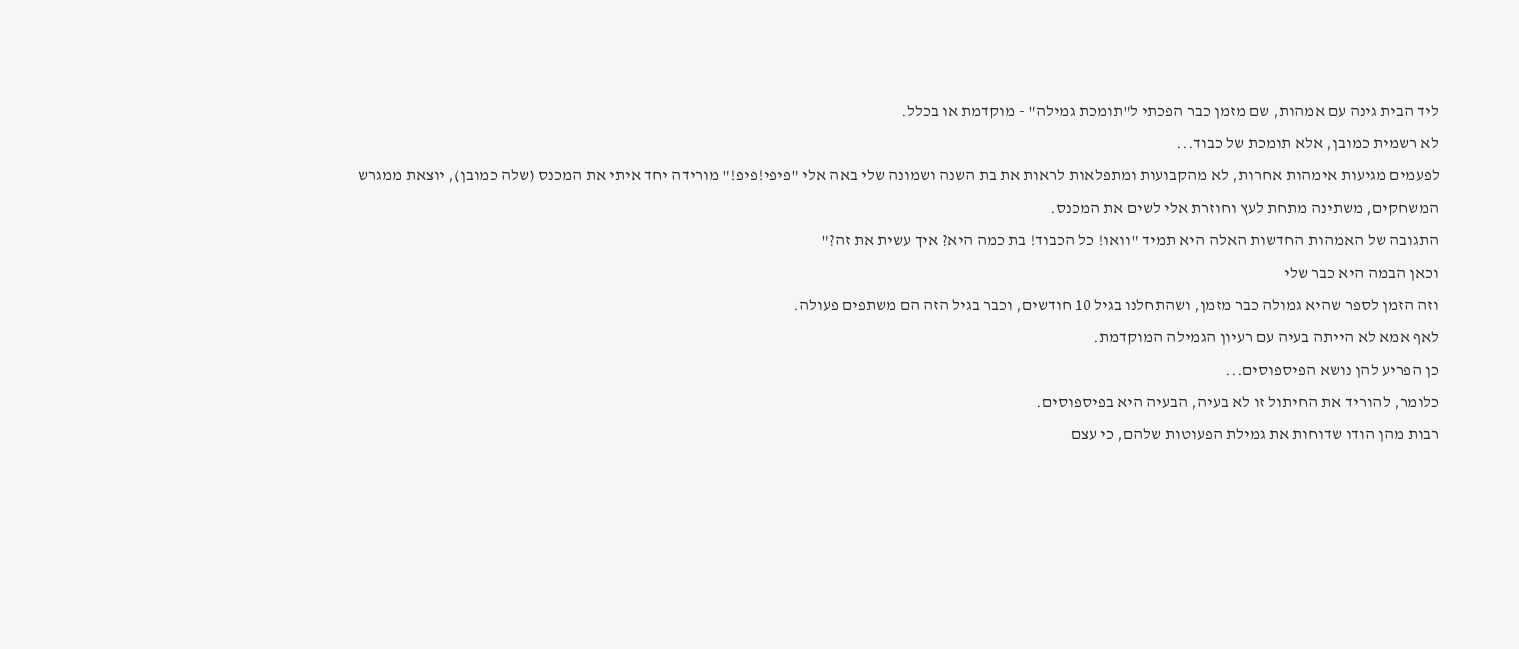ליד הבית גינה עם אמהות, שם מזמן כבר הפכתי ל"תומכת גמילה" - מוקדמת או בכלל.
לא רשמית כמובן, אלא תומכת של כבוד...
לפעמים מגיעות אימהות אחרות, לא מהקבועות ומתפלאות לראות את בת השנה ושמונה שלי באה אלי "פיפי!פיפ!" מורידה יחד איתי את המכנס (שלה כמובן), יוצאת ממגרש המשחקים, משתינה מתחת לעץ וחוזרת אלי לשים את המכנס.
התגובה של האמהות החדשות האלה היא תמיד "וואו! כל הכבוד! בת כמה היא? איך עשית את זה?"
וכאן הבמה היא כבר שלי
וזה הזמן לספר שהיא גמולה כבר מזמן, ושהתחלנו בגיל 10 חודשים, וכבר בגיל הזה הם משתפים פעולה.
לאף אמא לא הייתה בעיה עם רעיון הגמילה המוקדמת.
כן הפריע להן נושא הפיספוסים...
כלומר, להוריד את החיתול זו לא בעיה, הבעיה היא בפיספוסים.
רבות מהן הודו שדוחות את גמילת הפעוטות שלהם, כי עצם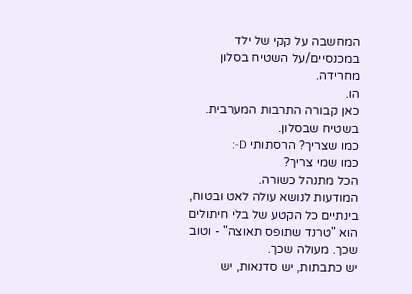המחשבה על קקי של ילד במכנסיים/על השטיח בסלון מחרידה.
הו.
כאן קבורה התרבות המערבית.
בשטיח שבסלון.
כמו שצריך? הרסתותי D-:
כמו שמי צריך?
הכל מתנהל כשורה.
המודעות לנושא עולה לאט ובטוח,
בינתיים כל הקטע של בלי חיתולים הוא "טרנד שתופס תאוצה" - וטוב שכך. מעולה שכך.
יש כתבתות, יש סדנאות, יש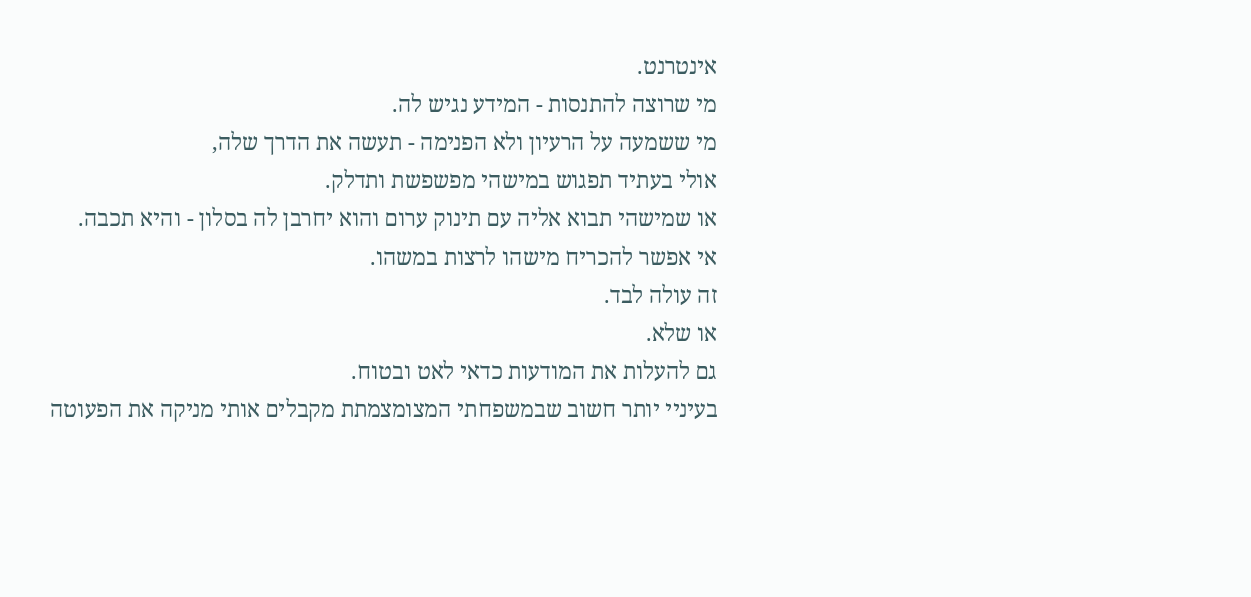אינטרנט.
מי שרוצה להתנסות - המידע נגיש לה.
מי ששמעה על הרעיון ולא הפנימה - תעשה את הדרך שלה,
אולי בעתיד תפגוש במישהי מפשפשת ותדלק.
או שמישהי תבוא אליה עם תינוק ערום והוא יחרבן לה בסלון - והיא תכבה.
אי אפשר להכריח מישהו לרצות במשהו.
זה עולה לבד.
או שלא.
גם להעלות את המודעות כדאי לאט ובטוח.
בעיניי יותר חשוב שבמשפחתי המצומצמתת מקבלים אותי מניקה את הפעוטה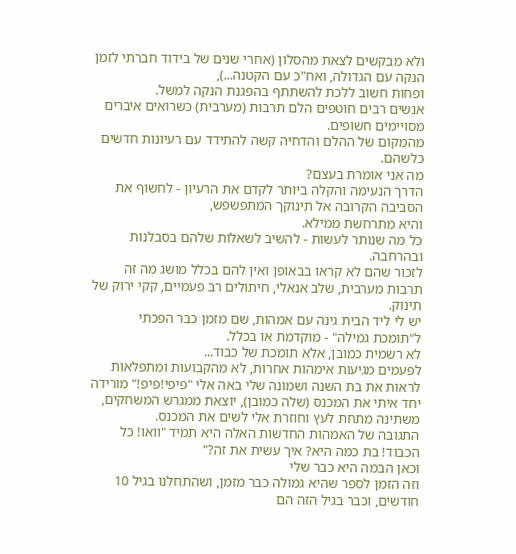ולא מבקשים לצאת מהסלון (אחרי שנים של בידוד חברתי לזמן הנקה עם הגדולה, ואח"כ עם הקטנה...),
ופחות חשוב ללכת להשתתף בהפגנת הנקה למשל.
אנשים רבים חוטפים הלם תרבות (מערבית) כשרואים איברים מסויימים חשופים.
מהמקום של ההלם והדחיה קשה להתידד עם רעיונות חדשים כלשהם.
מה אני אומרת בעצם?
הדרך הנעימה והקלה ביותר לקדם את הרעיון - לחשוף את הסביבה הקרובה אל תינוקך המתפשפש,
והיא מתרחשת ממילא.
כל מה שנותר לעשות - להשיב לשאלות שלהם בסבלנות ובהרחבה.
לזכור שהם לא קראו בבאופן ואין להם בכלל מושג מה זה תרבות מערבית, שלב אנאלי, חיתולים רב פעמיים, קקי ירוק של תינוק.
יש לי ליד הבית גינה עם אמהות, שם מזמן כבר הפכתי ל"תומכת גמילה" - מוקדמת או בכלל.
לא רשמית כמובן, אלא תומכת של כבוד...
לפעמים מגיעות אימהות אחרות, לא מהקבועות ומתפלאות לראות את בת השנה ושמונה שלי באה אלי "פיפי!פיפ!" מורידה יחד איתי את המכנס (שלה כמובן), יוצאת ממגרש המשחקים, משתינה מתחת לעץ וחוזרת אלי לשים את המכנס.
התגובה של האמהות החדשות האלה היא תמיד "וואו! כל הכבוד! בת כמה היא? איך עשית את זה?"
וכאן הבמה היא כבר שלי
וזה הזמן לספר שהיא גמולה כבר מזמן, ושהתחלנו בגיל 10 חודשים, וכבר בגיל הזה הם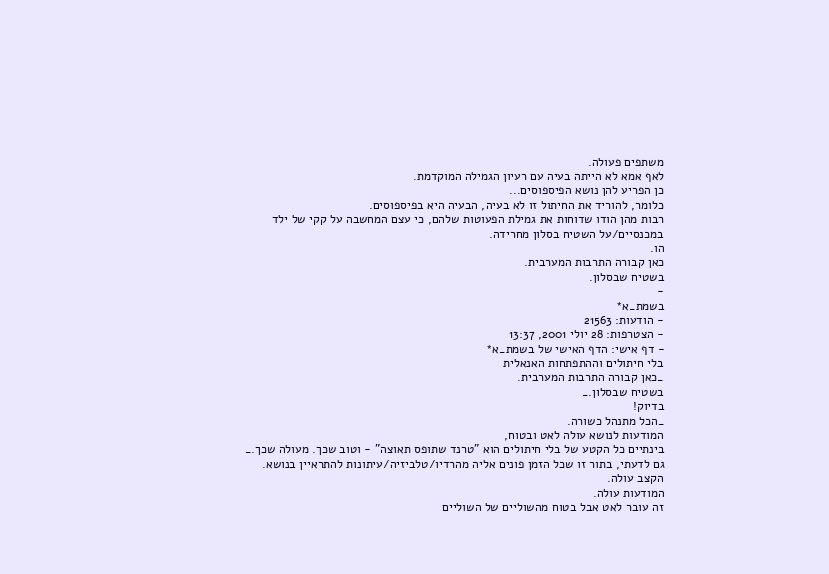משתפים פעולה.
לאף אמא לא הייתה בעיה עם רעיון הגמילה המוקדמת.
כן הפריע להן נושא הפיספוסים...
כלומר, להוריד את החיתול זו לא בעיה, הבעיה היא בפיספוסים.
רבות מהן הודו שדוחות את גמילת הפעוטות שלהם, כי עצם המחשבה על קקי של ילד במכנסיים/על השטיח בסלון מחרידה.
הו.
כאן קבורה התרבות המערבית.
בשטיח שבסלון.
-
בשמת_א*
- הודעות: 21563
- הצטרפות: 28 יולי 2001, 13:37
- דף אישי: הדף האישי של בשמת_א*
בלי חיתולים וההתפתחות האנאלית
_כאן קבורה התרבות המערבית.
בשטיח שבסלון._
בדיוק!
_הכל מתנהל כשורה.
המודעות לנושא עולה לאט ובטוח,
בינתיים כל הקטע של בלי חיתולים הוא "טרנד שתופס תאוצה" - וטוב שכך. מעולה שכך._
גם לדעתי, בתור זו שכל הזמן פונים אליה מהרדיו/טלביזיה/עיתונות להתראיין בנושא.
הקצב עולה.
המודעות עולה.
זה עובר לאט אבל בטוח מהשוליים של השוליים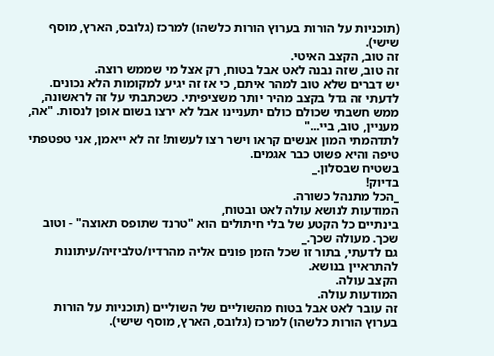(תוכניות על הורות בערוץ הורות כלשהו) למרכז (גלובס, הארץ, מוסף שישי).
זה טוב, הקצב האיטי.
זה טוב, שזה נבנה לאט אבל בטוח, רק אצל מי שממש רוצה.
יש דברים שלא טוב למהר איתם, כי אז זה יגיע למקומות הלא נכונים.
לדעתי זה גדל בקצב מהיר יותר משציפיתי. כשכתבתי על זה לראשונה, ממש חשבתי שכולם כולם יתעניינו אבל לא ירצו בשום אופן לנסות. "אה, מעניין, טוב, ביי..."
לתדהמתי המון אנשים קראו וישר רצו לעשות! זה לא ייאמן, אני טפטפתי טיפה והיא פשוט כבר אגמים.
בשטיח שבסלון._
בדיוק!
_הכל מתנהל כשורה.
המודעות לנושא עולה לאט ובטוח,
בינתיים כל הקטע של בלי חיתולים הוא "טרנד שתופס תאוצה" - וטוב שכך. מעולה שכך._
גם לדעתי, בתור זו שכל הזמן פונים אליה מהרדיו/טלביזיה/עיתונות להתראיין בנושא.
הקצב עולה.
המודעות עולה.
זה עובר לאט אבל בטוח מהשוליים של השוליים (תוכניות על הורות בערוץ הורות כלשהו) למרכז (גלובס, הארץ, מוסף שישי).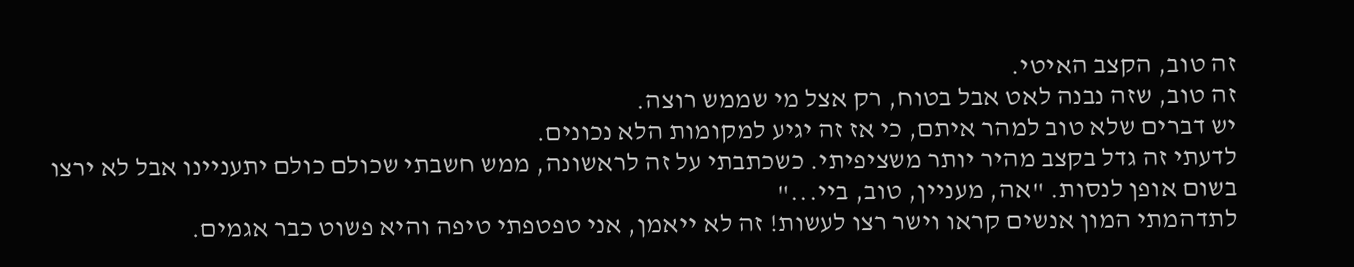זה טוב, הקצב האיטי.
זה טוב, שזה נבנה לאט אבל בטוח, רק אצל מי שממש רוצה.
יש דברים שלא טוב למהר איתם, כי אז זה יגיע למקומות הלא נכונים.
לדעתי זה גדל בקצב מהיר יותר משציפיתי. כשכתבתי על זה לראשונה, ממש חשבתי שכולם כולם יתעניינו אבל לא ירצו בשום אופן לנסות. "אה, מעניין, טוב, ביי..."
לתדהמתי המון אנשים קראו וישר רצו לעשות! זה לא ייאמן, אני טפטפתי טיפה והיא פשוט כבר אגמים.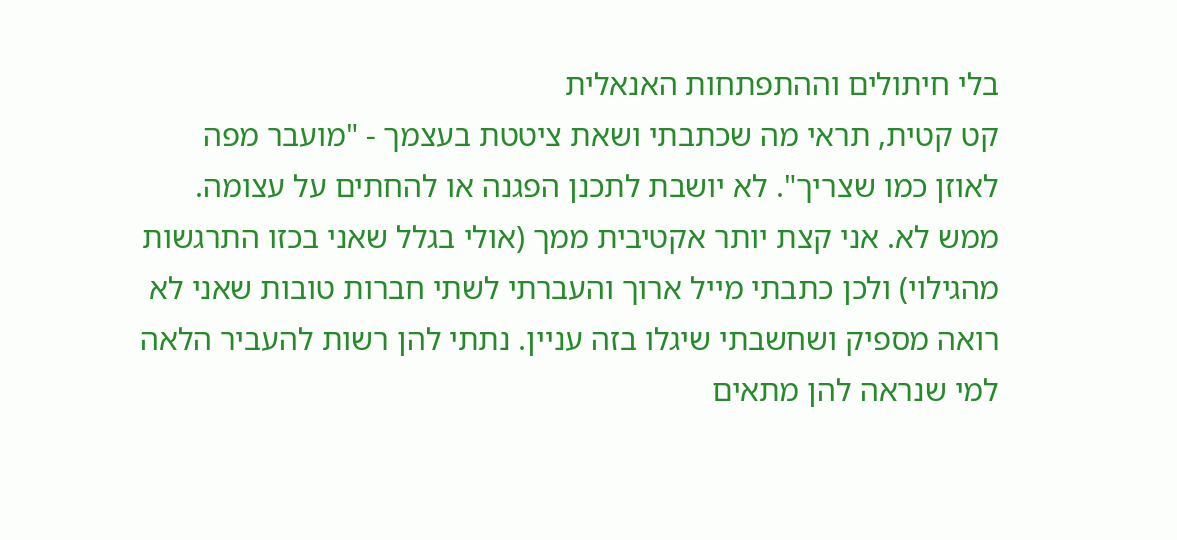בלי חיתולים וההתפתחות האנאלית
קט קטית, תראי מה שכתבתי ושאת ציטטת בעצמך - "מועבר מפה לאוזן כמו שצריך". לא יושבת לתכנן הפגנה או להחתים על עצומה. ממש לא. אני קצת יותר אקטיבית ממך (אולי בגלל שאני בכזו התרגשות מהגילוי) ולכן כתבתי מייל ארוך והעברתי לשתי חברות טובות שאני לא רואה מספיק ושחשבתי שיגלו בזה עניין. נתתי להן רשות להעביר הלאה למי שנראה להן מתאים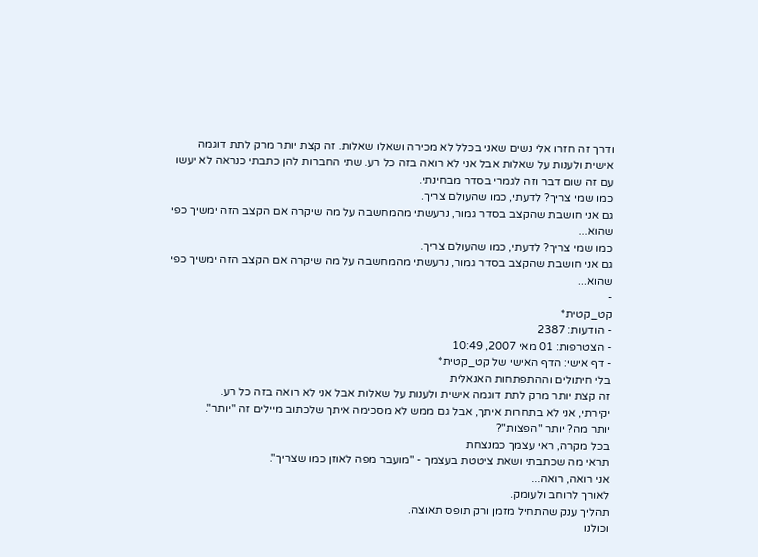ודרך זה חזרו אלי נשים שאני בכלל לא מכירה ושאלו שאלות. זה קצת יותר מרק לתת דוגמה אישית ולענות על שאלות אבל אני לא רואה בזה כל רע. שתי החברות להן כתבתי כנראה לא יעשו עם זה שום דבר וזה לגמרי בסדר מבחינתי.
כמו שמי צריך? לדעתי, כמו שהעולם צריך.
גם אני חושבת שהקצב בסדר גמור, נרעשתי מהמחשבה על מה שיקרה אם הקצב הזה ימשיך כפי שהוא...
כמו שמי צריך? לדעתי, כמו שהעולם צריך.
גם אני חושבת שהקצב בסדר גמור, נרעשתי מהמחשבה על מה שיקרה אם הקצב הזה ימשיך כפי שהוא...
-
קט_קטית*
- הודעות: 2387
- הצטרפות: 01 מאי 2007, 10:49
- דף אישי: הדף האישי של קט_קטית*
בלי חיתולים וההתפתחות האנאלית
זה קצת יותר מרק לתת דוגמה אישית ולענות על שאלות אבל אני לא רואה בזה כל רע.
יקירתי, אני לא בתחרות איתך, אבל גם ממש לא מסכימה איתך שלכתוב מיילים זה "יותר".
יותר מה? יותר "הפצות"?
בכל מקרה, ראי עצמך כמנצחת
תראי מה שכתבתי ושאת ציטטת בעצמך - "מועבר מפה לאוזן כמו שצריך".
אני רואה, רואה...
לאורך לרוחב ולעומק.
תהליך ענק שהתחיל מזמן ורק תופס תאוצה.
וכולנו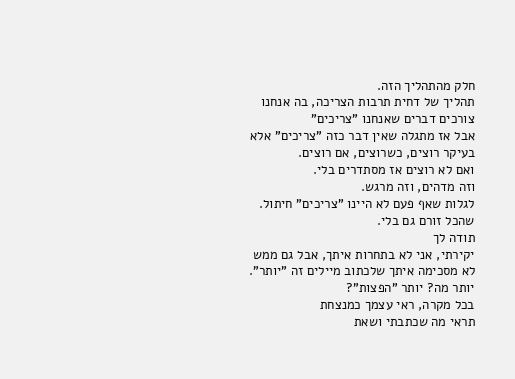חלק מהתהליך הזה.
תהליך של דחית תרבות הצריכה, בה אנחנו צורכים דברים שאנחנו "צריכים"
אבל אז מתגלה שאין דבר כזה "צריכים" אלא בעיקר רוצים, כשרוצים, אם רוצים.
ואם לא רוצים אז מסתדרים בלי.
וזה מדהים, וזה מרגש.
לגלות שאף פעם לא היינו "צריכים" חיתול.
שהכל זורם גם בלי.
תודה לך
יקירתי, אני לא בתחרות איתך, אבל גם ממש לא מסכימה איתך שלכתוב מיילים זה "יותר".
יותר מה? יותר "הפצות"?
בכל מקרה, ראי עצמך כמנצחת
תראי מה שכתבתי ושאת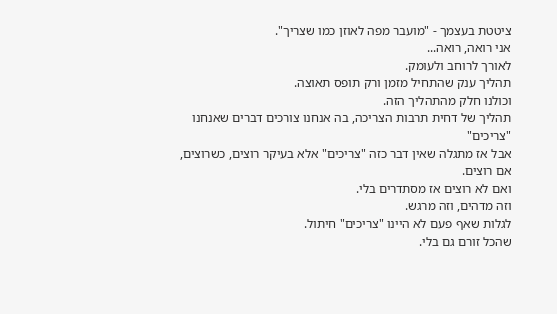ציטטת בעצמך - "מועבר מפה לאוזן כמו שצריך".
אני רואה, רואה...
לאורך לרוחב ולעומק.
תהליך ענק שהתחיל מזמן ורק תופס תאוצה.
וכולנו חלק מהתהליך הזה.
תהליך של דחית תרבות הצריכה, בה אנחנו צורכים דברים שאנחנו "צריכים"
אבל אז מתגלה שאין דבר כזה "צריכים" אלא בעיקר רוצים, כשרוצים, אם רוצים.
ואם לא רוצים אז מסתדרים בלי.
וזה מדהים, וזה מרגש.
לגלות שאף פעם לא היינו "צריכים" חיתול.
שהכל זורם גם בלי.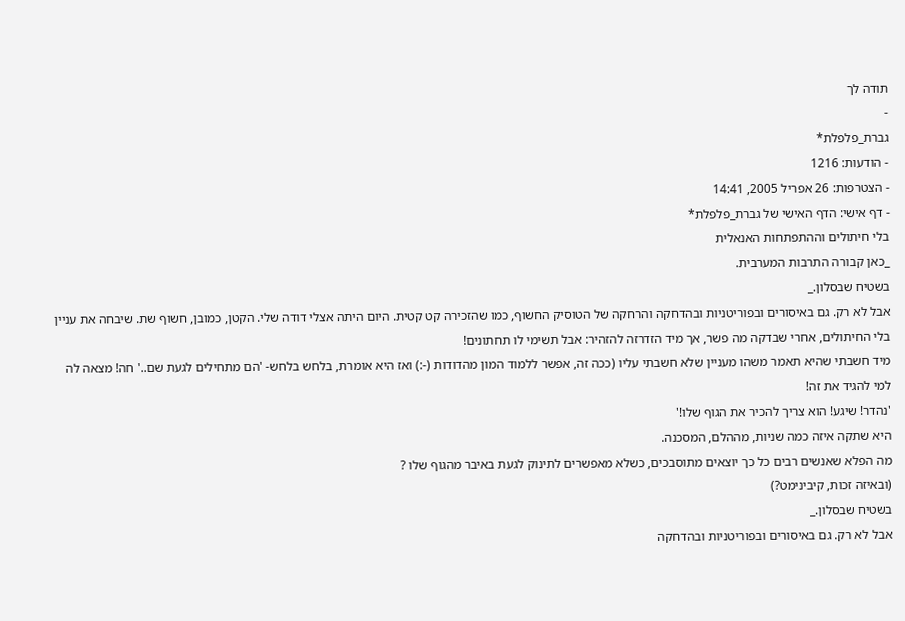תודה לך
-
גברת_פלפלת*
- הודעות: 1216
- הצטרפות: 26 אפריל 2005, 14:41
- דף אישי: הדף האישי של גברת_פלפלת*
בלי חיתולים וההתפתחות האנאלית
_כאן קבורה התרבות המערבית.
בשטיח שבסלון._
אבל לא רק. גם באיסורים ובפוריטניות ובהדחקה והרחקה של הטוסיק החשוף, כמו שהזכירה קט קטית. היום היתה אצלי דודה שלי. הקטן, כמובן, חשוף שת. שיבחה את עניין בלי החיתולים, אחרי שבדקה מה פשר, אך מיד הזדרזה להזהיר: אבל תשימי לו תחתונים!
מיד חשבתי שהיא תאמר משהו מעניין שלא חשבתי עליו (ככה זה, אפשר ללמוד המון מהדודות (-:) ואז היא אומרת, בלחש בלחש- 'הם מתחילים לגעת שם..' חה! מצאה לה למי להגיד את זה!
'נהדר! שיגע! הוא צריך להכיר את הגוף שלו!'
היא שתקה איזה כמה שניות, מההלם, המסכנה.
מה הפלא שאנשים רבים כל כך יוצאים מתוסבכים, כשלא מאפשרים לתינוק לגעת באיבר מהגוף שלו ?
(ובאיזה זכות, קיבינימט?)
בשטיח שבסלון._
אבל לא רק. גם באיסורים ובפוריטניות ובהדחקה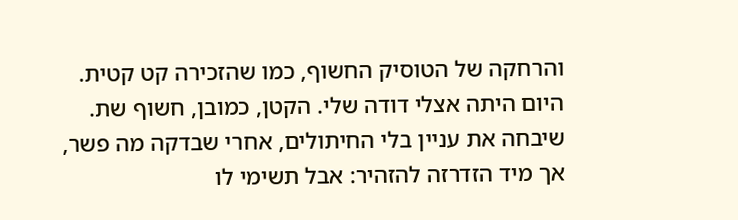והרחקה של הטוסיק החשוף, כמו שהזכירה קט קטית. היום היתה אצלי דודה שלי. הקטן, כמובן, חשוף שת. שיבחה את עניין בלי החיתולים, אחרי שבדקה מה פשר, אך מיד הזדרזה להזהיר: אבל תשימי לו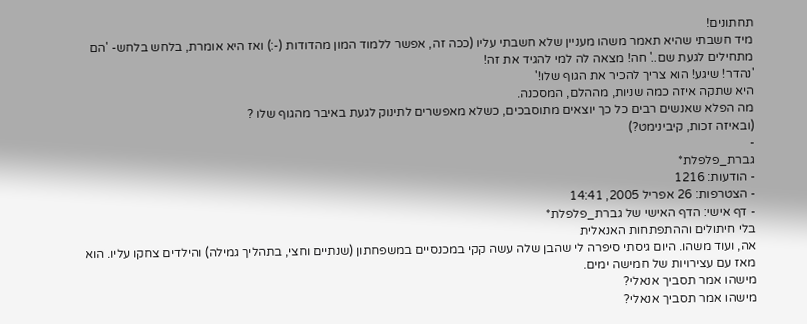תחתונים!
מיד חשבתי שהיא תאמר משהו מעניין שלא חשבתי עליו (ככה זה, אפשר ללמוד המון מהדודות (-:) ואז היא אומרת, בלחש בלחש- 'הם מתחילים לגעת שם..' חה! מצאה לה למי להגיד את זה!
'נהדר! שיגע! הוא צריך להכיר את הגוף שלו!'
היא שתקה איזה כמה שניות, מההלם, המסכנה.
מה הפלא שאנשים רבים כל כך יוצאים מתוסבכים, כשלא מאפשרים לתינוק לגעת באיבר מהגוף שלו ?
(ובאיזה זכות, קיבינימט?)
-
גברת_פלפלת*
- הודעות: 1216
- הצטרפות: 26 אפריל 2005, 14:41
- דף אישי: הדף האישי של גברת_פלפלת*
בלי חיתולים וההתפתחות האנאלית
אה, ועוד משהו. היום גיסתי סיפרה לי שהבן שלה עשה קקי במכנסיים במשפחתון (שנתיים וחצי, בתהליך גמילה) והילדים צחקו עליו. הוא מאז עם עצירויות של חמישה ימים.
מישהו אמר תסביך אנאלי?
מישהו אמר תסביך אנאלי?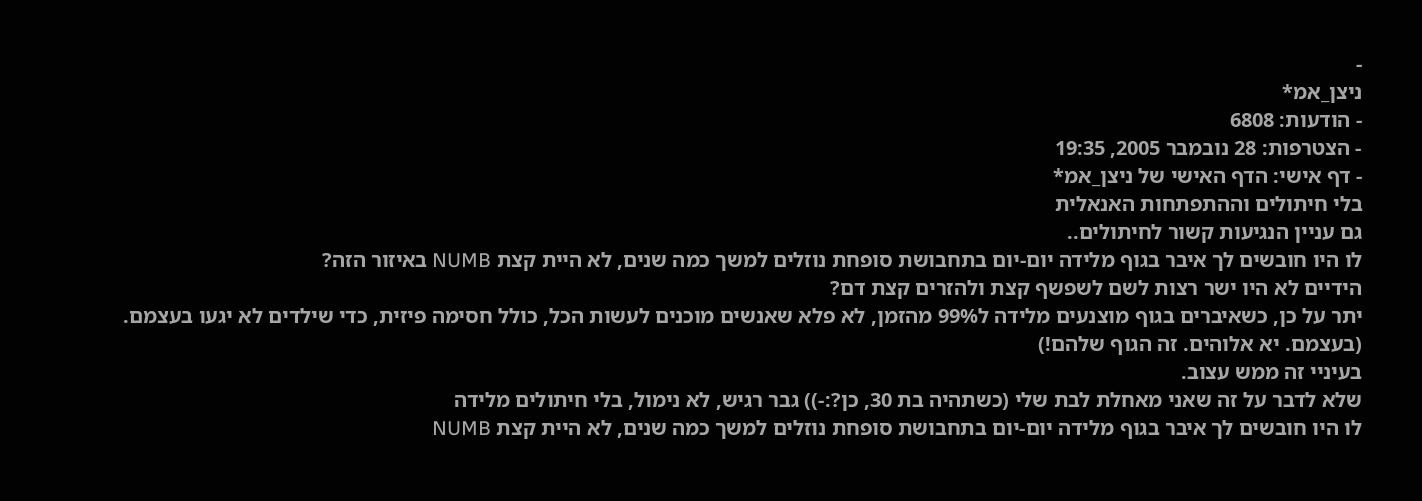-
ניצן_אמ*
- הודעות: 6808
- הצטרפות: 28 נובמבר 2005, 19:35
- דף אישי: הדף האישי של ניצן_אמ*
בלי חיתולים וההתפתחות האנאלית
גם עניין הנגיעות קשור לחיתולים..
לו היו חובשים לך איבר בגוף מלידה יום-יום בתחבושת סופחת נוזלים למשך כמה שנים, לא היית קצת NUMB באיזור הזה?
הידיים לא היו ישר רצות לשם לשפשף קצת ולהזרים קצת דם?
יתר על כן, כשאיברים בגוף מוצנעים מלידה ל99% מהזמן, לא פלא שאנשים מוכנים לעשות הכל, כולל חסימה פיזית, כדי שילדים לא יגעו בעצמם. (בעצמם. יא אלוהים. זה הגוף שלהם!)
בעיניי זה ממש עצוב.
שלא לדבר על זה שאני מאחלת לבת שלי (כשתהיה בת 30, כן?:-)) גבר רגיש, לא נימול, בלי חיתולים מלידה
לו היו חובשים לך איבר בגוף מלידה יום-יום בתחבושת סופחת נוזלים למשך כמה שנים, לא היית קצת NUMB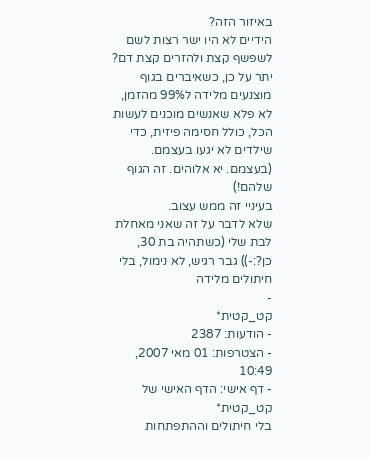באיזור הזה?
הידיים לא היו ישר רצות לשם לשפשף קצת ולהזרים קצת דם?
יתר על כן, כשאיברים בגוף מוצנעים מלידה ל99% מהזמן, לא פלא שאנשים מוכנים לעשות הכל, כולל חסימה פיזית, כדי שילדים לא יגעו בעצמם. (בעצמם. יא אלוהים. זה הגוף שלהם!)
בעיניי זה ממש עצוב.
שלא לדבר על זה שאני מאחלת לבת שלי (כשתהיה בת 30, כן?:-)) גבר רגיש, לא נימול, בלי חיתולים מלידה
-
קט_קטית*
- הודעות: 2387
- הצטרפות: 01 מאי 2007, 10:49
- דף אישי: הדף האישי של קט_קטית*
בלי חיתולים וההתפתחות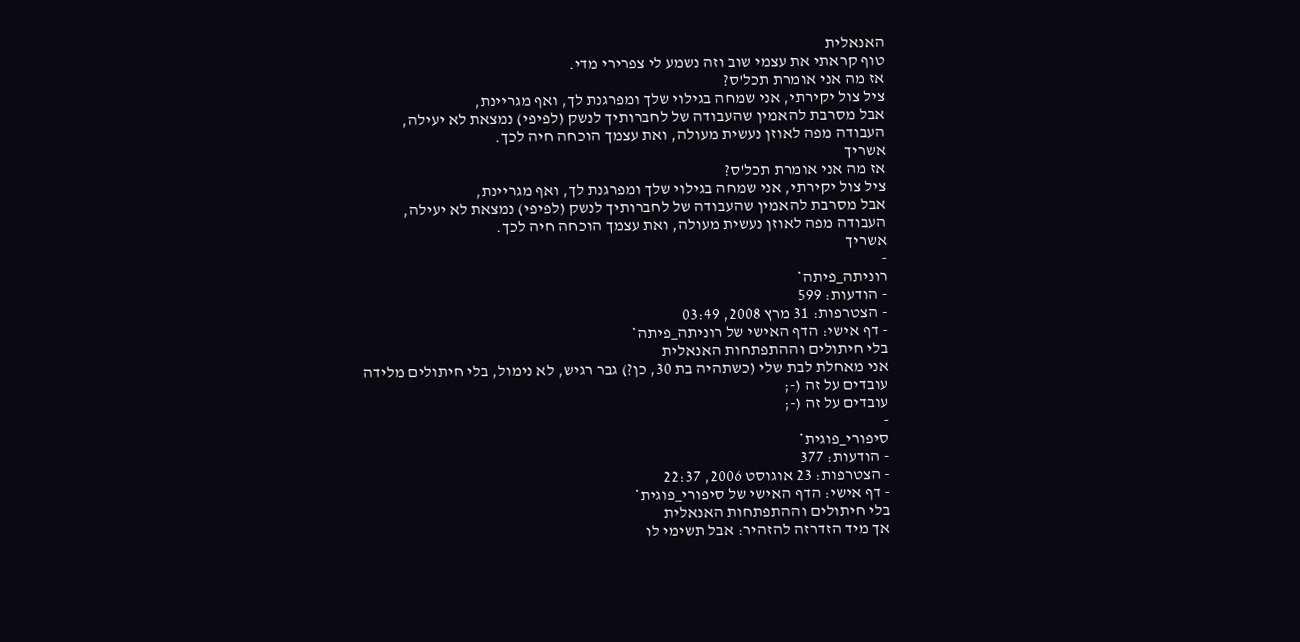האנאלית
טוף קראתי את עצמי שוב וזה נשמע לי צפרירי מדי.
אז מה אני אומרת תכל'ס?
ציל צול יקירתי, אני שמחה בגילוי שלך ומפרגנת לך, ואף מגריינת,
אבל מסרבת להאמין שהעבודה של לחברותיך לנשק (לפיפי) נמצאת לא יעילה,
העבודה מפה לאוזן נעשית מעולה, ואת עצמך הוכחה חיה לכך.
אשריך
אז מה אני אומרת תכל'ס?
ציל צול יקירתי, אני שמחה בגילוי שלך ומפרגנת לך, ואף מגריינת,
אבל מסרבת להאמין שהעבודה של לחברותיך לנשק (לפיפי) נמצאת לא יעילה,
העבודה מפה לאוזן נעשית מעולה, ואת עצמך הוכחה חיה לכך.
אשריך
-
רוניתה_פיתה*
- הודעות: 599
- הצטרפות: 31 מרץ 2008, 03:49
- דף אישי: הדף האישי של רוניתה_פיתה*
בלי חיתולים וההתפתחות האנאלית
אני מאחלת לבת שלי (כשתהיה בת 30, כן?) גבר רגיש, לא נימול, בלי חיתולים מלידה
עובדים על זה (-;
עובדים על זה (-;
-
סיפורי_פוגית*
- הודעות: 377
- הצטרפות: 23 אוגוסט 2006, 22:37
- דף אישי: הדף האישי של סיפורי_פוגית*
בלי חיתולים וההתפתחות האנאלית
אך מיד הזדרזה להזהיר: אבל תשימי לו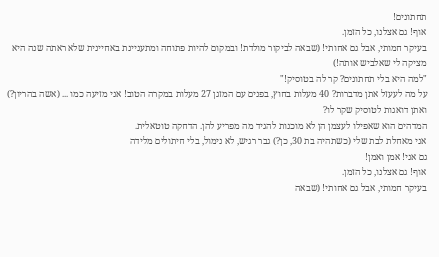תחתונים!
אוף! גם אצלנו, כל הזמן.
בעיקר חמותי, אבל גם אחותי! (שבאה לביקור מולדת! ובמקום להיות פתוחה ומתעניינת באחיינית שלא ראתה שנה היא מציקה לי שאלביש אותה!)
"למה היא בלי תחתונים? קר לה בטוסיק!"
על מה לעעזל אתן מדברות? 40 מעלות בחוץ, בפנים עם המזגן 27 מעלות במקרה הטוב! אני מזיעה כמו ... (אשה בהריון?)
ואתן דואגות לטוסיק שקר לו?
המדהים הוא שאפילו לעצמן הן לא מוכנות להגיד מה מפריע להן. הדחקה טוטאלית.
אני מאחלת לבת שלי (כשתהיה בת 30, כן?) גבר רגיש, לא נימול, בלי חיתולים מלידה
גם אני! אמן ואמן!
אוף! גם אצלנו, כל הזמן.
בעיקר חמותי, אבל גם אחותי! (שבאה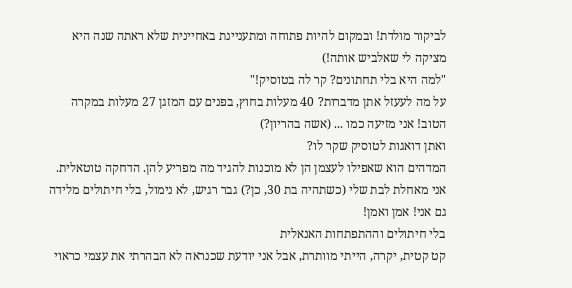לביקור מולדת! ובמקום להיות פתוחה ומתעניינת באחיינית שלא ראתה שנה היא מציקה לי שאלביש אותה!)
"למה היא בלי תחתונים? קר לה בטוסיק!"
על מה לעעזל אתן מדברות? 40 מעלות בחוץ, בפנים עם המזגן 27 מעלות במקרה הטוב! אני מזיעה כמו ... (אשה בהריון?)
ואתן דואגות לטוסיק שקר לו?
המדהים הוא שאפילו לעצמן הן לא מוכנות להגיד מה מפריע להן. הדחקה טוטאלית.
אני מאחלת לבת שלי (כשתהיה בת 30, כן?) גבר רגיש, לא נימול, בלי חיתולים מלידה
גם אני! אמן ואמן!
בלי חיתולים וההתפתחות האנאלית
קט קטית, יקרה, הייתי מוותרת, אבל אני יודעת שכנראה לא הבהרתי את עצמי כראוי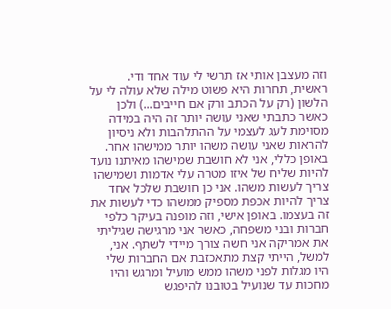וזה מעצבן אותי אז תרשי לי עוד אחד ודי.
ראשית, תחרות היא פשוט מילה שלא עולה לי על הלשון (רק על הכתב ורק אם חייבים...) ולכן כאשר כתבתי שאני עושה יותר זה היה במידה מסוימת לעג לעצמי על ההתלהבות ולא ניסיון להראות שאני עושה משהו יותר ממישהו אחר. באופן כללי, אני לא חושבת שמישהו מאיתנו נועד להיות שליח של איזו מטרה עלי אדמות ושמישהו צריך לעשות משהו. אני כן חושבת שלכל אחד צריך להיות אכפת מספיק ממשהו כדי לעשות את זה בעצמו. באופן אישי, וזה מופנה בעיקר כלפי חברות ובני משפחה, כאשר אני מרגישה שגיליתי את אמריקה אני חשה צורך מיידי לשתף. אני, למשל, הייתי קצת מתאכזבת אם החברות שלי היו מגלות לפני משהו ממש מועיל ומרגש והיו מחכות עד שנועיל בטובנו להיפגש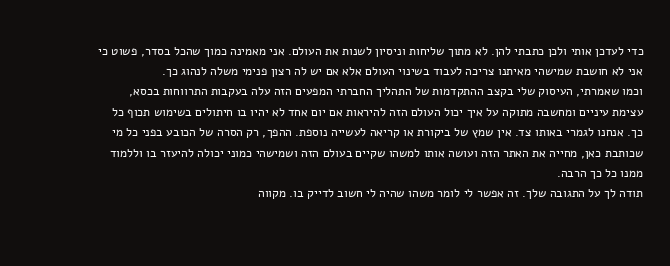כדי לעדכן אותי ולכן כתבתי להן. לא מתוך שליחות וניסיון לשנות את העולם. אני מאמינה כמוך שהכל בסדר, פשוט כי אני לא חושבת שמישהי מאיתנו צריכה לעבוד בשינוי העולם אלא אם יש לה רצון פנימי משלה לנהוג כך.
וכמו שאמרתי, העיסוק שלי בקצב ההתקדמות של התהליך החברתי המפעים הזה עלה בעקבות התרווחות בכסא, עצימת עיניים ומחשבה מתוקה על איך יכול העולם הזה להיראות אם יום אחד לא יהיו בו חיתולים בשימוש תכוף כל כך. אנחנו לגמרי באותו צד. אין שמץ של ביקורת או קריאה לעשייה נוספת. ההפך, רק הסרה של הכובע בפני כל מי שכותבת כאן, מחייה את האתר הזה ועושה אותו למשהו שקיים בעולם הזה ושמישהי כמוני יכולה להיעזר בו וללמוד ממנו כל כך הרבה.
תודה לך על התגובה שלך. זה אפשר לי לומר משהו שהיה לי חשוב לדייק בו. מקווה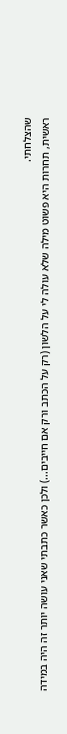שהצלחתי.
ראשית, תחרות היא פשוט מילה שלא עולה לי על הלשון (רק על הכתב ורק אם חייבים...) ולכן כאשר כתבתי שאני עושה יותר זה היה במידה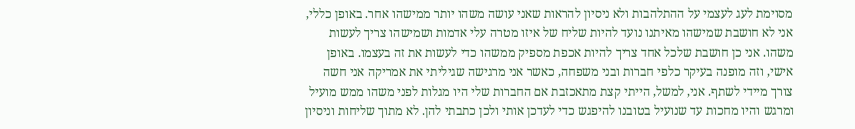מסוימת לעג לעצמי על ההתלהבות ולא ניסיון להראות שאני עושה משהו יותר ממישהו אחר. באופן כללי, אני לא חושבת שמישהו מאיתנו נועד להיות שליח של איזו מטרה עלי אדמות ושמישהו צריך לעשות משהו. אני כן חושבת שלכל אחד צריך להיות אכפת מספיק ממשהו כדי לעשות את זה בעצמו. באופן אישי, וזה מופנה בעיקר כלפי חברות ובני משפחה, כאשר אני מרגישה שגיליתי את אמריקה אני חשה צורך מיידי לשתף. אני, למשל, הייתי קצת מתאכזבת אם החברות שלי היו מגלות לפני משהו ממש מועיל ומרגש והיו מחכות עד שנועיל בטובנו להיפגש כדי לעדכן אותי ולכן כתבתי להן. לא מתוך שליחות וניסיון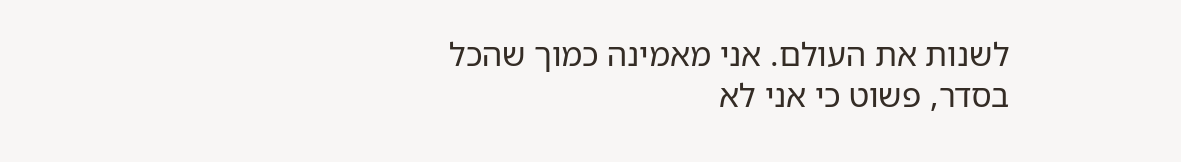לשנות את העולם. אני מאמינה כמוך שהכל בסדר, פשוט כי אני לא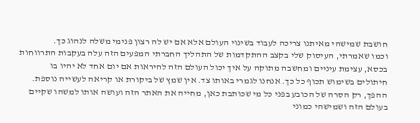חושבת שמישהי מאיתנו צריכה לעבוד בשינוי העולם אלא אם יש לה רצון פנימי משלה לנהוג כך.
וכמו שאמרתי, העיסוק שלי בקצב ההתקדמות של התהליך החברתי המפעים הזה עלה בעקבות התרווחות בכסא, עצימת עיניים ומחשבה מתוקה על איך יכול העולם הזה להיראות אם יום אחד לא יהיו בו חיתולים בשימוש תכוף כל כך. אנחנו לגמרי באותו צד. אין שמץ של ביקורת או קריאה לעשייה נוספת. ההפך, רק הסרה של הכובע בפני כל מי שכותבת כאן, מחייה את האתר הזה ועושה אותו למשהו שקיים בעולם הזה ושמישהי כמוני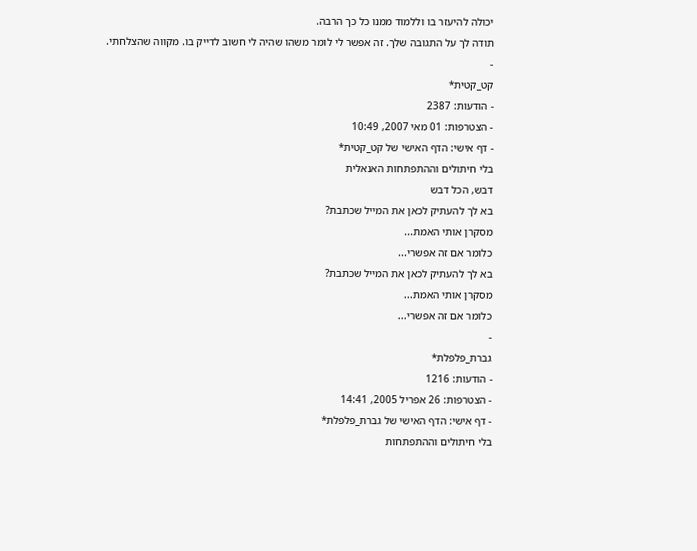יכולה להיעזר בו וללמוד ממנו כל כך הרבה.
תודה לך על התגובה שלך. זה אפשר לי לומר משהו שהיה לי חשוב לדייק בו. מקווה שהצלחתי.
-
קט_קטית*
- הודעות: 2387
- הצטרפות: 01 מאי 2007, 10:49
- דף אישי: הדף האישי של קט_קטית*
בלי חיתולים וההתפתחות האנאלית
דבש, הכל דבש
בא לך להעתיק לכאן את המייל שכתבת?
מסקרן אותי האמת...
כלומר אם זה אפשרי...
בא לך להעתיק לכאן את המייל שכתבת?
מסקרן אותי האמת...
כלומר אם זה אפשרי...
-
גברת_פלפלת*
- הודעות: 1216
- הצטרפות: 26 אפריל 2005, 14:41
- דף אישי: הדף האישי של גברת_פלפלת*
בלי חיתולים וההתפתחות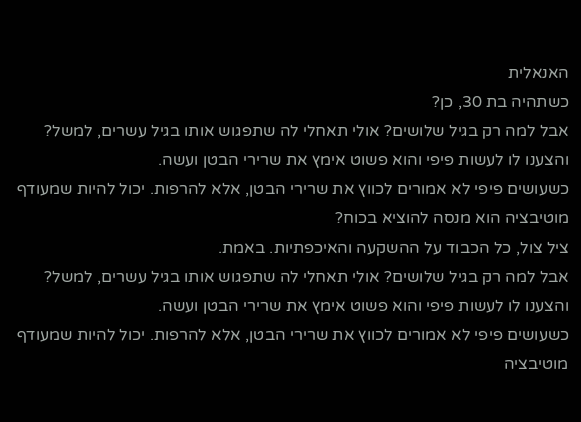האנאלית
כשתהיה בת 30, כן?
אבל למה רק בגיל שלושים? אולי תאחלי לה שתפגוש אותו בגיל עשרים, למשל?
והצענו לו לעשות פיפי והוא פשוט אימץ את שרירי הבטן ועשה.
כשעושים פיפי לא אמורים לכווץ את שרירי הבטן, אלא להרפות. יכול להיות שמעודף מוטיבציה הוא מנסה להוציא בכוח?
ציל צול, כל הכבוד על ההשקעה והאיכפתיות. באמת.
אבל למה רק בגיל שלושים? אולי תאחלי לה שתפגוש אותו בגיל עשרים, למשל?
והצענו לו לעשות פיפי והוא פשוט אימץ את שרירי הבטן ועשה.
כשעושים פיפי לא אמורים לכווץ את שרירי הבטן, אלא להרפות. יכול להיות שמעודף מוטיבציה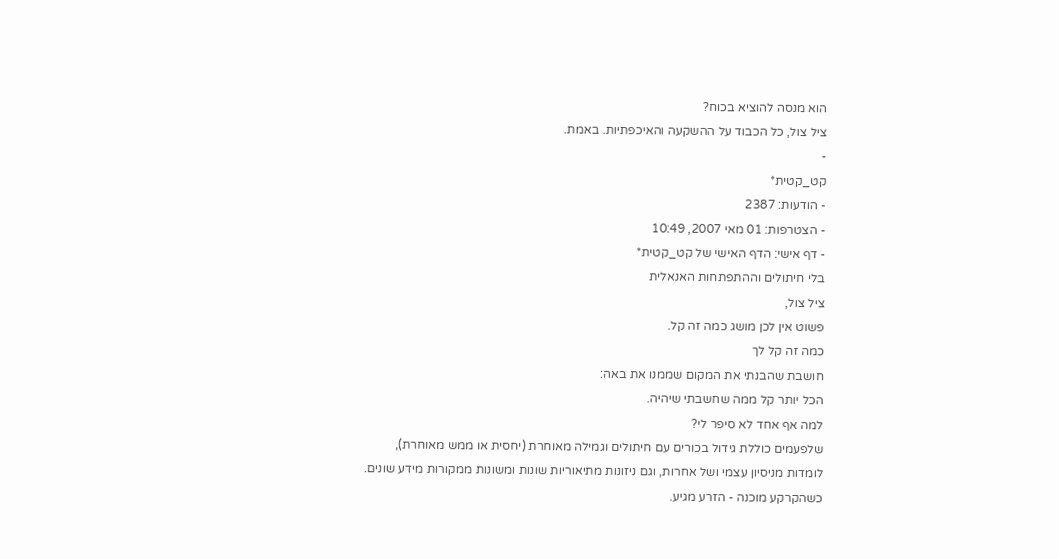הוא מנסה להוציא בכוח?
ציל צול, כל הכבוד על ההשקעה והאיכפתיות. באמת.
-
קט_קטית*
- הודעות: 2387
- הצטרפות: 01 מאי 2007, 10:49
- דף אישי: הדף האישי של קט_קטית*
בלי חיתולים וההתפתחות האנאלית
ציל צול,
פשוט אין לכן מושג כמה זה קל.
כמה זה קל לך
חושבת שהבנתי את המקום שממנו את באה:
הכל יותר קל ממה שחשבתי שיהיה.
למה אף אחד לא סיפר לי?
שלפעמים כוללת גידול בכורים עם חיתולים וגמילה מאוחרת (יחסית או ממש מאוחרת),
לומדות מניסיון עצמי ושל אחרות, וגם ניזונות מתיאוריות שונות ומשונות ממקורות מידע שונים.
כשהקרקע מוכנה - הזרע מגיע.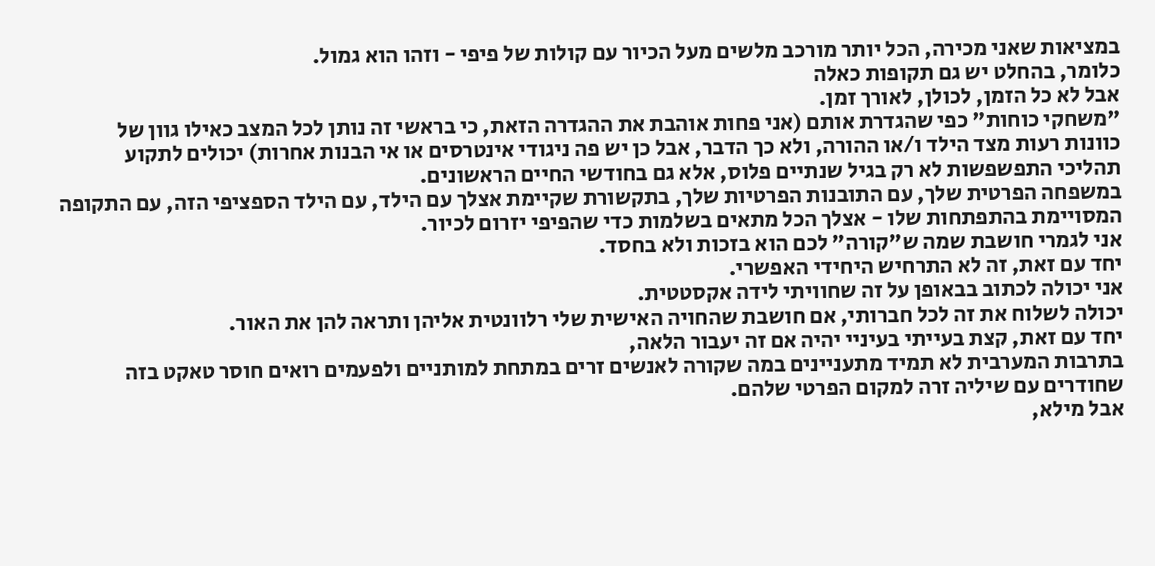במציאות שאני מכירה, הכל יותר מורכב מלשים מעל הכיור עם קולות של פיפי - וזהו הוא גמול.
כלומר, בהחלט יש גם תקופות כאלה
אבל לא כל הזמן, לכולן, לאורך זמן.
"משחקי כוחות" כפי שהגדרת אותם (אני פחות אוהבת את ההגדרה הזאת, כי בראשי זה נותן לכל המצב כאילו גוון של כוונות רעות מצד הילד ו/או ההורה, ולא כך הדבר, אבל כן יש פה ניגודי אינטרסים או אי הבנות אחרות) יכולים לתקוע תהליכי התפשפשות לא רק בגיל שנתיים פלוס, אלא גם בחודשי החיים הראשונים.
במשפחה הפרטית שלך, עם התובנות הפרטיות שלך, בתקשורת שקיימת אצלך עם הילד, עם הילד הספציפי הזה, עם התקופה המסויימת בהתפתחות שלו - אצלך הכל מתאים בשלמות כדי שהפיפי יזרום לכיור.
אני לגמרי חושבת שמה ש"קורה" לכם הוא בזכות ולא בחסד.
יחד עם זאת, זה לא התרחיש היחידי האפשרי.
אני יכולה לכתוב בבאופן על זה שחוויתי לידה אקסטטית.
יכולה לשלוח את זה לכל חברותי, אם חושבת שהחויה האישית שלי רלוונטית אליהן ותראה להן את האור.
יחד עם זאת, קצת בעייתי בעיניי יהיה אם זה יעבור הלאה,
בתרבות המערבית לא תמיד מתעניינים במה שקורה לאנשים זרים במתחת למותניים ולפעמים רואים חוסר טאקט בזה שחודרים עם שיליה זרה למקום הפרטי שלהם.
אבל מילא,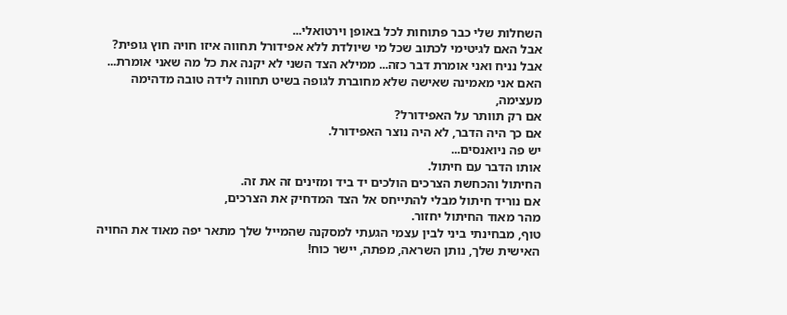השחלות שלי כבר פתוחות לכל באופן וירטואלי...
אבל האם לגיטימי לכתוב שכל מי שיולדת ללא אפידורל תחווה איזו חויה חוץ גופית?
אבל נניח ואני אומרת דבר כזה... ממילא הצד השני לא יקנה את כל מה שאני אומרת...
האם אני מאמינה שאישה שלא מחוברת לגופה בשיט תחווה לידה טובה מדהימה מעצימה,
אם רק תוותר על האפידורל?
אם כך היה הדבר, לא היה נוצר האפידורל.
יש פה ניואנסים...
אותו הדבר עם חיתול.
החיתול והכחשת הצרכים הולכים יד ביד ומזינים זה את זה.
אם נוריד חיתול מבלי להתייחס אל הצד המדחיק את הצרכים,
מהר מאוד החיתול יחזור.
טוף, מבחינתי ביני לבין עצמי הגעתי למסקנה שהמייל שלך מתאר יפה מאוד את החויה האישית שלך, נותן השראה, מפתה, יישר כוח!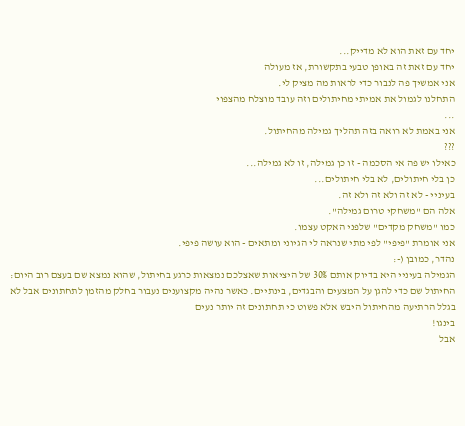יחד עם זאת הוא לא מדייק...
יחד עם זאת זה באופן טבעי בתקשורת, אז מעולה
אני אמשיך פה לנבור כדי לראות מה מציק לי.
התחלנו לגמול את אמיתי מחיתולים וזה עובד מוצלח מהצפוי
...
אני באמת לא רואה בזה תהליך גמילה מהחיתול.
???
כאילו יש פה אי הסכמה - זו כן גמילה, זו לא גמילה...
כן בלי חיתולים, לא בלי חיתולים...
בעיניי - לא זה ולא זה ולא זה.
אלה הם "משחקי טרום גמילה".
כמו "משחק מקדים" שלפני האקט עצמו.
אני אומרת "פיפי" לפי מתי שנראה לי הגיוני ומתאים - הוא עושה פיפי.
נהדר, כמובן (-:
הגמילה בעיניי היא בדיוק אותם 30% של היציאות שאצלכם נמצאות כרגע בחיתול, שהוא נמצא שם בעצם רוב היום:
החיתול שם כדי להגן על המצעים והבגדים, בינתיים. כאשר נהיה מקצוענים נעבור בחלק מהזמן לתחתונים אבל לא בגלל הרתיעה מהחיתול היבש אלא פשוט כי תחתונים זה יותר נעים
בינגו!
אבל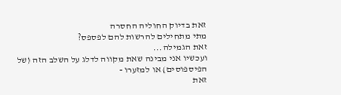זאת בדיוק החוליה החסרה
מתי מתחילים להרשות להם לפספס?
זאת הגמילה...
ועכשיו אני מבינה שאת מקווה לדלג על השלב הזה (של הפיספוסים) או למזערו -
זאת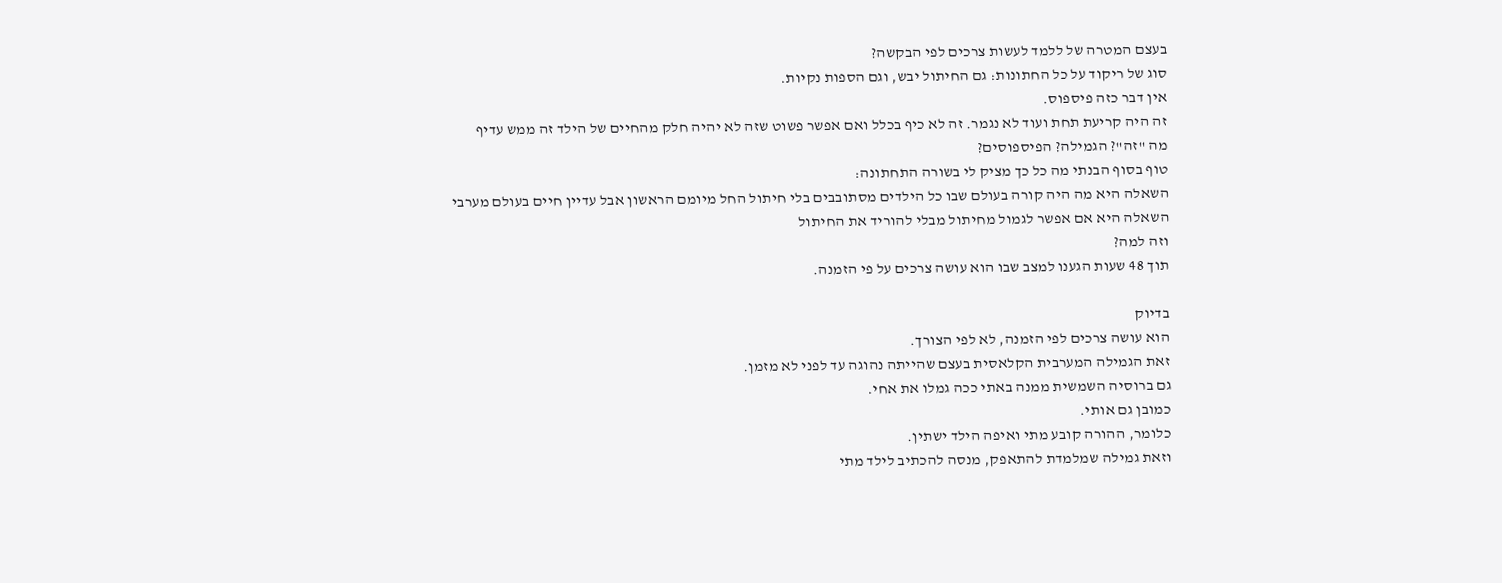בעצם המטרה של ללמד לעשות צרכים לפי הבקשה?
סוג של ריקוד על כל החתונות: גם החיתול יבש, וגם הספות נקיות.
אין דבר כזה פיספוס.
זה היה קריעת תחת ועוד לא נגמר. זה לא כיף בכלל ואם אפשר פשוט שזה לא יהיה חלק מהחיים של הילד זה ממש עדיף
מה "זה"? הגמילה? הפיספוסים?
טוף בסוף הבנתי מה כל כך מציק לי בשורה התחתונה:
השאלה היא מה היה קורה בעולם שבו כל הילדים מסתובבים בלי חיתול החל מיומם הראשון אבל עדיין חיים בעולם מערבי
השאלה היא אם אפשר לגמול מחיתול מבלי להוריד את החיתול
וזה למה?
תוך 48 שעות הגענו למצב שבו הוא עושה צרכים על פי הזמנה.

בדיוק
הוא עושה צרכים לפי הזמנה, לא לפי הצורך.
זאת הגמילה המערבית הקלאסית בעצם שהייתה נהוגה עד לפני לא מזמן.
גם ברוסיה השמשית ממנה באתי ככה גמלו את אחי.
כמובן גם אותי.
כלומר, ההורה קובע מתי ואיפה הילד ישתין.
וזאת גמילה שמלמדת להתאפק, מנסה להכתיב לילד מתי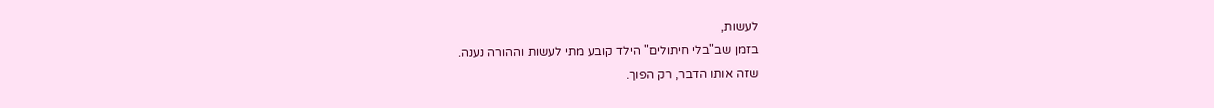לעשות,
בזמן שב"בלי חיתולים" הילד קובע מתי לעשות וההורה נענה.
שזה אותו הדבר, רק הפוך.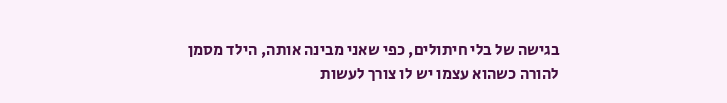בגישה של בלי חיתולים, כפי שאני מבינה אותה, הילד מסמן להורה כשהוא עצמו יש לו צורך לעשות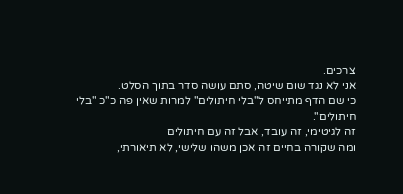צרכים.
אני לא נגד שום שיטה, סתם עושה סדר בתוך הסלט.
כי שם הדף מתייחס ל"בלי חיתולים" למרות שאין פה כ"כ "בלי חיתולים".
זה לגיטימי, זה עובד, אבל זה עם חיתולים
ומה שקורה בחיים זה אכן משהו שלישי, לא תיאורתי,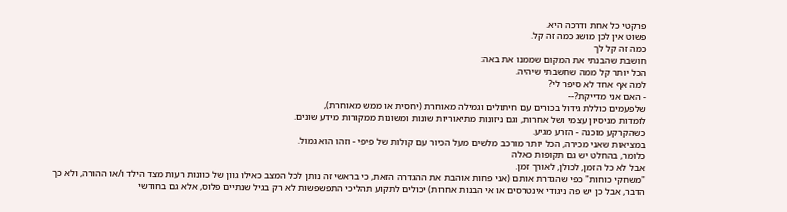פרקטי כל אחת ודרכה היא.
פשוט אין לכן מושג כמה זה קל.
כמה זה קל לך
חושבת שהבנתי את המקום שממנו את באה:
הכל יותר קל ממה שחשבתי שיהיה.
למה אף אחד לא סיפר לי?
- האם אני מדייקת?--
שלפעמים כוללת גידול בכורים עם חיתולים וגמילה מאוחרת (יחסית או ממש מאוחרת),
לומדות מניסיון עצמי ושל אחרות, וגם ניזונות מתיאוריות שונות ומשונות ממקורות מידע שונים.
כשהקרקע מוכנה - הזרע מגיע.
במציאות שאני מכירה, הכל יותר מורכב מלשים מעל הכיור עם קולות של פיפי - וזהו הוא גמול.
כלומר, בהחלט יש גם תקופות כאלה
אבל לא כל הזמן, לכולן, לאורך זמן.
"משחקי כוחות" כפי שהגדרת אותם (אני פחות אוהבת את ההגדרה הזאת, כי בראשי זה נותן לכל המצב כאילו גוון של כוונות רעות מצד הילד ו/או ההורה, ולא כך הדבר, אבל כן יש פה ניגודי אינטרסים או אי הבנות אחרות) יכולים לתקוע תהליכי התפשפשות לא רק בגיל שנתיים פלוס, אלא גם בחודשי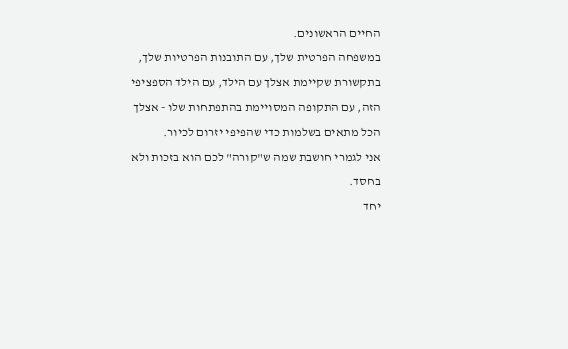החיים הראשונים.
במשפחה הפרטית שלך, עם התובנות הפרטיות שלך, בתקשורת שקיימת אצלך עם הילד, עם הילד הספציפי הזה, עם התקופה המסויימת בהתפתחות שלו - אצלך הכל מתאים בשלמות כדי שהפיפי יזרום לכיור.
אני לגמרי חושבת שמה ש"קורה" לכם הוא בזכות ולא בחסד.
יחד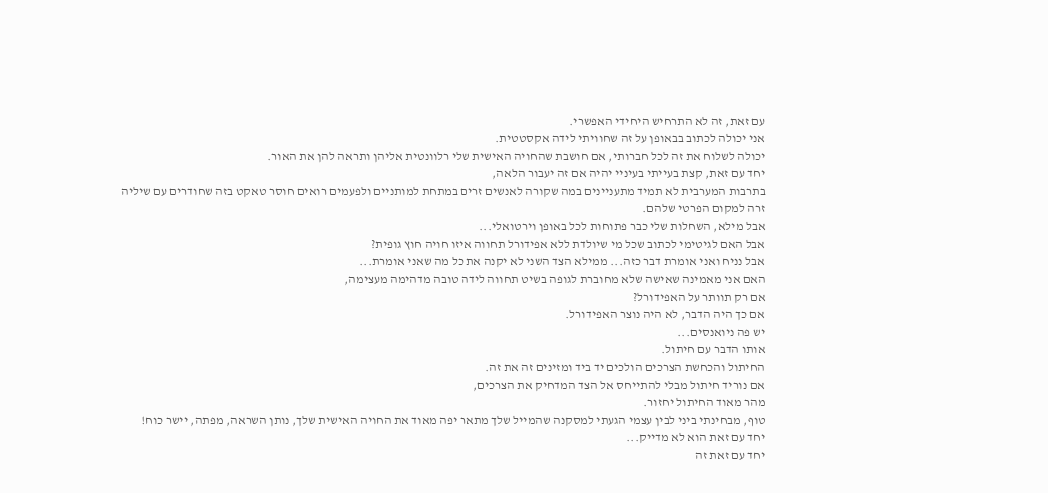עם זאת, זה לא התרחיש היחידי האפשרי.
אני יכולה לכתוב בבאופן על זה שחוויתי לידה אקסטטית.
יכולה לשלוח את זה לכל חברותי, אם חושבת שהחויה האישית שלי רלוונטית אליהן ותראה להן את האור.
יחד עם זאת, קצת בעייתי בעיניי יהיה אם זה יעבור הלאה,
בתרבות המערבית לא תמיד מתעניינים במה שקורה לאנשים זרים במתחת למותניים ולפעמים רואים חוסר טאקט בזה שחודרים עם שיליה זרה למקום הפרטי שלהם.
אבל מילא, השחלות שלי כבר פתוחות לכל באופן וירטואלי...
אבל האם לגיטימי לכתוב שכל מי שיולדת ללא אפידורל תחווה איזו חויה חוץ גופית?
אבל נניח ואני אומרת דבר כזה... ממילא הצד השני לא יקנה את כל מה שאני אומרת...
האם אני מאמינה שאישה שלא מחוברת לגופה בשיט תחווה לידה טובה מדהימה מעצימה,
אם רק תוותר על האפידורל?
אם כך היה הדבר, לא היה נוצר האפידורל.
יש פה ניואנסים...
אותו הדבר עם חיתול.
החיתול והכחשת הצרכים הולכים יד ביד ומזינים זה את זה.
אם נוריד חיתול מבלי להתייחס אל הצד המדחיק את הצרכים,
מהר מאוד החיתול יחזור.
טוף, מבחינתי ביני לבין עצמי הגעתי למסקנה שהמייל שלך מתאר יפה מאוד את החויה האישית שלך, נותן השראה, מפתה, יישר כוח!
יחד עם זאת הוא לא מדייק...
יחד עם זאת זה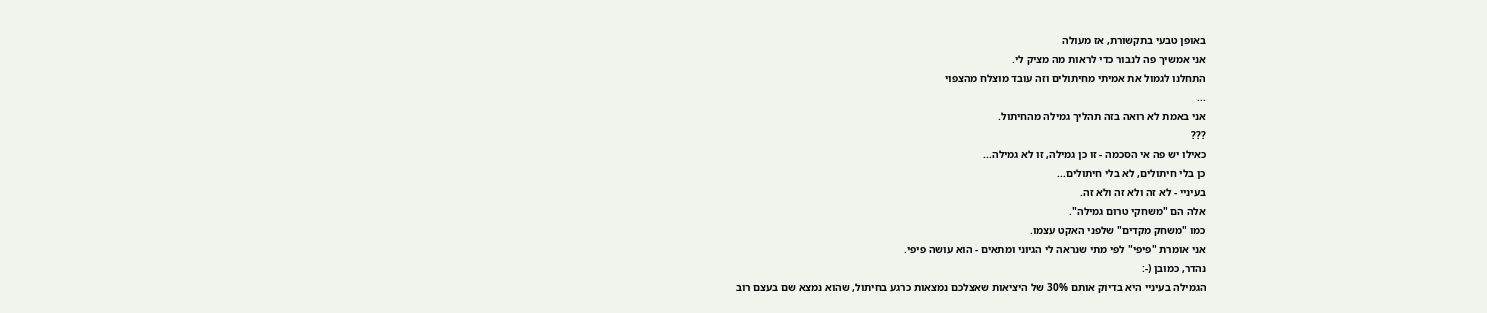באופן טבעי בתקשורת, אז מעולה
אני אמשיך פה לנבור כדי לראות מה מציק לי.
התחלנו לגמול את אמיתי מחיתולים וזה עובד מוצלח מהצפוי
...
אני באמת לא רואה בזה תהליך גמילה מהחיתול.
???
כאילו יש פה אי הסכמה - זו כן גמילה, זו לא גמילה...
כן בלי חיתולים, לא בלי חיתולים...
בעיניי - לא זה ולא זה ולא זה.
אלה הם "משחקי טרום גמילה".
כמו "משחק מקדים" שלפני האקט עצמו.
אני אומרת "פיפי" לפי מתי שנראה לי הגיוני ומתאים - הוא עושה פיפי.
נהדר, כמובן (-:
הגמילה בעיניי היא בדיוק אותם 30% של היציאות שאצלכם נמצאות כרגע בחיתול, שהוא נמצא שם בעצם רוב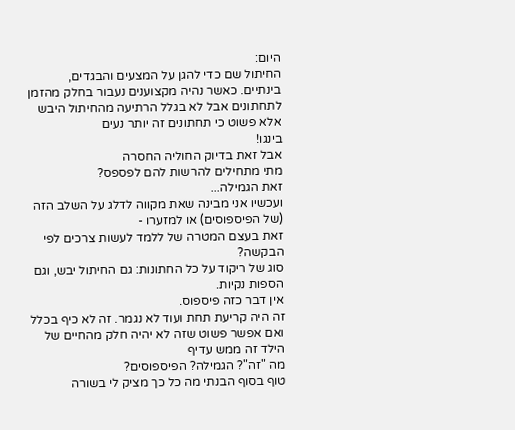היום:
החיתול שם כדי להגן על המצעים והבגדים, בינתיים. כאשר נהיה מקצוענים נעבור בחלק מהזמן לתחתונים אבל לא בגלל הרתיעה מהחיתול היבש אלא פשוט כי תחתונים זה יותר נעים
בינגו!
אבל זאת בדיוק החוליה החסרה
מתי מתחילים להרשות להם לפספס?
זאת הגמילה...
ועכשיו אני מבינה שאת מקווה לדלג על השלב הזה (של הפיספוסים) או למזערו -
זאת בעצם המטרה של ללמד לעשות צרכים לפי הבקשה?
סוג של ריקוד על כל החתונות: גם החיתול יבש, וגם הספות נקיות.
אין דבר כזה פיספוס.
זה היה קריעת תחת ועוד לא נגמר. זה לא כיף בכלל ואם אפשר פשוט שזה לא יהיה חלק מהחיים של הילד זה ממש עדיף
מה "זה"? הגמילה? הפיספוסים?
טוף בסוף הבנתי מה כל כך מציק לי בשורה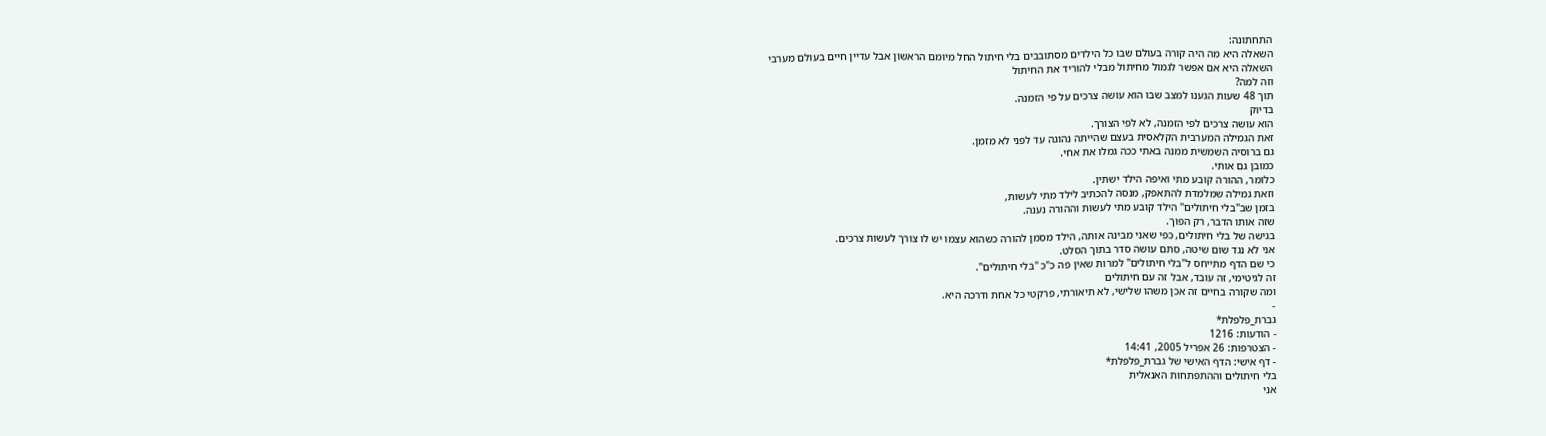התחתונה:
השאלה היא מה היה קורה בעולם שבו כל הילדים מסתובבים בלי חיתול החל מיומם הראשון אבל עדיין חיים בעולם מערבי
השאלה היא אם אפשר לגמול מחיתול מבלי להוריד את החיתול
וזה למה?
תוך 48 שעות הגענו למצב שבו הוא עושה צרכים על פי הזמנה.
בדיוק
הוא עושה צרכים לפי הזמנה, לא לפי הצורך.
זאת הגמילה המערבית הקלאסית בעצם שהייתה נהוגה עד לפני לא מזמן.
גם ברוסיה השמשית ממנה באתי ככה גמלו את אחי.
כמובן גם אותי.
כלומר, ההורה קובע מתי ואיפה הילד ישתין.
וזאת גמילה שמלמדת להתאפק, מנסה להכתיב לילד מתי לעשות,
בזמן שב"בלי חיתולים" הילד קובע מתי לעשות וההורה נענה.
שזה אותו הדבר, רק הפוך.
בגישה של בלי חיתולים, כפי שאני מבינה אותה, הילד מסמן להורה כשהוא עצמו יש לו צורך לעשות צרכים.
אני לא נגד שום שיטה, סתם עושה סדר בתוך הסלט.
כי שם הדף מתייחס ל"בלי חיתולים" למרות שאין פה כ"כ "בלי חיתולים".
זה לגיטימי, זה עובד, אבל זה עם חיתולים
ומה שקורה בחיים זה אכן משהו שלישי, לא תיאורתי, פרקטי כל אחת ודרכה היא.
-
גברת_פלפלת*
- הודעות: 1216
- הצטרפות: 26 אפריל 2005, 14:41
- דף אישי: הדף האישי של גברת_פלפלת*
בלי חיתולים וההתפתחות האנאלית
אני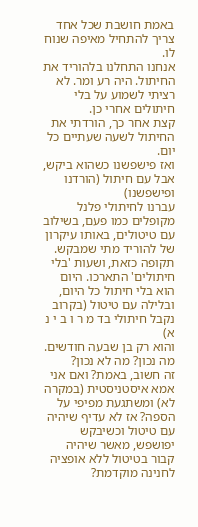באמת חושבת שכל אחד צריך להתחיל מאיפה שנוח לו.
אנחנו התחלנו בלהוריד את החיתול. היה רע ומר. לא רציתי לשמוע על בלי חיתולים אחרי כן.
קצת אחר כך, הורדתי את החיתול לשעה שעתיים כל יום.
ואז פישפשנו כשהוא ביקש, אבל עם חיתול (הורדנו ופישפשנו)
עברנו לחיתולי פלנל מקופלים כמו פעם, בשילוב עם טיטולים, באותו עיקרון של להוריד מתי שמבקש.
תקופה כזאת, ושעות 'בלי חיתולים' התארכו. היום הוא בלי חיתול כל היום, ובלילה עם טיטול (בקרוב נקבל חיתולי בד מ ר ו ב י נ א)
והוא רק בן שבעה חודשים.
מה נכון? מה לא נכון?
זה חשוב, באמת? ואם אני אמא איסטניסטית (במקרה לא) ומשתגעת מפיפי על הספה? אז לא עדיף שיהיה עם טיטול וכשיבקש יפושפש, מאשר שיהיה קבור בטיטול ללא אופציה לחנינה מוקדמת?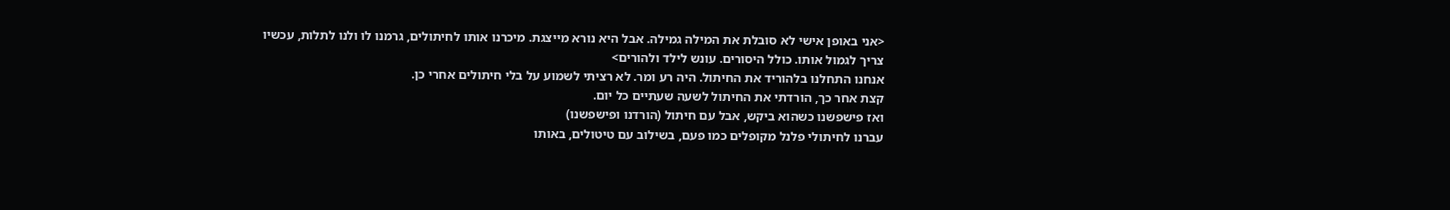<אני באופן אישי לא סובלת את המילה גמילה. אבל היא נורא מייצגת. מיכרנו אותו לחיתולים, גרמנו לו ולנו לתלות, עכשיו צריך לגמול אותו. כולל היסורים. עונש לילד ולהורים>
אנחנו התחלנו בלהוריד את החיתול. היה רע ומר. לא רציתי לשמוע על בלי חיתולים אחרי כן.
קצת אחר כך, הורדתי את החיתול לשעה שעתיים כל יום.
ואז פישפשנו כשהוא ביקש, אבל עם חיתול (הורדנו ופישפשנו)
עברנו לחיתולי פלנל מקופלים כמו פעם, בשילוב עם טיטולים, באותו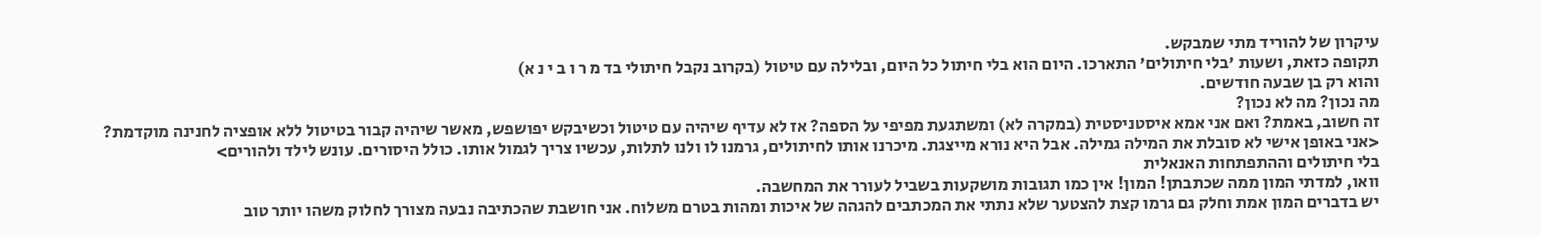עיקרון של להוריד מתי שמבקש.
תקופה כזאת, ושעות 'בלי חיתולים' התארכו. היום הוא בלי חיתול כל היום, ובלילה עם טיטול (בקרוב נקבל חיתולי בד מ ר ו ב י נ א)
והוא רק בן שבעה חודשים.
מה נכון? מה לא נכון?
זה חשוב, באמת? ואם אני אמא איסטניסטית (במקרה לא) ומשתגעת מפיפי על הספה? אז לא עדיף שיהיה עם טיטול וכשיבקש יפושפש, מאשר שיהיה קבור בטיטול ללא אופציה לחנינה מוקדמת?
<אני באופן אישי לא סובלת את המילה גמילה. אבל היא נורא מייצגת. מיכרנו אותו לחיתולים, גרמנו לו ולנו לתלות, עכשיו צריך לגמול אותו. כולל היסורים. עונש לילד ולהורים>
בלי חיתולים וההתפתחות האנאלית
וואו, למדתי המון ממה שכתבתן! המון! אין כמו תגובות מושקעות בשביל לעורר את המחשבה.
יש בדברים המון אמת וחלק גם גרמו קצת להצטער שלא נתתי את המכתבים להגהה של איכות ומהות בטרם משלוח. אני חושבת שהכתיבה נבעה מצורך לחלוק משהו יותר טוב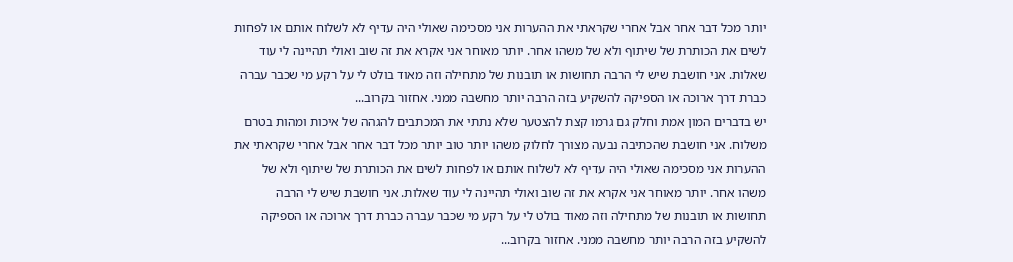יותר מכל דבר אחר אבל אחרי שקראתי את ההערות אני מסכימה שאולי היה עדיף לא לשלוח אותם או לפחות לשים את הכותרת של שיתוף ולא של משהו אחר. יותר מאוחר אני אקרא את זה שוב ואולי תהיינה לי עוד שאלות. אני חושבת שיש לי הרבה תחושות או תובנות של מתחילה וזה מאוד בולט לי על רקע מי שכבר עברה כברת דרך ארוכה או הספיקה להשקיע בזה הרבה יותר מחשבה ממני. אחזור בקרוב...
יש בדברים המון אמת וחלק גם גרמו קצת להצטער שלא נתתי את המכתבים להגהה של איכות ומהות בטרם משלוח. אני חושבת שהכתיבה נבעה מצורך לחלוק משהו יותר טוב יותר מכל דבר אחר אבל אחרי שקראתי את ההערות אני מסכימה שאולי היה עדיף לא לשלוח אותם או לפחות לשים את הכותרת של שיתוף ולא של משהו אחר. יותר מאוחר אני אקרא את זה שוב ואולי תהיינה לי עוד שאלות. אני חושבת שיש לי הרבה תחושות או תובנות של מתחילה וזה מאוד בולט לי על רקע מי שכבר עברה כברת דרך ארוכה או הספיקה להשקיע בזה הרבה יותר מחשבה ממני. אחזור בקרוב...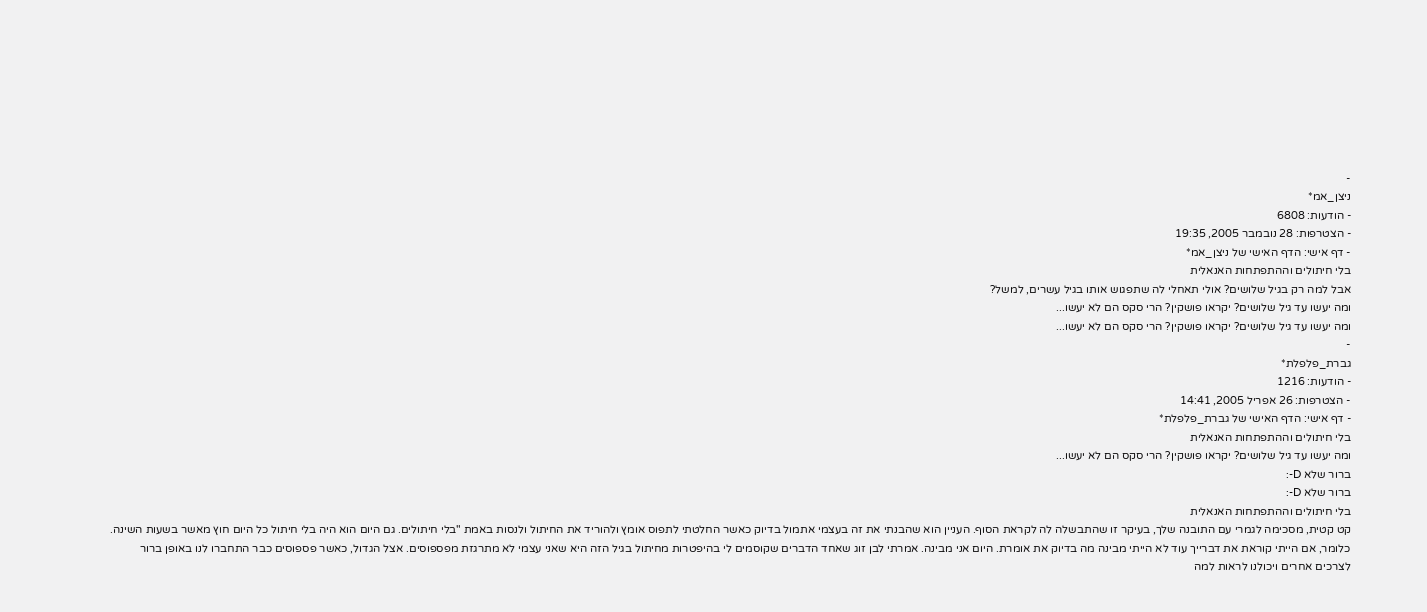-
ניצן_אמ*
- הודעות: 6808
- הצטרפות: 28 נובמבר 2005, 19:35
- דף אישי: הדף האישי של ניצן_אמ*
בלי חיתולים וההתפתחות האנאלית
אבל למה רק בגיל שלושים? אולי תאחלי לה שתפגוש אותו בגיל עשרים, למשל?
ומה יעשו עד גיל שלושים? יקראו פושקין? הרי סקס הם לא יעשו...
ומה יעשו עד גיל שלושים? יקראו פושקין? הרי סקס הם לא יעשו...
-
גברת_פלפלת*
- הודעות: 1216
- הצטרפות: 26 אפריל 2005, 14:41
- דף אישי: הדף האישי של גברת_פלפלת*
בלי חיתולים וההתפתחות האנאלית
ומה יעשו עד גיל שלושים? יקראו פושקין? הרי סקס הם לא יעשו...
ברור שלא D-:
ברור שלא D-:
בלי חיתולים וההתפתחות האנאלית
קט קטית, מסכימה לגמרי עם התובנה שלך, בעיקר זו שהתבשלה לה לקראת הסוף. העניין הוא שהבנתי את זה בעצמי אתמול בדיוק כאשר החלטתי לתפוס אומץ ולהוריד את החיתול ולנסות באמת "בלי חיתולים. גם היום הוא היה בלי חיתול כל היום חוץ מאשר בשעות השינה. כלומר, אם הייתי קוראת את דברייך עוד לא הייתי מבינה מה בדיוק את אומרת. היום אני מבינה. אמרתי לבן זוג שאחד הדברים שקוסמים לי בהיפטרות מחיתול בגיל הזה היא שאני עצמי לא מתרגזת מפספוסים. אצל הגדול, כאשר פספוסים כבר התחברו לנו באופן ברור לצרכים אחרים ויכולנו לראות למה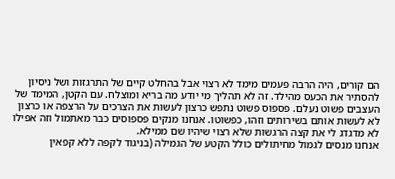הם קורים, היה הרבה פעמים מימד לא רצוי אבל בהחלט קיים של התרגזות ושל ניסיון להסתיר את הכעס מהילד. זה לא תהליך מי יודע מה בריא ומוצלח. עם הקטן, המימד של העצבים פשוט נעלם. פספוס פשוט נתפש כרצון לעשות את הצרכים על הרצפה או כרצון לא לעשות אותם בשירותים וזהו, כפשוטו. אנחנו מנקים פספוסים כבר מאתמול וזה אפילו לא מדגדג לי את קצה הרגשות שלא רצוי שיהיו שם ממילא.
אנחנו מנסים לגמול מחיתולים כולל הקטע של הגמילה (בניגוד לקפה ללא קפאין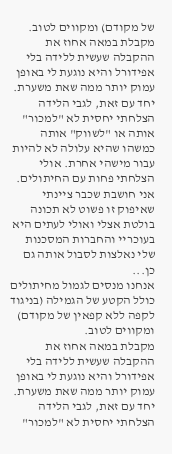של מקודם) ומקווים לטוב.
מקבלת במאה אחוז את ההקבלה שעשית ללידה בלי אפידורל והיא נוגעת לי באופן עמוק יותר ממה שאת משערת. יחד עם זאת, לגבי הלידה הצלחתי יחסית לא "למכור" אותה או "לשווק" אותה כמשהו שהיא עלולה לא להיות עבור מישהי אחרת. אולי הצלחתי פחות עם החיתולים. אני חושבת שכבר ציינתי שאיפוק זו פשוט לא תכונה בולטת אצלי ואולי לעתים היא בעוכריי והחברות המסכנות שלי נאלצות לסבול אותה גם כן...
אנחנו מנסים לגמול מחיתולים כולל הקטע של הגמילה (בניגוד לקפה ללא קפאין של מקודם) ומקווים לטוב.
מקבלת במאה אחוז את ההקבלה שעשית ללידה בלי אפידורל והיא נוגעת לי באופן עמוק יותר ממה שאת משערת. יחד עם זאת, לגבי הלידה הצלחתי יחסית לא "למכור"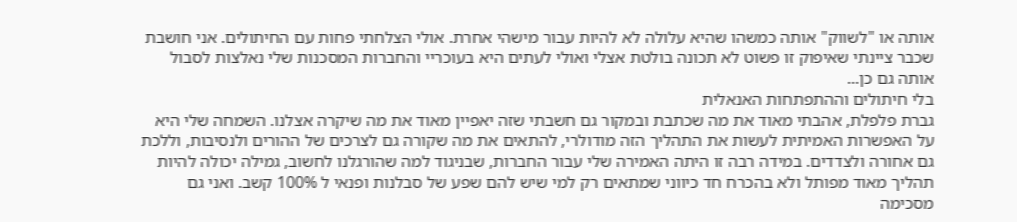אותה או "לשווק" אותה כמשהו שהיא עלולה לא להיות עבור מישהי אחרת. אולי הצלחתי פחות עם החיתולים. אני חושבת שכבר ציינתי שאיפוק זו פשוט לא תכונה בולטת אצלי ואולי לעתים היא בעוכריי והחברות המסכנות שלי נאלצות לסבול אותה גם כן...
בלי חיתולים וההתפתחות האנאלית
גברת פלפלת, אהבתי מאוד את מה שכתבת ובמקור גם חשבתי שזה יאפיין מאוד את מה שיקרה אצלנו. השמחה שלי היא על האפשרות האמיתית לעשות את התהליך הזה מודולרי, להתאים את מה שקורה גם לצרכים של ההורים ולנסיבות, וללכת גם אחורה ולצדדים. במידה רבה זו היתה האמירה שלי עבור החברות, שבניגוד למה שהורגלנו לחשוב, גמילה יכולה להיות תהליך מאוד מפותל ולא בהכרח חד כיווני שמתאים רק למי שיש להם שפע של סבלנות ופנאי ל 100% קשב. ואני גם מסכימה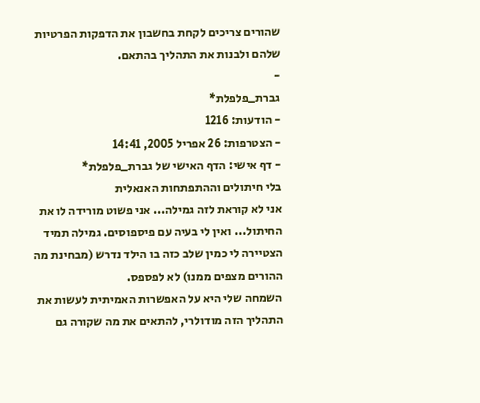שהורים צריכים לקחת בחשבון את הדפקות הפרטיות שלהם ולבנות את התהליך בהתאם.
-
גברת_פלפלת*
- הודעות: 1216
- הצטרפות: 26 אפריל 2005, 14:41
- דף אישי: הדף האישי של גברת_פלפלת*
בלי חיתולים וההתפתחות האנאלית
אני לא קוראת לזה גמילה... אני פשוט מורידה לו את החיתול... ואין לי בעיה עם פיספוסים. גמילה תמיד הצטיירה לי כמין שלב כזה בו הילד נדרש (מבחינת מה ההורים מצפים ממנו) לא לפספס.
השמחה שלי היא על האפשרות האמיתית לעשות את התהליך הזה מודולרי, להתאים את מה שקורה גם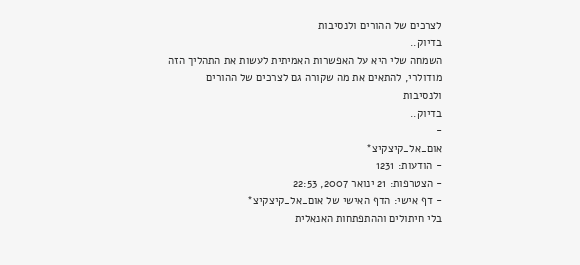לצרכים של ההורים ולנסיבות
בדיוק..
השמחה שלי היא על האפשרות האמיתית לעשות את התהליך הזה מודולרי, להתאים את מה שקורה גם לצרכים של ההורים ולנסיבות
בדיוק..
-
אום_אל_קיצקיצ*
- הודעות: 1231
- הצטרפות: 21 ינואר 2007, 22:53
- דף אישי: הדף האישי של אום_אל_קיצקיצ*
בלי חיתולים וההתפתחות האנאלית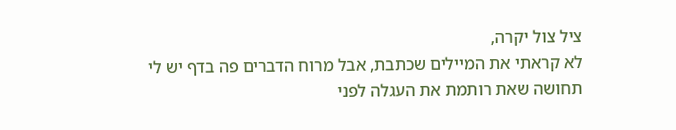ציל צול יקרה,
לא קראתי את המיילים שכתבת, אבל מרוח הדברים פה בדף יש לי תחושה שאת רותמת את העגלה לפני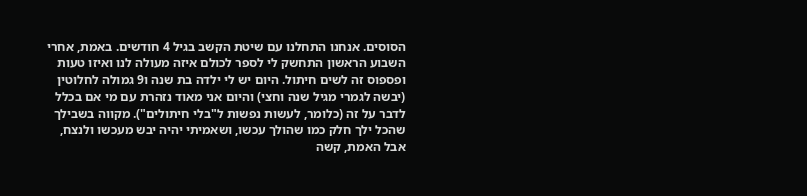הסוסים. אנחנו התחלנו עם שיטת הקשב בגיל 4 חודשים. באמת, אחרי השבוע הראשון התחשק לי לספר לכולם איזה מעולה לנו ואיזו טעות ופספוס זה לשים חיתול. היום יש לי ילדה בת שנה ו9 גמולה לחלוטין (יבשה לגמרי מגיל שנה וחצי) והיום אני מאוד נזהרת עם מי אם בכלל לדבר על זה (כלומר, לעשות נפשות ל"בלי חיתולים"). מקווה בשבילך שהכל ילך חלק כמו שהולך עכשו, ושאמיתי יהיה יבש מעכשו ולנצח, אבל האמת, קשה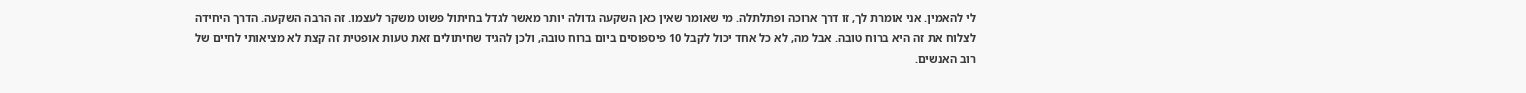לי להאמין. אני אומרת לך, זו דרך ארוכה ופתלתלה. מי שאומר שאין כאן השקעה גדולה יותר מאשר לגדל בחיתול פשוט משקר לעצמו. זה הרבה השקעה. הדרך היחידה לצלוח את זה היא ברוח טובה. אבל מה, לא כל אחד יכול לקבל 10 פיספוסים ביום ברוח טובה, ולכן להגיד שחיתולים זאת טעות אופטית זה קצת לא מציאותי לחיים של רוב האנשים.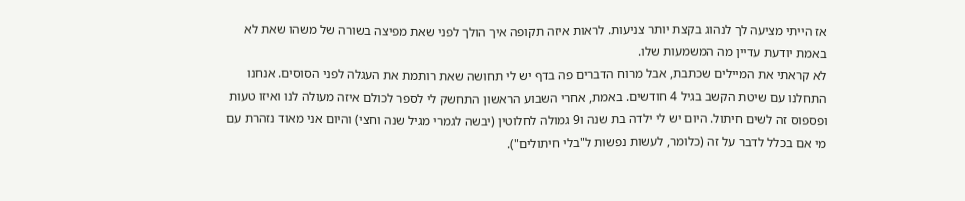אז הייתי מציעה לך לנהוג בקצת יותר צניעות. לראות איזה תקופה איך הולך לפני שאת מפיצה בשורה של משהו שאת לא באמת יודעת עדיין מה המשמעות שלו.
לא קראתי את המיילים שכתבת, אבל מרוח הדברים פה בדף יש לי תחושה שאת רותמת את העגלה לפני הסוסים. אנחנו התחלנו עם שיטת הקשב בגיל 4 חודשים. באמת, אחרי השבוע הראשון התחשק לי לספר לכולם איזה מעולה לנו ואיזו טעות ופספוס זה לשים חיתול. היום יש לי ילדה בת שנה ו9 גמולה לחלוטין (יבשה לגמרי מגיל שנה וחצי) והיום אני מאוד נזהרת עם מי אם בכלל לדבר על זה (כלומר, לעשות נפשות ל"בלי חיתולים").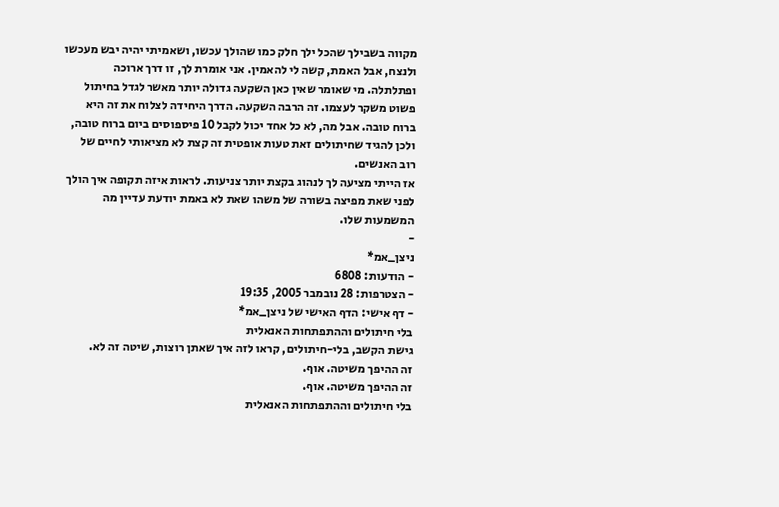מקווה בשבילך שהכל ילך חלק כמו שהולך עכשו, ושאמיתי יהיה יבש מעכשו ולנצח, אבל האמת, קשה לי להאמין. אני אומרת לך, זו דרך ארוכה ופתלתלה. מי שאומר שאין כאן השקעה גדולה יותר מאשר לגדל בחיתול פשוט משקר לעצמו. זה הרבה השקעה. הדרך היחידה לצלוח את זה היא ברוח טובה. אבל מה, לא כל אחד יכול לקבל 10 פיספוסים ביום ברוח טובה, ולכן להגיד שחיתולים זאת טעות אופטית זה קצת לא מציאותי לחיים של רוב האנשים.
אז הייתי מציעה לך לנהוג בקצת יותר צניעות. לראות איזה תקופה איך הולך לפני שאת מפיצה בשורה של משהו שאת לא באמת יודעת עדיין מה המשמעות שלו.
-
ניצן_אמ*
- הודעות: 6808
- הצטרפות: 28 נובמבר 2005, 19:35
- דף אישי: הדף האישי של ניצן_אמ*
בלי חיתולים וההתפתחות האנאלית
גישת הקשב, בלי-חיתולים, קראו לזה איך שאתן רוצות, שיטה זה לא.
זה ההיפך משיטה. אוף.
זה ההיפך משיטה. אוף.
בלי חיתולים וההתפתחות האנאלית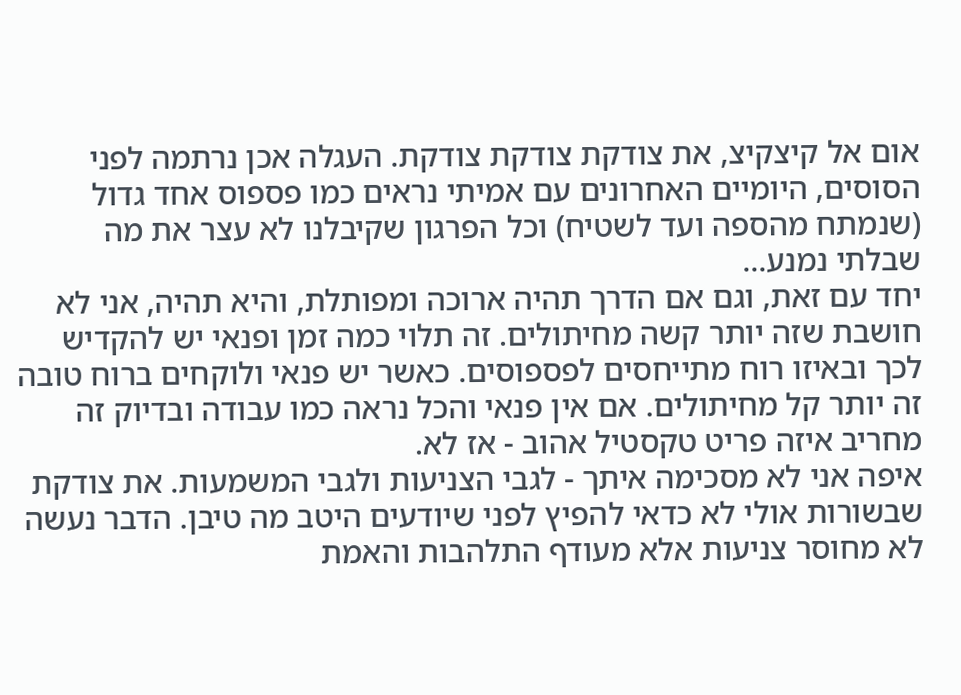אום אל קיצקיצ, את צודקת צודקת צודקת. העגלה אכן נרתמה לפני הסוסים, היומיים האחרונים עם אמיתי נראים כמו פספוס אחד גדול (שנמתח מהספה ועד לשטיח) וכל הפרגון שקיבלנו לא עצר את מה שבלתי נמנע...
יחד עם זאת, וגם אם הדרך תהיה ארוכה ומפותלת, והיא תהיה, אני לא חושבת שזה יותר קשה מחיתולים. זה תלוי כמה זמן ופנאי יש להקדיש לכך ובאיזו רוח מתייחסים לפספוסים. כאשר יש פנאי ולוקחים ברוח טובה זה יותר קל מחיתולים. אם אין פנאי והכל נראה כמו עבודה ובדיוק זה מחריב איזה פריט טקסטיל אהוב - אז לא.
איפה אני לא מסכימה איתך - לגבי הצניעות ולגבי המשמעות. את צודקת שבשורות אולי לא כדאי להפיץ לפני שיודעים היטב מה טיבן. הדבר נעשה לא מחוסר צניעות אלא מעודף התלהבות והאמת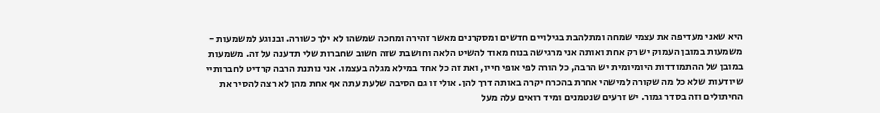היא שאני מעדיפה את עצמי שמחה ומתלהבת בגילויים חדשים ומסקרנים מאשר זהירה ומחכה שמשהו לא ילך כשורה. ובנוגע למשמעות - משמעות במובן העמוק יש רק אחת ואותה אני מרגישה בנוח מאוד להשיט הלאה וחושבת שזה חשוב שחברות שלי תדענה על זה. משמעות במובן של ההתמודדות היומיומית יש הרבה, כל הורה לפי אופי חייו, ואת זה כל אחד במילא מגלה בעצמו. אני נותנת הרבה קרדיט לחברותיי שיודעות שלא כל מה שקורה למישהי אחרת בהכרח יקרה באותה דרך להן. אולי זו גם הסיבה שלעת עתה אף אחת מהן לא רצה להסיר את החיתולים וזה בסדר גמור. יש זרעים שנטמנים ומיד רואים עלה מעל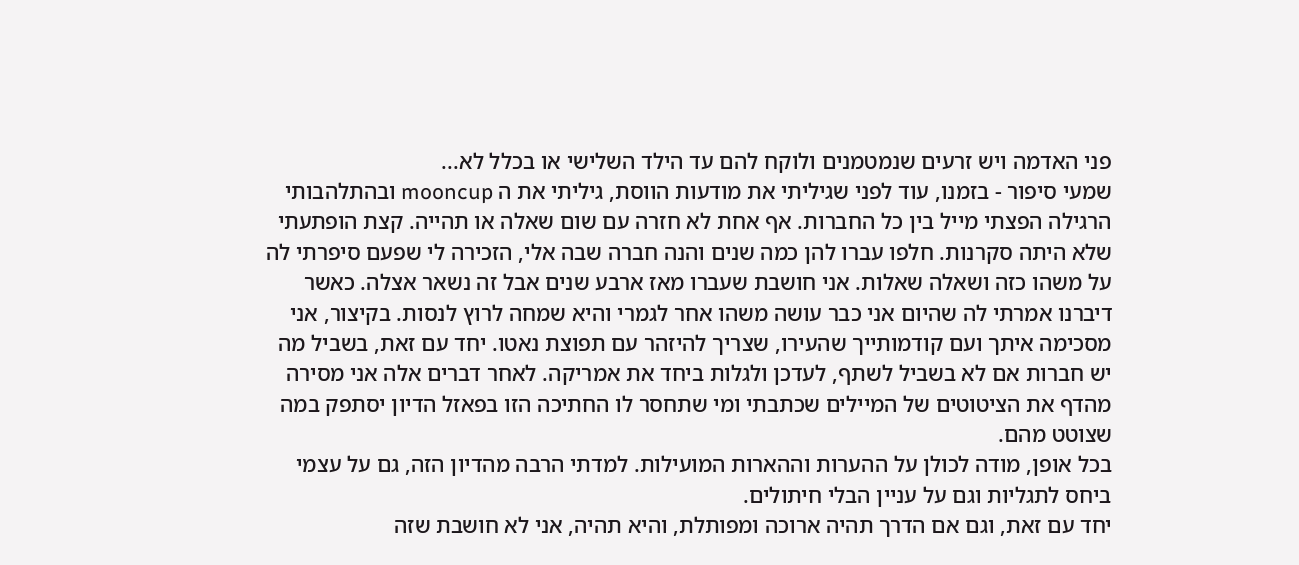פני האדמה ויש זרעים שנמטמנים ולוקח להם עד הילד השלישי או בכלל לא...
שמעי סיפור - בזמנו, עוד לפני שגיליתי את מודעות הווסת, גיליתי את ה mooncup ובהתלהבותי הרגילה הפצתי מייל בין כל החברות. אף אחת לא חזרה עם שום שאלה או תהייה. קצת הופתעתי שלא היתה סקרנות. חלפו עברו להן כמה שנים והנה חברה שבה אלי, הזכירה לי שפעם סיפרתי לה על משהו כזה ושאלה שאלות. אני חושבת שעברו מאז ארבע שנים אבל זה נשאר אצלה. כאשר דיברנו אמרתי לה שהיום אני כבר עושה משהו אחר לגמרי והיא שמחה לרוץ לנסות. בקיצור, אני מסכימה איתך ועם קודמותייך שהעירו, שצריך להיזהר עם תפוצת נאטו. יחד עם זאת, בשביל מה יש חברות אם לא בשביל לשתף, לעדכן ולגלות ביחד את אמריקה. לאחר דברים אלה אני מסירה מהדף את הציטוטים של המיילים שכתבתי ומי שתחסר לו החתיכה הזו בפאזל הדיון יסתפק במה שצוטט מהם.
בכל אופן, מודה לכולן על ההערות וההארות המועילות. למדתי הרבה מהדיון הזה, גם על עצמי ביחס לתגליות וגם על עניין הבלי חיתולים.
יחד עם זאת, וגם אם הדרך תהיה ארוכה ומפותלת, והיא תהיה, אני לא חושבת שזה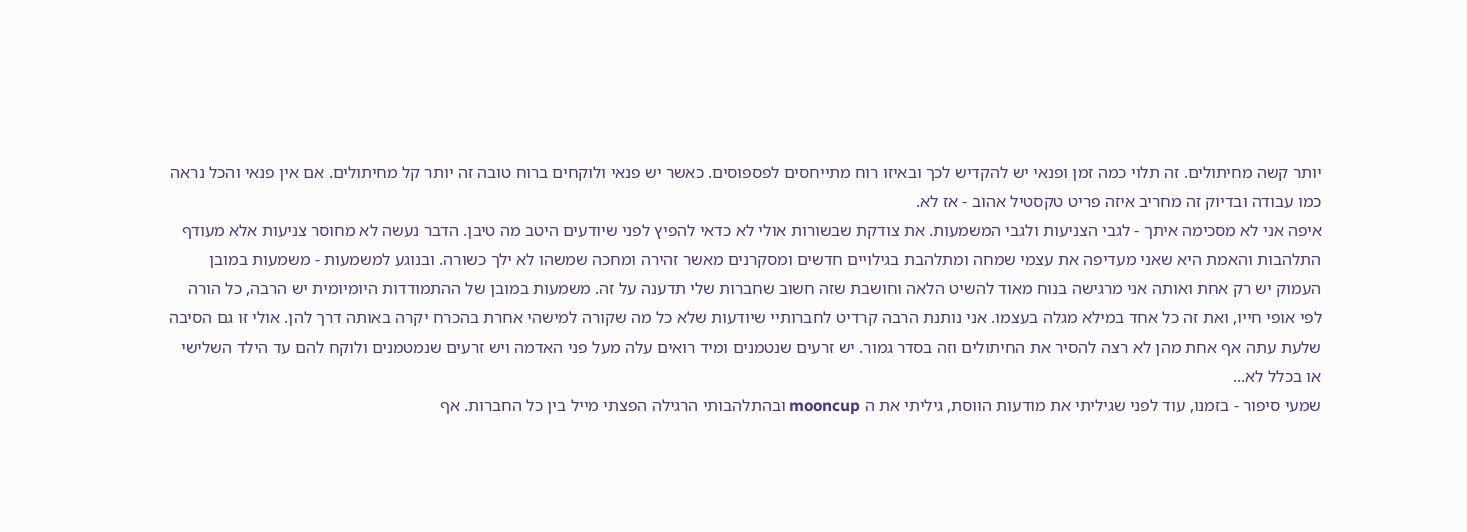יותר קשה מחיתולים. זה תלוי כמה זמן ופנאי יש להקדיש לכך ובאיזו רוח מתייחסים לפספוסים. כאשר יש פנאי ולוקחים ברוח טובה זה יותר קל מחיתולים. אם אין פנאי והכל נראה כמו עבודה ובדיוק זה מחריב איזה פריט טקסטיל אהוב - אז לא.
איפה אני לא מסכימה איתך - לגבי הצניעות ולגבי המשמעות. את צודקת שבשורות אולי לא כדאי להפיץ לפני שיודעים היטב מה טיבן. הדבר נעשה לא מחוסר צניעות אלא מעודף התלהבות והאמת היא שאני מעדיפה את עצמי שמחה ומתלהבת בגילויים חדשים ומסקרנים מאשר זהירה ומחכה שמשהו לא ילך כשורה. ובנוגע למשמעות - משמעות במובן העמוק יש רק אחת ואותה אני מרגישה בנוח מאוד להשיט הלאה וחושבת שזה חשוב שחברות שלי תדענה על זה. משמעות במובן של ההתמודדות היומיומית יש הרבה, כל הורה לפי אופי חייו, ואת זה כל אחד במילא מגלה בעצמו. אני נותנת הרבה קרדיט לחברותיי שיודעות שלא כל מה שקורה למישהי אחרת בהכרח יקרה באותה דרך להן. אולי זו גם הסיבה שלעת עתה אף אחת מהן לא רצה להסיר את החיתולים וזה בסדר גמור. יש זרעים שנטמנים ומיד רואים עלה מעל פני האדמה ויש זרעים שנמטמנים ולוקח להם עד הילד השלישי או בכלל לא...
שמעי סיפור - בזמנו, עוד לפני שגיליתי את מודעות הווסת, גיליתי את ה mooncup ובהתלהבותי הרגילה הפצתי מייל בין כל החברות. אף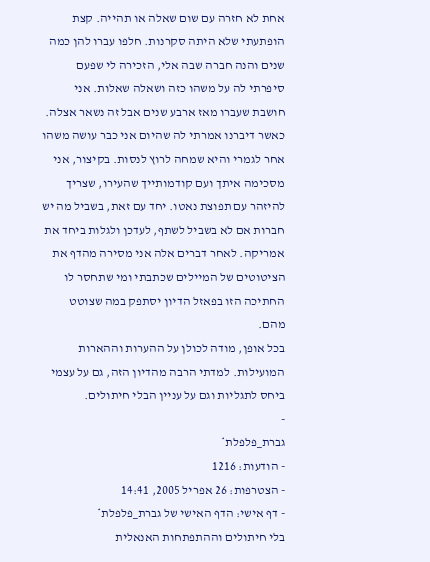אחת לא חזרה עם שום שאלה או תהייה. קצת הופתעתי שלא היתה סקרנות. חלפו עברו להן כמה שנים והנה חברה שבה אלי, הזכירה לי שפעם סיפרתי לה על משהו כזה ושאלה שאלות. אני חושבת שעברו מאז ארבע שנים אבל זה נשאר אצלה. כאשר דיברנו אמרתי לה שהיום אני כבר עושה משהו אחר לגמרי והיא שמחה לרוץ לנסות. בקיצור, אני מסכימה איתך ועם קודמותייך שהעירו, שצריך להיזהר עם תפוצת נאטו. יחד עם זאת, בשביל מה יש חברות אם לא בשביל לשתף, לעדכן ולגלות ביחד את אמריקה. לאחר דברים אלה אני מסירה מהדף את הציטוטים של המיילים שכתבתי ומי שתחסר לו החתיכה הזו בפאזל הדיון יסתפק במה שצוטט מהם.
בכל אופן, מודה לכולן על ההערות וההארות המועילות. למדתי הרבה מהדיון הזה, גם על עצמי ביחס לתגליות וגם על עניין הבלי חיתולים.
-
גברת_פלפלת*
- הודעות: 1216
- הצטרפות: 26 אפריל 2005, 14:41
- דף אישי: הדף האישי של גברת_פלפלת*
בלי חיתולים וההתפתחות האנאלית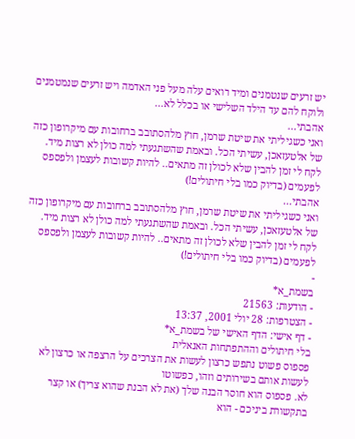יש זרעים שנטמנים ומיד רואים עלה מעל פני האדמה ויש זרעים שנמטמנים ולוקח להם עד הילד השלישי או בכלל לא...
אהבתי...
ואני כשגיליתי את שיטת שרמן, חוץ מלהסתובב ברחובות עם מיקרופון כזה של אלטעזאכן, עשיתי הכל. ובאמת שהשתגעתי למה כולן לא רצות מיד. לקח לי זמן להבין שלא לכולן זה מתאים.. להיות קשובות לעצמן ולפספס לפעמים (בדיוק כמו בלי חיתולים!)
אהבתי...
ואני כשגיליתי את שיטת שרמן, חוץ מלהסתובב ברחובות עם מיקרופון כזה של אלטעזאכן, עשיתי הכל. ובאמת שהשתגעתי למה כולן לא רצות מיד. לקח לי זמן להבין שלא לכולן זה מתאים.. להיות קשובות לעצמן ולפספס לפעמים (בדיוק כמו בלי חיתולים!)
-
בשמת_א*
- הודעות: 21563
- הצטרפות: 28 יולי 2001, 13:37
- דף אישי: הדף האישי של בשמת_א*
בלי חיתולים וההתפתחות האנאלית
פספוס פשוט נתפש כרצון לעשות את הצרכים על הרצפה או כרצון לא לעשות אותם בשירותים וזהו, כפשוטו
לא. פספוס הוא חוסר הבנה שלך (את לא הבנת שהוא צריך) או קצר בתקשורת ביניכם - הוא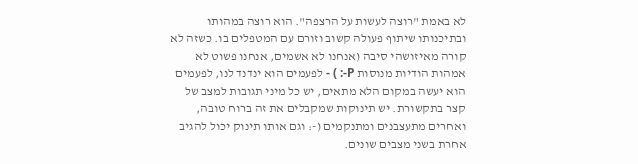לא באמת "רוצה לעשות על הרצפה". הוא רוצה במהותו ובתיכנותו שיתוף פעולה קשוב וזורם עם המטפלים בו. כשזה לא קורה מאיזושהי סיבה (אנחנו לא אשמים, אנחנו פשוט לא אמהות הודיות מנוסות P-: ) - לפעמים הוא ינדנד לנו, לפעמים הוא יעשה במקום הלא מתאים, יש כל מיני תגובות למצב של קצר בתקשורת. יש תינוקות שמקבלים את זה ברוח טובה, ואחרים מתעצבנים ומתנקמים (-: וגם אותו תינוק יכול להגיב אחרת בשני מצבים שונים.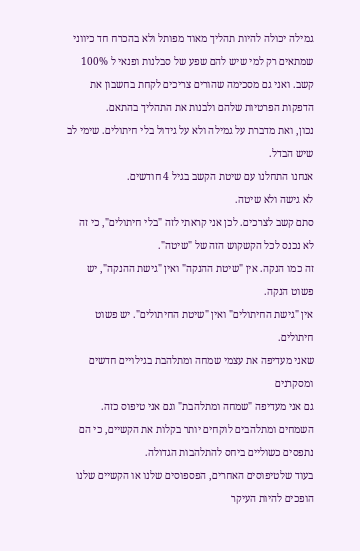גמילה יכולה להיות תהליך מאוד מפותל ולא בהכרח חד כיווני שמתאים רק למי שיש להם שפע של סבלנות ופנאי ל 100% קשב. ואני גם מסכימה שהורים צריכים לקחת בחשבון את הדפקות הפרטיות שלהם ולבנות את התהליך בהתאם.
נכון, ואת מדברת על גמילה ולא על גידול בלי חיתולים. שימי לב שיש הבדל.
אנחנו התחלנו עם שיטת הקשב בגיל 4 חודשים.
לא גישה ולא שיטה.
סתם קשב לצרכים. לכן אני קראתי לזה "בלי חיתולים", כי זה לא נכנס לכל הקשקוש הזה של "שיטה".
זה כמו הנקה. אין "שיטת ההנקה" ואין "גישת ההנקה", יש פשוט הנקה.
אין "גישת החיתולים" ואין "שיטת החיתולים". יש פשוט חיתולים.
שאני מעדיפה את עצמי שמחה ומתלהבת בגילויים חדשים ומסקרנים
גם אני מעדיפה "שמחה ומתלהבת" וגם אני טיפוס כזה.
השמחים ומתלהבים לוקחים יותר בקלות את הקשיים, כי הם נתפסים כשוליים ביחס להתלהבות הגדולה.
בעוד שלטיפוסים האחרים, הפספוסים שלנו או הקשיים שלנו הופכים להיות העיקר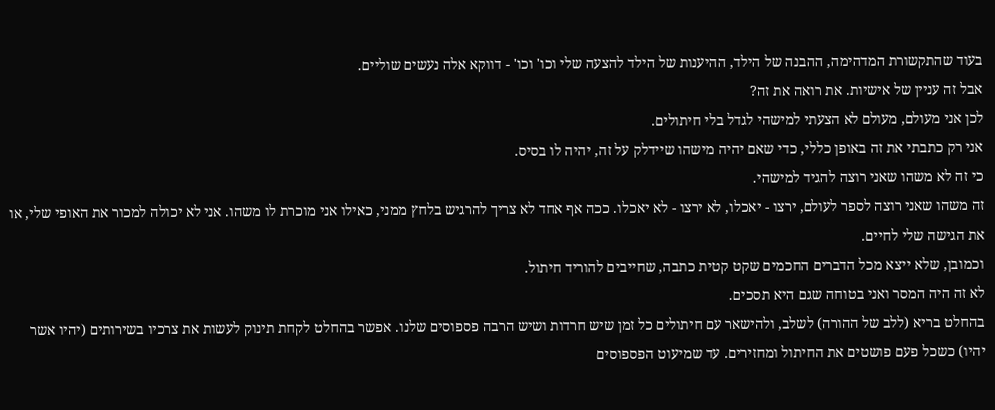בעוד שהתקשורת המדהימה, ההבנה של הילד, ההיענות של הילד להצעה שלי וכו' וכו' - דווקא אלה נעשים שוליים.
אבל זה עניין של אישיות. את רואה את זה?
לכן אני מעולם, מעולם לא הצעתי למישהי לגדל בלי חיתולים.
אני רק כתבתי את זה באופן כללי, כדי שאם יהיה מישהו שיידלק על זה, יהיה לו בסיס.
כי זה לא משהו שאני רוצה להגיד למישהי.
זה משהו שאני רוצה לספר לעולם, ירצו - יאכלו, לא ירצו - לא יאכלו. ככה אף אחד לא צריך להרגיש בלחץ ממני, כאילו אני מוכרת לו משהו. אני לא יכולה למכור את האופי שלי, או את הגישה שלי לחיים.
וכמובן, שלא ייצא מכל הדברים החכמים שקט קטית כתבה, שחייבים להוריד חיתול.
לא זה היה המסר ואני בטוחה שגם היא תסכים.
בהחלט בריא (ללב של ההורה) לשלב, ולהישאר עם חיתולים כל זמן שיש חרדות ושיש הרבה פספוסים שלנו. אפשר בהחלט לקחת תינוק לעשות את צרכיו בשירותים (יהיו אשר יהיו) כשכל פעם פושטים את החיתול ומחזירים. עד שמיעוט הפספוסים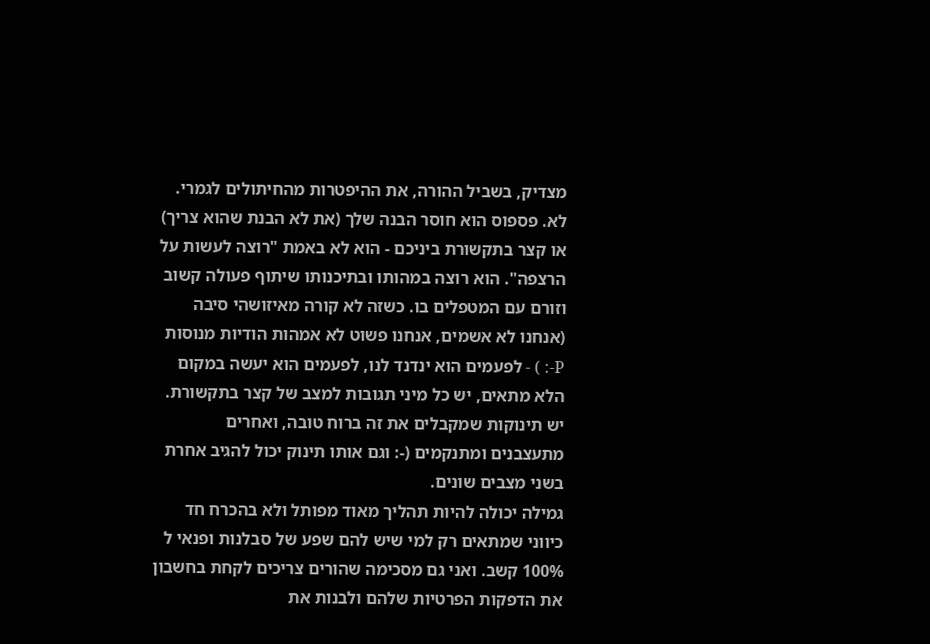מצדיק, בשביל ההורה, את ההיפטרות מהחיתולים לגמרי.
לא. פספוס הוא חוסר הבנה שלך (את לא הבנת שהוא צריך) או קצר בתקשורת ביניכם - הוא לא באמת "רוצה לעשות על הרצפה". הוא רוצה במהותו ובתיכנותו שיתוף פעולה קשוב וזורם עם המטפלים בו. כשזה לא קורה מאיזושהי סיבה (אנחנו לא אשמים, אנחנו פשוט לא אמהות הודיות מנוסות P-: ) - לפעמים הוא ינדנד לנו, לפעמים הוא יעשה במקום הלא מתאים, יש כל מיני תגובות למצב של קצר בתקשורת. יש תינוקות שמקבלים את זה ברוח טובה, ואחרים מתעצבנים ומתנקמים (-: וגם אותו תינוק יכול להגיב אחרת בשני מצבים שונים.
גמילה יכולה להיות תהליך מאוד מפותל ולא בהכרח חד כיווני שמתאים רק למי שיש להם שפע של סבלנות ופנאי ל 100% קשב. ואני גם מסכימה שהורים צריכים לקחת בחשבון את הדפקות הפרטיות שלהם ולבנות את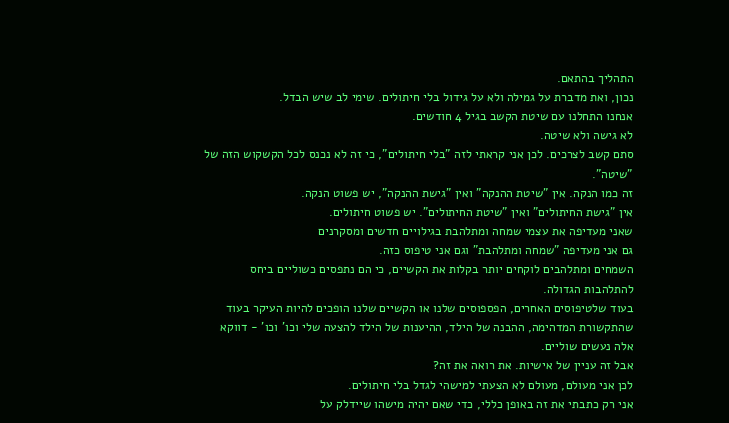התהליך בהתאם.
נכון, ואת מדברת על גמילה ולא על גידול בלי חיתולים. שימי לב שיש הבדל.
אנחנו התחלנו עם שיטת הקשב בגיל 4 חודשים.
לא גישה ולא שיטה.
סתם קשב לצרכים. לכן אני קראתי לזה "בלי חיתולים", כי זה לא נכנס לכל הקשקוש הזה של "שיטה".
זה כמו הנקה. אין "שיטת ההנקה" ואין "גישת ההנקה", יש פשוט הנקה.
אין "גישת החיתולים" ואין "שיטת החיתולים". יש פשוט חיתולים.
שאני מעדיפה את עצמי שמחה ומתלהבת בגילויים חדשים ומסקרנים
גם אני מעדיפה "שמחה ומתלהבת" וגם אני טיפוס כזה.
השמחים ומתלהבים לוקחים יותר בקלות את הקשיים, כי הם נתפסים כשוליים ביחס להתלהבות הגדולה.
בעוד שלטיפוסים האחרים, הפספוסים שלנו או הקשיים שלנו הופכים להיות העיקר בעוד שהתקשורת המדהימה, ההבנה של הילד, ההיענות של הילד להצעה שלי וכו' וכו' - דווקא אלה נעשים שוליים.
אבל זה עניין של אישיות. את רואה את זה?
לכן אני מעולם, מעולם לא הצעתי למישהי לגדל בלי חיתולים.
אני רק כתבתי את זה באופן כללי, כדי שאם יהיה מישהו שיידלק על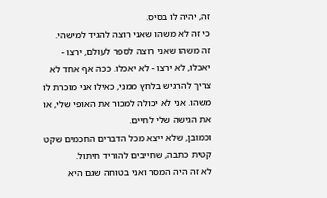זה, יהיה לו בסיס.
כי זה לא משהו שאני רוצה להגיד למישהי.
זה משהו שאני רוצה לספר לעולם, ירצו - יאכלו, לא ירצו - לא יאכלו. ככה אף אחד לא צריך להרגיש בלחץ ממני, כאילו אני מוכרת לו משהו. אני לא יכולה למכור את האופי שלי, או את הגישה שלי לחיים.
וכמובן, שלא ייצא מכל הדברים החכמים שקט קטית כתבה, שחייבים להוריד חיתול.
לא זה היה המסר ואני בטוחה שגם היא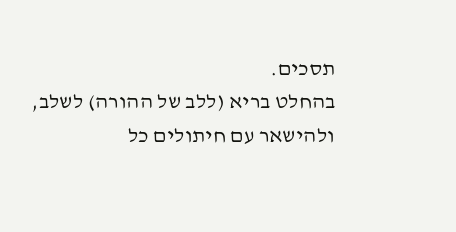תסכים.
בהחלט בריא (ללב של ההורה) לשלב, ולהישאר עם חיתולים כל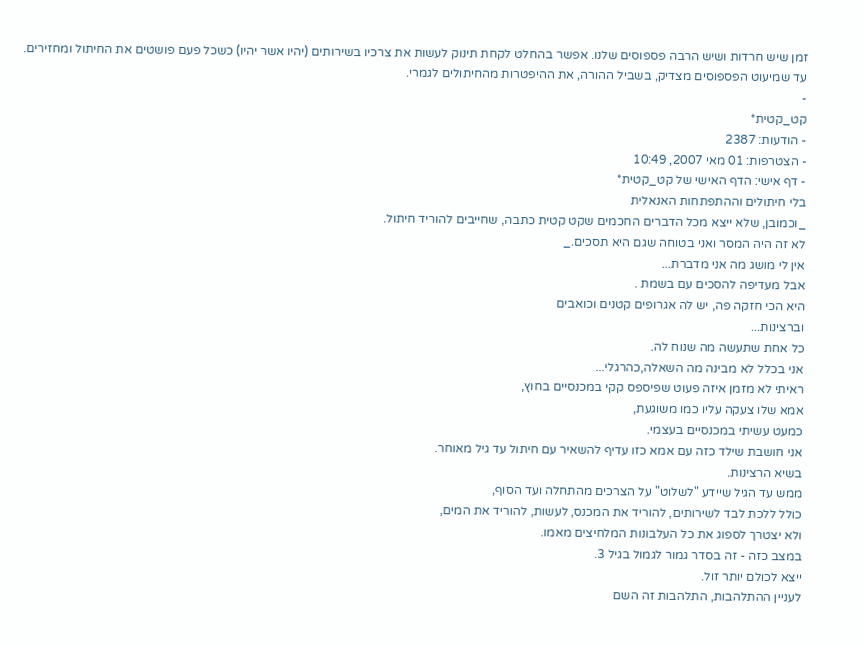זמן שיש חרדות ושיש הרבה פספוסים שלנו. אפשר בהחלט לקחת תינוק לעשות את צרכיו בשירותים (יהיו אשר יהיו) כשכל פעם פושטים את החיתול ומחזירים. עד שמיעוט הפספוסים מצדיק, בשביל ההורה, את ההיפטרות מהחיתולים לגמרי.
-
קט_קטית*
- הודעות: 2387
- הצטרפות: 01 מאי 2007, 10:49
- דף אישי: הדף האישי של קט_קטית*
בלי חיתולים וההתפתחות האנאלית
_וכמובן, שלא ייצא מכל הדברים החכמים שקט קטית כתבה, שחייבים להוריד חיתול.
לא זה היה המסר ואני בטוחה שגם היא תסכים._
אין לי מושג מה אני מדברת...
אבל מעדיפה להסכים עם בשמת .
היא הכי חזקה פה, יש לה אגרופים קטנים וכואבים
וברצינות...
כל אחת שתעשה מה שנוח לה.
אני בכלל לא מבינה מה השאלה,כהרגלי...
ראיתי לא מזמן איזה פעוט שפיספס קקי במכנסיים בחוץ,
אמא שלו צעקה עליו כמו משוגעת,
כמעט עשיתי במכנסיים בעצמי.
אני חושבת שילד כזה עם אמא כזו עדיף להשאיר עם חיתול עד גיל מאוחר.
בשיא הרצינות.
ממש עד הגיל שיידע "לשלוט" על הצרכים מהתחלה ועד הסוף,
כולל ללכת לבד לשירותים, להוריד את המכנס, לעשות, להוריד את המים,
ולא יצטרך לספוג את כל העלבונות המלחיצים מאמו.
במצב כזה - זה בסדר גמור לגמול בגיל 3.
ייצא לכולם יותר זול.
לעניין ההתלהבות, התלהבות זה השם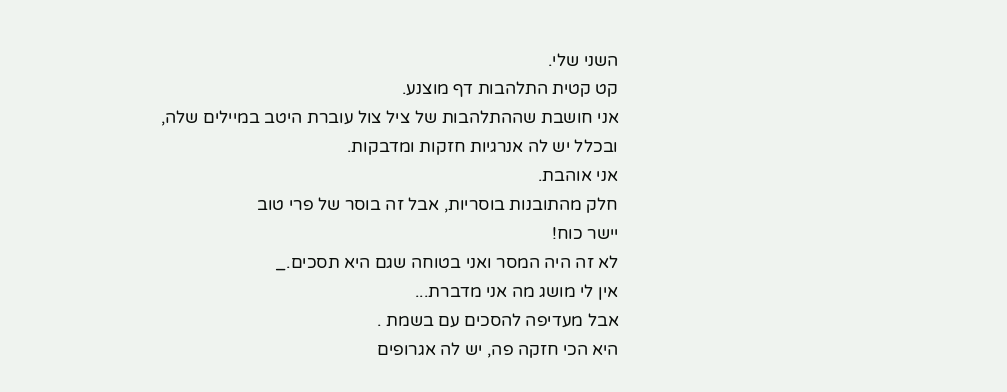השני שלי.
קט קטית התלהבות דף מוצנע.
אני חושבת שההתלהבות של ציל צול עוברת היטב במיילים שלה,
ובכלל יש לה אנרגיות חזקות ומדבקות.
אני אוהבת.
חלק מהתובנות בוסריות, אבל זה בוסר של פרי טוב
יישר כוח!
לא זה היה המסר ואני בטוחה שגם היא תסכים._
אין לי מושג מה אני מדברת...
אבל מעדיפה להסכים עם בשמת .
היא הכי חזקה פה, יש לה אגרופים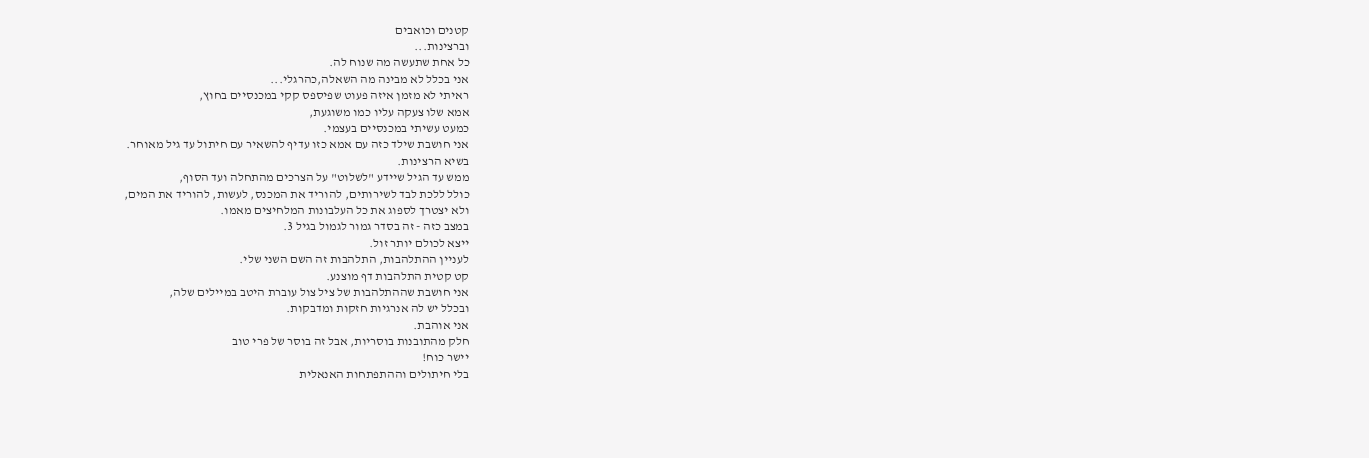קטנים וכואבים
וברצינות...
כל אחת שתעשה מה שנוח לה.
אני בכלל לא מבינה מה השאלה,כהרגלי...
ראיתי לא מזמן איזה פעוט שפיספס קקי במכנסיים בחוץ,
אמא שלו צעקה עליו כמו משוגעת,
כמעט עשיתי במכנסיים בעצמי.
אני חושבת שילד כזה עם אמא כזו עדיף להשאיר עם חיתול עד גיל מאוחר.
בשיא הרצינות.
ממש עד הגיל שיידע "לשלוט" על הצרכים מהתחלה ועד הסוף,
כולל ללכת לבד לשירותים, להוריד את המכנס, לעשות, להוריד את המים,
ולא יצטרך לספוג את כל העלבונות המלחיצים מאמו.
במצב כזה - זה בסדר גמור לגמול בגיל 3.
ייצא לכולם יותר זול.
לעניין ההתלהבות, התלהבות זה השם השני שלי.
קט קטית התלהבות דף מוצנע.
אני חושבת שההתלהבות של ציל צול עוברת היטב במיילים שלה,
ובכלל יש לה אנרגיות חזקות ומדבקות.
אני אוהבת.
חלק מהתובנות בוסריות, אבל זה בוסר של פרי טוב
יישר כוח!
בלי חיתולים וההתפתחות האנאלית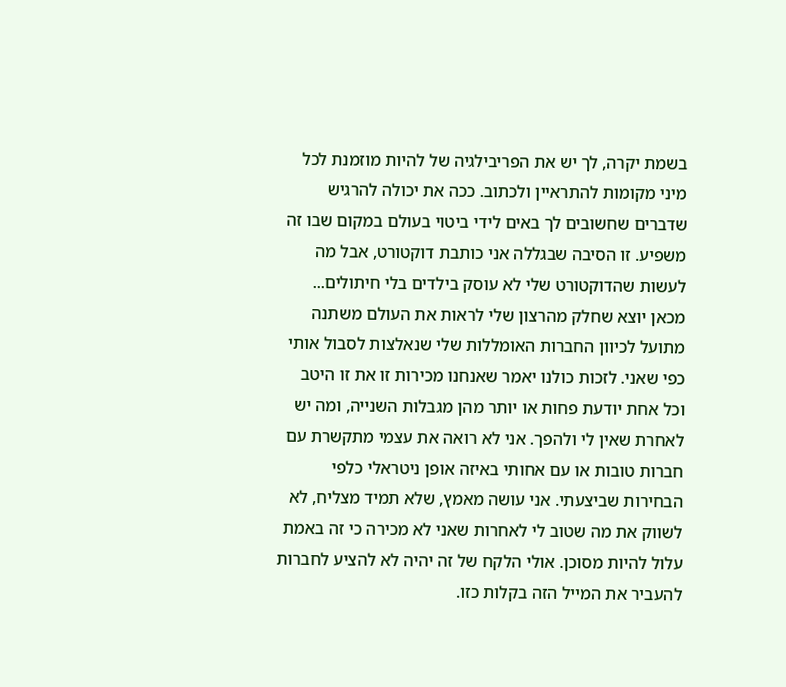בשמת יקרה, לך יש את הפריבילגיה של להיות מוזמנת לכל מיני מקומות להתראיין ולכתוב. ככה את יכולה להרגיש שדברים שחשובים לך באים לידי ביטוי בעולם במקום שבו זה משפיע. זו הסיבה שבגללה אני כותבת דוקטורט, אבל מה לעשות שהדוקטורט שלי לא עוסק בילדים בלי חיתולים... מכאן יוצא שחלק מהרצון שלי לראות את העולם משתנה מתועל לכיוון החברות האומללות שלי שנאלצות לסבול אותי כפי שאני. לזכות כולנו יאמר שאנחנו מכירות זו את זו היטב וכל אחת יודעת פחות או יותר מהן מגבלות השנייה, ומה יש לאחרת שאין לי ולהפך. אני לא רואה את עצמי מתקשרת עם חברות טובות או עם אחותי באיזה אופן ניטראלי כלפי הבחירות שביצעתי. אני עושה מאמץ, שלא תמיד מצליח, לא לשווק את מה שטוב לי לאחרות שאני לא מכירה כי זה באמת עלול להיות מסוכן. אולי הלקח של זה יהיה לא להציע לחברות להעביר את המייל הזה בקלות כזו.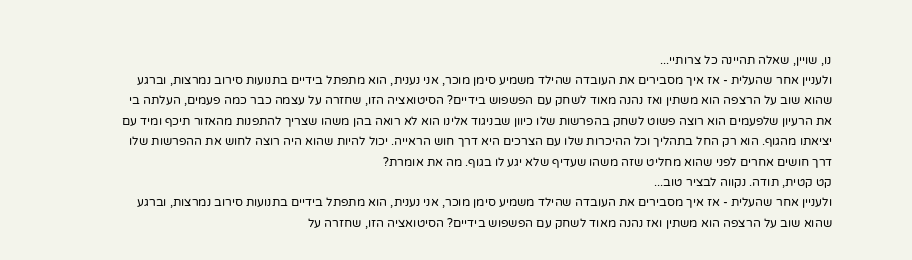נו, שויין, שאלה תהיינה כל צרותיי...
ולעניין אחר שהעלית - אז איך מסבירים את העובדה שהילד משמיע סימן מוכר, אני נענית, הוא מתפתל בידיים בתנועות סירוב נמרצות, וברגע שהוא שוב על הרצפה הוא משתין ואז נהנה מאוד לשחק עם הפשפוש בידיים? הסיטואציה הזו, שחזרה על עצמה כבר כמה פעמים, העלתה בי את הרעיון שלפעמים הוא רוצה פשוט לשחק בהפרשות שלו כיוון שבניגוד אלינו הוא לא רואה בהן משהו שצריך להתפנות מהאזור תיכף ומיד עם יציאתו מהגוף. הוא רק החל בתהליך וכל ההיכרות שלו עם הצרכים היא דרך חוש הראייה. יכול להיות שהוא היה רוצה לחוש את ההפרשות שלו דרך חושים אחרים לפני שהוא מחליט שזה משהו שעדיף שלא יגע לו בגוף. מה את אומרת?
קט קטית, תודה. נקווה לבציר טוב...
ולעניין אחר שהעלית - אז איך מסבירים את העובדה שהילד משמיע סימן מוכר, אני נענית, הוא מתפתל בידיים בתנועות סירוב נמרצות, וברגע שהוא שוב על הרצפה הוא משתין ואז נהנה מאוד לשחק עם הפשפוש בידיים? הסיטואציה הזו, שחזרה על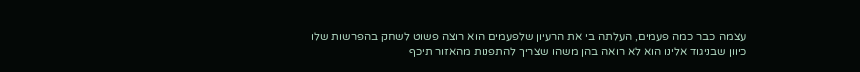עצמה כבר כמה פעמים, העלתה בי את הרעיון שלפעמים הוא רוצה פשוט לשחק בהפרשות שלו כיוון שבניגוד אלינו הוא לא רואה בהן משהו שצריך להתפנות מהאזור תיכף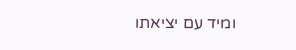ומיד עם יציאתו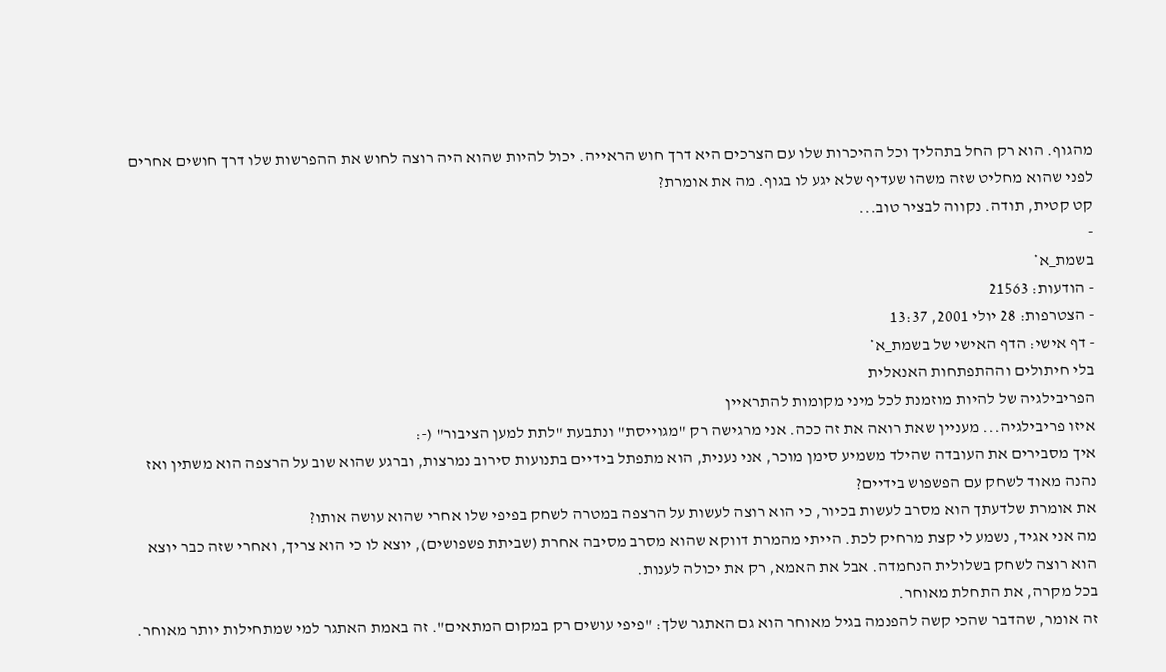מהגוף. הוא רק החל בתהליך וכל ההיכרות שלו עם הצרכים היא דרך חוש הראייה. יכול להיות שהוא היה רוצה לחוש את ההפרשות שלו דרך חושים אחרים לפני שהוא מחליט שזה משהו שעדיף שלא יגע לו בגוף. מה את אומרת?
קט קטית, תודה. נקווה לבציר טוב...
-
בשמת_א*
- הודעות: 21563
- הצטרפות: 28 יולי 2001, 13:37
- דף אישי: הדף האישי של בשמת_א*
בלי חיתולים וההתפתחות האנאלית
הפריבילגיה של להיות מוזמנת לכל מיני מקומות להתראיין
איזו פריבילגיה... מעניין שאת רואה את זה ככה. אני מרגישה רק "מגוייסת" ונתבעת "לתת למען הציבור" (-:
איך מסבירים את העובדה שהילד משמיע סימן מוכר, אני נענית, הוא מתפתל בידיים בתנועות סירוב נמרצות, וברגע שהוא שוב על הרצפה הוא משתין ואז נהנה מאוד לשחק עם הפשפוש בידיים?
את אומרת שלדעתך הוא מסרב לעשות בכיור, כי הוא רוצה לעשות על הרצפה במטרה לשחק בפיפי שלו אחרי שהוא עושה אותו?
מה אני אגיד, נשמע לי קצת מרחיק לכת. הייתי מהמרת דווקא שהוא מסרב מסיבה אחרת (שביתת פשפושים), יוצא לו כי הוא צריך, ואחרי שזה כבר יוצא הוא רוצה לשחק בשלולית הנחמדה. אבל את האמא, רק את יכולה לענות.
בכל מקרה, את התחלת מאוחר.
זה אומר, שהדבר שהכי קשה להפנמה בגיל מאוחר הוא גם האתגר שלך: "פיפי עושים רק במקום המתאים". זה באמת האתגר למי שמתחילות יותר מאוחר.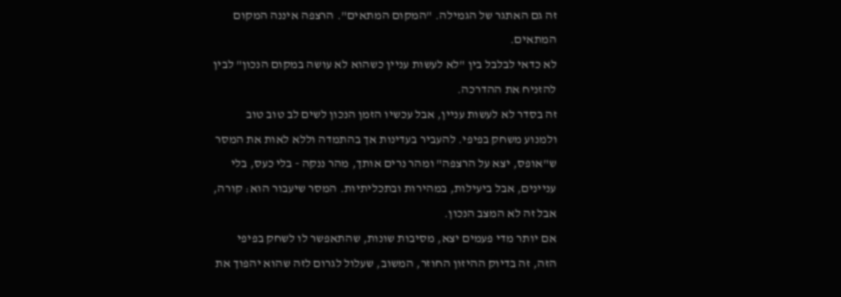זה גם האתגר של הגמילה. "המקום המתאים". הרצפה איננה המקום המתאים.
לא כדאי לבלבל בין "לא לעשות עניין כשהוא לא עושה במקום הנכון" לבין להזניח את ההדרכה.
זה בסדר לא לעשות עניין, אבל עכשיו הזמן הנכון לשים לב טוב טוב ולמנוע משחק בפיפי. להעביר בעדינות אך בהתמדה וללא לאות את המסר ש"אופס, יצא על הרצפה" ומהר נרים אותך, מהר ננקה - בלי כעס, בלי עניינים, אבל ביעילות, במהירות ובתכליתיות. המסר שיעבור הוא: קורה, אבל זה לא המצב הנכון.
אם יותר מדי פעמים יצא, מסיבות שונות, שהתאפשר לו לשחק בפיפי הזה, זה בדיוק ההיזון החוזר, המשוב, שעלול לגרום לזה שהוא יהפוך את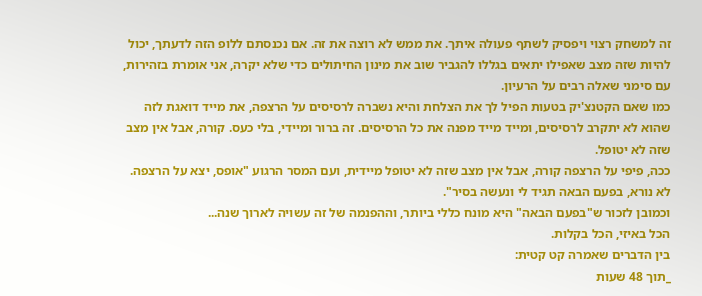זה למשחק רצוי ויפסיק לשתף פעולה איתך. את ממש לא רוצה את זה. אם נכנסתם ללופ הזה לדעתך, יכול להיות שזה מצב שאפילו יתאים בגללו להגביר שוב את מינון החיתולים כדי שלא יקרה, אני אומרת בזהירות, עם סימני שאלה רבים על הרעיון.
כמו שאם הקטנצ'יק בטעות הפיל לך את הצלחת והיא נשברה לרסיסים על הרצפה, את מייד דואגת לזה שהוא לא יתקרב לרסיסים, ומייד מייד מפנה את כל הרסיסים. זה ברור ומיידי, בלי כעס. קורה, אבל אין מצב שזה לא יטופל.
ככה, פיפי על הרצפה קורה, אבל אין מצב שזה לא יטופל מיידית, ועם המסר הרגוע "אופס, יצא על הרצפה. לא נורא, בפעם הבאה תגיד לי ונעשה בסיר".
וכמובן לזכור ש"בפעם הבאה" היא מונח כללי ביותר, וההפנמה של זה עשויה לארוך שנה...
הכל באיזי, הכל בקלות.
בין הדברים שאמרה קט קטית:
_תוך 48 שעות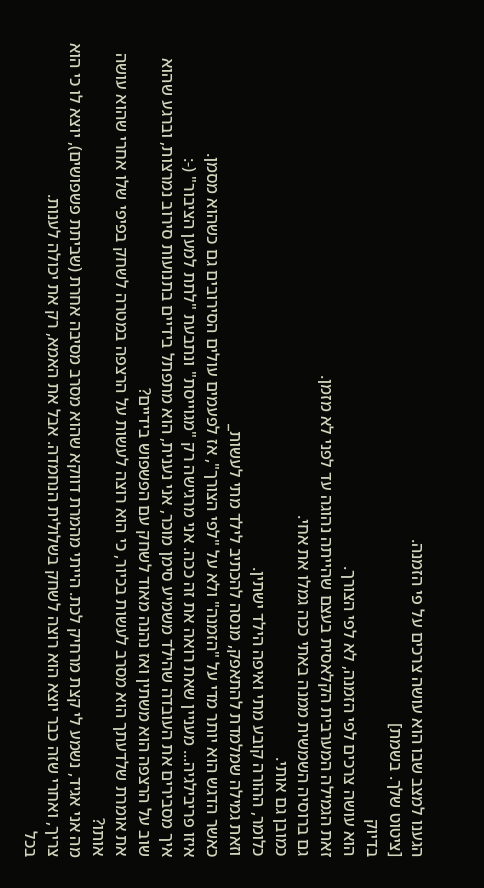הגענו למצב שבו הוא עושה צרכים על פי הזמנה.
[ציטוט שלך. בשמת]
בדיוק
הוא עושה צרכים לפי הזמנה, לא לפי הצורך.
זאת הגמילה המערבית הקלאסית בעצם שהייתה נהוגה עד לפני לא מזמן.
גם ברוסיה השמשית ממנה באתי ככה גמלו את אחי.
כמובן גם אותי.
כלומר, ההורה קובע מתי ואיפה הילד ישתין.
וזאת גמילה שמלמדת להתאפק, מנסה להכתיב לילד מתי לעשות_
כאשר הדגש הוא יותר מדי על "הזמנה" ולא על "לפי הצורך", אז לפעמים עולים הסירובים גם כשהוא מסמן.
איזו פריבילגיה... מעניין שאת רואה את זה ככה. אני מרגישה רק "מגוייסת" ונתבעת "לתת למען הציבור" (-:
איך מסבירים את העובדה שהילד משמיע סימן מוכר, אני נענית, הוא מתפתל בידיים בתנועות סירוב נמרצות, וברגע שהוא שוב על הרצפה הוא משתין ואז נהנה מאוד לשחק עם הפשפוש בידיים?
את אומרת שלדעתך הוא מסרב לעשות בכיור, כי הוא רוצה לעשות על הרצפה במטרה לשחק בפיפי שלו אחרי שהוא עושה אותו?
מה אני אגיד, נשמע לי קצת מרחיק לכת. הייתי מהמרת דווקא שהוא מסרב מסיבה אחרת (שביתת פשפושים), יוצא לו כי הוא צריך, ואחרי שזה כבר יוצא הוא רוצה לשחק בשלולית הנחמדה. אבל את האמא, רק את יכולה לענות.
בכל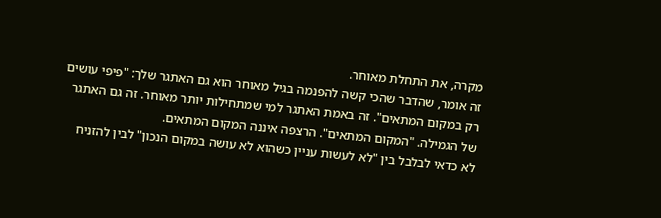מקרה, את התחלת מאוחר.
זה אומר, שהדבר שהכי קשה להפנמה בגיל מאוחר הוא גם האתגר שלך: "פיפי עושים רק במקום המתאים". זה באמת האתגר למי שמתחילות יותר מאוחר. זה גם האתגר של הגמילה. "המקום המתאים". הרצפה איננה המקום המתאים.
לא כדאי לבלבל בין "לא לעשות עניין כשהוא לא עושה במקום הנכון" לבין להזניח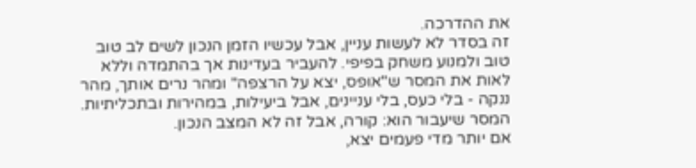את ההדרכה.
זה בסדר לא לעשות עניין, אבל עכשיו הזמן הנכון לשים לב טוב טוב ולמנוע משחק בפיפי. להעביר בעדינות אך בהתמדה וללא לאות את המסר ש"אופס, יצא על הרצפה" ומהר נרים אותך, מהר ננקה - בלי כעס, בלי עניינים, אבל ביעילות, במהירות ובתכליתיות. המסר שיעבור הוא: קורה, אבל זה לא המצב הנכון.
אם יותר מדי פעמים יצא,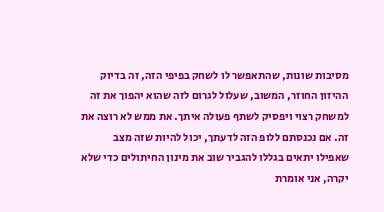מסיבות שונות, שהתאפשר לו לשחק בפיפי הזה, זה בדיוק ההיזון החוזר, המשוב, שעלול לגרום לזה שהוא יהפוך את זה למשחק רצוי ויפסיק לשתף פעולה איתך. את ממש לא רוצה את זה. אם נכנסתם ללופ הזה לדעתך, יכול להיות שזה מצב שאפילו יתאים בגללו להגביר שוב את מינון החיתולים כדי שלא יקרה, אני אומרת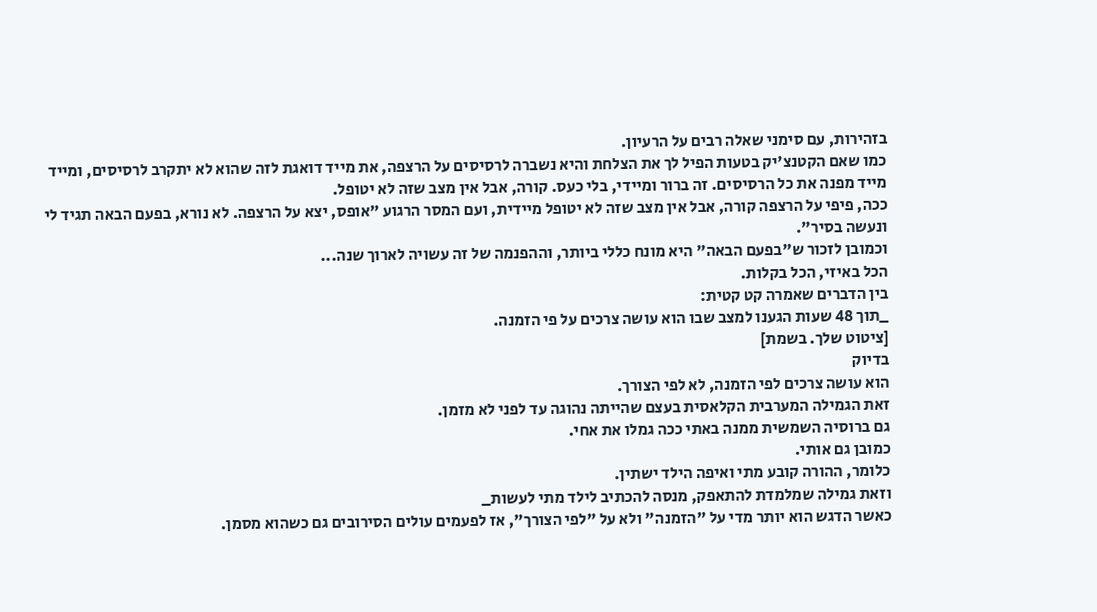בזהירות, עם סימני שאלה רבים על הרעיון.
כמו שאם הקטנצ'יק בטעות הפיל לך את הצלחת והיא נשברה לרסיסים על הרצפה, את מייד דואגת לזה שהוא לא יתקרב לרסיסים, ומייד מייד מפנה את כל הרסיסים. זה ברור ומיידי, בלי כעס. קורה, אבל אין מצב שזה לא יטופל.
ככה, פיפי על הרצפה קורה, אבל אין מצב שזה לא יטופל מיידית, ועם המסר הרגוע "אופס, יצא על הרצפה. לא נורא, בפעם הבאה תגיד לי ונעשה בסיר".
וכמובן לזכור ש"בפעם הבאה" היא מונח כללי ביותר, וההפנמה של זה עשויה לארוך שנה...
הכל באיזי, הכל בקלות.
בין הדברים שאמרה קט קטית:
_תוך 48 שעות הגענו למצב שבו הוא עושה צרכים על פי הזמנה.
[ציטוט שלך. בשמת]
בדיוק
הוא עושה צרכים לפי הזמנה, לא לפי הצורך.
זאת הגמילה המערבית הקלאסית בעצם שהייתה נהוגה עד לפני לא מזמן.
גם ברוסיה השמשית ממנה באתי ככה גמלו את אחי.
כמובן גם אותי.
כלומר, ההורה קובע מתי ואיפה הילד ישתין.
וזאת גמילה שמלמדת להתאפק, מנסה להכתיב לילד מתי לעשות_
כאשר הדגש הוא יותר מדי על "הזמנה" ולא על "לפי הצורך", אז לפעמים עולים הסירובים גם כשהוא מסמן.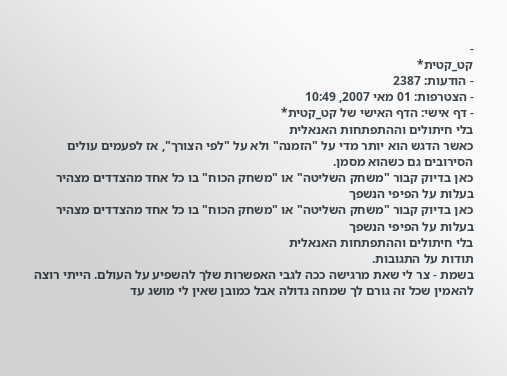-
קט_קטית*
- הודעות: 2387
- הצטרפות: 01 מאי 2007, 10:49
- דף אישי: הדף האישי של קט_קטית*
בלי חיתולים וההתפתחות האנאלית
כאשר הדגש הוא יותר מדי על "הזמנה" ולא על "לפי הצורך", אז לפעמים עולים הסירובים גם כשהוא מסמן.
כאן בדיוק קבור "משחק השליטה" או "משחק הכוח" בו כל אחד מהצדדים מצהיר בעלות על הפיפי הנשפך
כאן בדיוק קבור "משחק השליטה" או "משחק הכוח" בו כל אחד מהצדדים מצהיר בעלות על הפיפי הנשפך
בלי חיתולים וההתפתחות האנאלית
תודות על התגובות.
בשמת - צר לי שאת מרגישה ככה לגבי האפשרות שלך להשפיע על העולם. הייתי רוצה להאמין שכל זה גורם לך שמחה גדולה אבל כמובן שאין לי מושג עד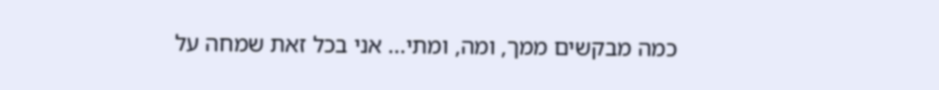כמה מבקשים ממך, ומה, ומתי... אני בכל זאת שמחה על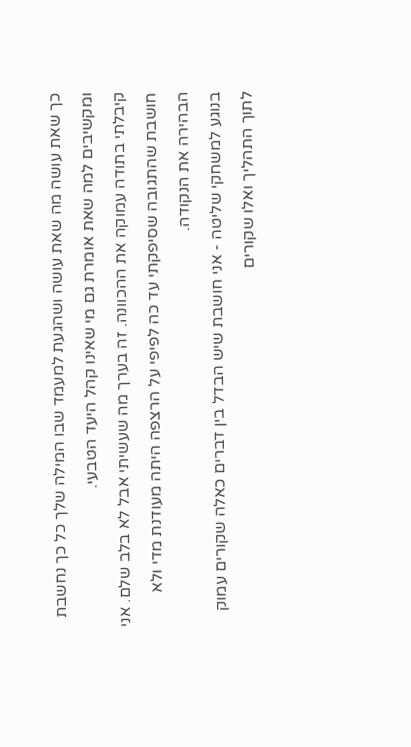כך שאת עושה מה שאת עושה ושהגעת למעמד שבו המילה שלך כל כך נחשבת ומקשיבים למה שאת אומרת גם מי שאינו קהל היעד הטבעי.
קיבלתי בתודה עמוקה את ההכוונה. זה בערך מה שעשיתי אבל לא בלב שלם. אני חושבת שהתגובה שסיפקתי עד כה לפיפי על הרצפה היתה מעודנת מדי ולא הבהירה את הנקודה.
בנוגע למשחקי שליטה - אני חושבת שיש הבדל בין דברים כאלה שקורים עמוק לתוך התהליך ואלו שקורים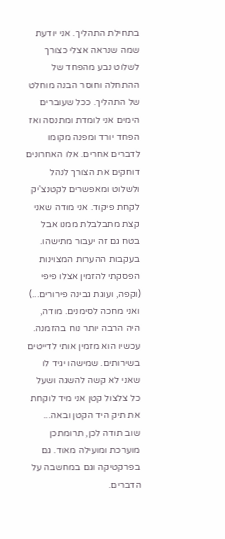בתחילת התהליך. אני יודעת שמה שנראה אצלי כצורך לשלוט נבע מהפחד של ההתחלה וחוסר הבנה מוחלט של התהליך. ככל שעוברים הימים אני לומדת ומתנסה ואז הפחד יורד ומפנה מקומו לדברים אחרים. אלו האחרונים דוחקים את הצורך לנהל ולשלוט ומאפשרים לקטנצ'יק לקחת פיקוד. אני מודה שאני קצת מתבלבלת ממנו אבל בטח גם זה יעבור מתישהו.
בעקבות ההערות המצוינות הפסקתי להזמין אצלו פיפי (וקפה, ועוגת גבינה פירורים...) ואני מחכה לסימנים. מודה, היה הרבה יותר נוח בהזמנה. עכשיו הוא מזמין אותי לדייטים בשירותים. שמישהו יגיד לו שאני לא קשה להשגה ושעל כל צלצול קטן אני מיד לוקחת את תיק היד הקטן ובאה...
שוב תודה לכן, תרומתכן מוערכת ומועילה מאוד. גם בפרקטיקה וגם במחשבה על הדברים.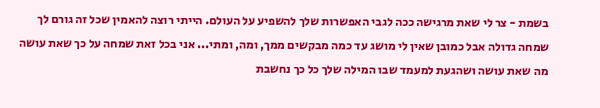בשמת - צר לי שאת מרגישה ככה לגבי האפשרות שלך להשפיע על העולם. הייתי רוצה להאמין שכל זה גורם לך שמחה גדולה אבל כמובן שאין לי מושג עד כמה מבקשים ממך, ומה, ומתי... אני בכל זאת שמחה על כך שאת עושה מה שאת עושה ושהגעת למעמד שבו המילה שלך כל כך נחשבת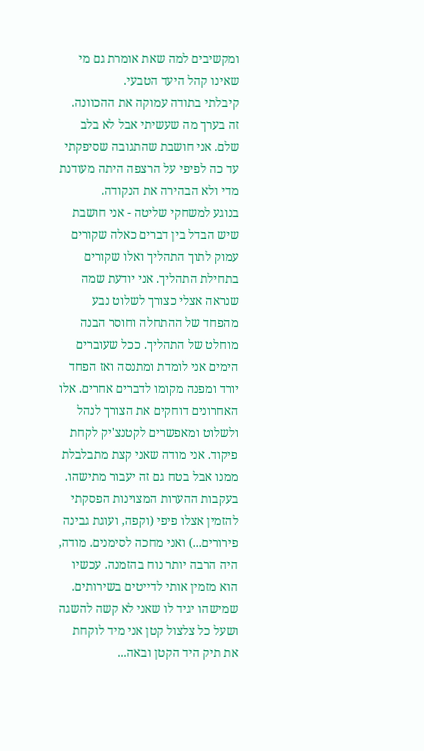ומקשיבים למה שאת אומרת גם מי שאינו קהל היעד הטבעי.
קיבלתי בתודה עמוקה את ההכוונה. זה בערך מה שעשיתי אבל לא בלב שלם. אני חושבת שהתגובה שסיפקתי עד כה לפיפי על הרצפה היתה מעודנת מדי ולא הבהירה את הנקודה.
בנוגע למשחקי שליטה - אני חושבת שיש הבדל בין דברים כאלה שקורים עמוק לתוך התהליך ואלו שקורים בתחילת התהליך. אני יודעת שמה שנראה אצלי כצורך לשלוט נבע מהפחד של ההתחלה וחוסר הבנה מוחלט של התהליך. ככל שעוברים הימים אני לומדת ומתנסה ואז הפחד יורד ומפנה מקומו לדברים אחרים. אלו האחרונים דוחקים את הצורך לנהל ולשלוט ומאפשרים לקטנצ'יק לקחת פיקוד. אני מודה שאני קצת מתבלבלת ממנו אבל בטח גם זה יעבור מתישהו.
בעקבות ההערות המצוינות הפסקתי להזמין אצלו פיפי (וקפה, ועוגת גבינה פירורים...) ואני מחכה לסימנים. מודה, היה הרבה יותר נוח בהזמנה. עכשיו הוא מזמין אותי לדייטים בשירותים. שמישהו יגיד לו שאני לא קשה להשגה ושעל כל צלצול קטן אני מיד לוקחת את תיק היד הקטן ובאה...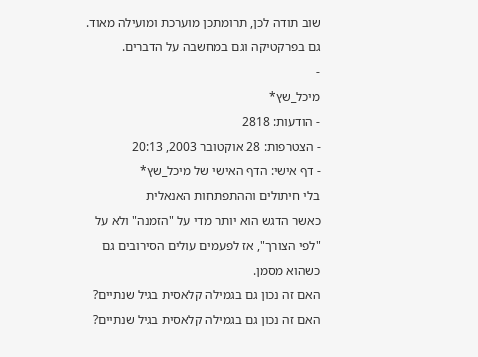שוב תודה לכן, תרומתכן מוערכת ומועילה מאוד. גם בפרקטיקה וגם במחשבה על הדברים.
-
מיכל_שץ*
- הודעות: 2818
- הצטרפות: 28 אוקטובר 2003, 20:13
- דף אישי: הדף האישי של מיכל_שץ*
בלי חיתולים וההתפתחות האנאלית
כאשר הדגש הוא יותר מדי על "הזמנה" ולא על "לפי הצורך", אז לפעמים עולים הסירובים גם כשהוא מסמן.
האם זה נכון גם בגמילה קלאסית בגיל שנתיים?
האם זה נכון גם בגמילה קלאסית בגיל שנתיים?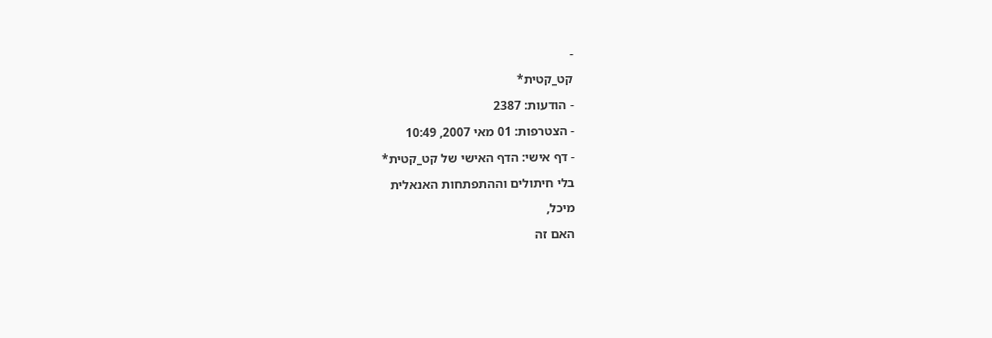-
קט_קטית*
- הודעות: 2387
- הצטרפות: 01 מאי 2007, 10:49
- דף אישי: הדף האישי של קט_קטית*
בלי חיתולים וההתפתחות האנאלית
מיכל,
האם זה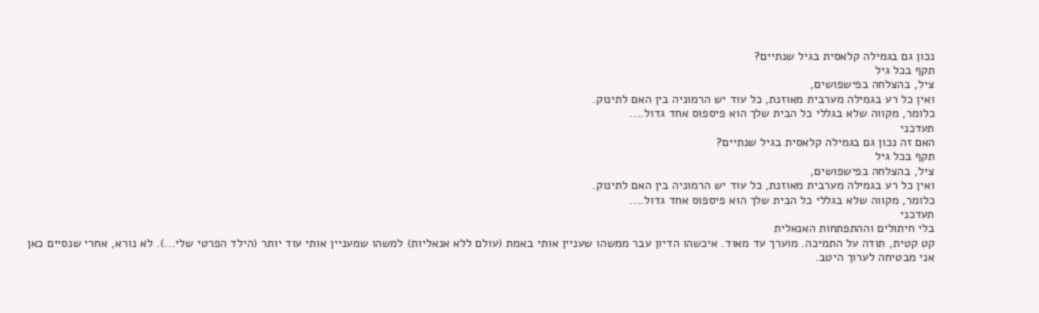נכון גם בגמילה קלאסית בגיל שנתיים?
תקף בכל גיל
ציל, בהצלחה בפישפושים,
ואין כל רע בגמילה מערבית מאוזנת, כל עוד יש הרמוניה בין האם לתינוק.
כלומר, מקווה שלא בגללי כל הבית שלך הוא פיספוס אחד גדול....
תעדכני
האם זה נכון גם בגמילה קלאסית בגיל שנתיים?
תקף בכל גיל
ציל, בהצלחה בפישפושים,
ואין כל רע בגמילה מערבית מאוזנת, כל עוד יש הרמוניה בין האם לתינוק.
כלומר, מקווה שלא בגללי כל הבית שלך הוא פיספוס אחד גדול....
תעדכני
בלי חיתולים וההתפתחות האנאלית
קט קטית, תודה על התמיכה. מוערך עד מאוד. איכשהו הדיון עבר ממשהו שעניין אותי באמת (עולם ללא אנאליות) למשהו שמעניין אותי עוד יותר (הילד הפרטי שלי...). לא נורא, אחרי שנסיים כאן אני מבטיחה לערוך היטב.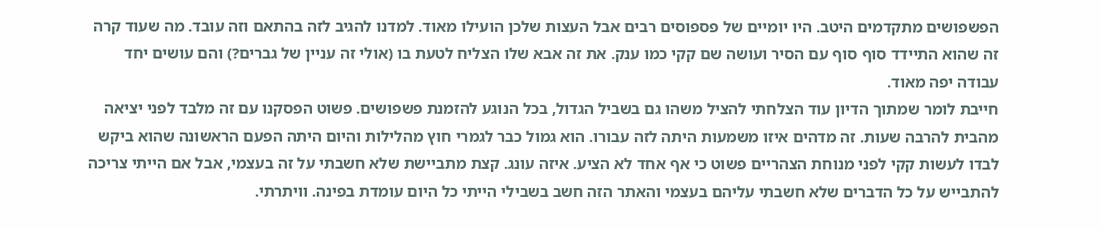הפשפושים מתקדמים היטב. היו יומיים של פספוסים רבים אבל העצות שלכן הועילו מאוד. למדנו להגיב לזה בהתאם וזה עובד. מה שעוד קרה זה שהוא התיידד סוף סוף עם הסיר ועושה שם קקי כמו ענק. את זה אבא שלו הצליח לטעת בו (אולי זה עניין של גברים?) והם עושים יחד עבודה יפה מאוד.
חייבת לומר שמתוך הדיון עוד הצלחתי להציל משהו גם בשביל הגדול, בכל הנוגע להזמנת פשפושים. פשוט הפסקנו עם זה מלבד לפני יציאה מהבית להרבה שעות. זה מדהים איזו משמעות היתה לזה עבורו. הוא גמול כבר לגמרי חוץ מהלילות והיום היתה הפעם הראשונה שהוא ביקש לבדו לעשות קקי לפני מנוחת הצהריים פשוט כי אף אחד לא הציע. איזה עונג. קצת מתביישת שלא חשבתי על זה בעצמי, אבל אם הייתי צריכה להתבייש על כל הדברים שלא חשבתי עליהם בעצמי והאתר הזה חשב בשבילי הייתי כל היום עומדת בפינה. וויתרתי.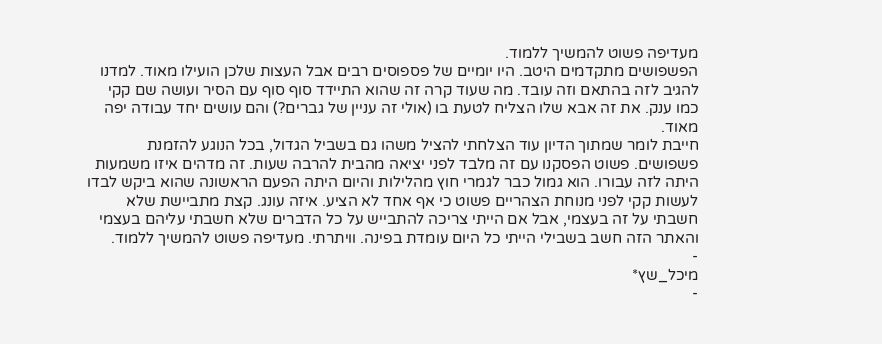מעדיפה פשוט להמשיך ללמוד.
הפשפושים מתקדמים היטב. היו יומיים של פספוסים רבים אבל העצות שלכן הועילו מאוד. למדנו להגיב לזה בהתאם וזה עובד. מה שעוד קרה זה שהוא התיידד סוף סוף עם הסיר ועושה שם קקי כמו ענק. את זה אבא שלו הצליח לטעת בו (אולי זה עניין של גברים?) והם עושים יחד עבודה יפה מאוד.
חייבת לומר שמתוך הדיון עוד הצלחתי להציל משהו גם בשביל הגדול, בכל הנוגע להזמנת פשפושים. פשוט הפסקנו עם זה מלבד לפני יציאה מהבית להרבה שעות. זה מדהים איזו משמעות היתה לזה עבורו. הוא גמול כבר לגמרי חוץ מהלילות והיום היתה הפעם הראשונה שהוא ביקש לבדו לעשות קקי לפני מנוחת הצהריים פשוט כי אף אחד לא הציע. איזה עונג. קצת מתביישת שלא חשבתי על זה בעצמי, אבל אם הייתי צריכה להתבייש על כל הדברים שלא חשבתי עליהם בעצמי והאתר הזה חשב בשבילי הייתי כל היום עומדת בפינה. וויתרתי. מעדיפה פשוט להמשיך ללמוד.
-
מיכל_שץ*
-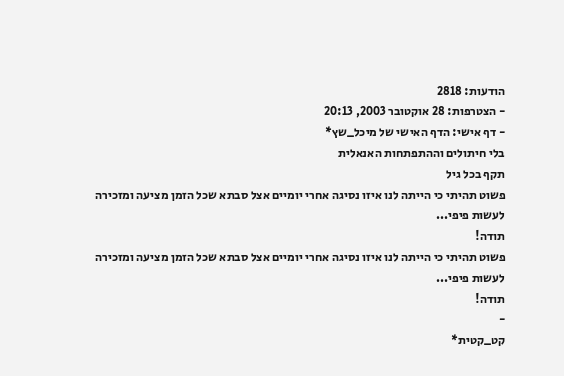הודעות: 2818
- הצטרפות: 28 אוקטובר 2003, 20:13
- דף אישי: הדף האישי של מיכל_שץ*
בלי חיתולים וההתפתחות האנאלית
תקף בכל גיל
פשוט תהיתי כי הייתה לנו איזו נסיגה אחרי יומיים אצל סבתא שכל הזמן מציעה ומזכירה לעשות פיפי...
תודה!
פשוט תהיתי כי הייתה לנו איזו נסיגה אחרי יומיים אצל סבתא שכל הזמן מציעה ומזכירה לעשות פיפי...
תודה!
-
קט_קטית*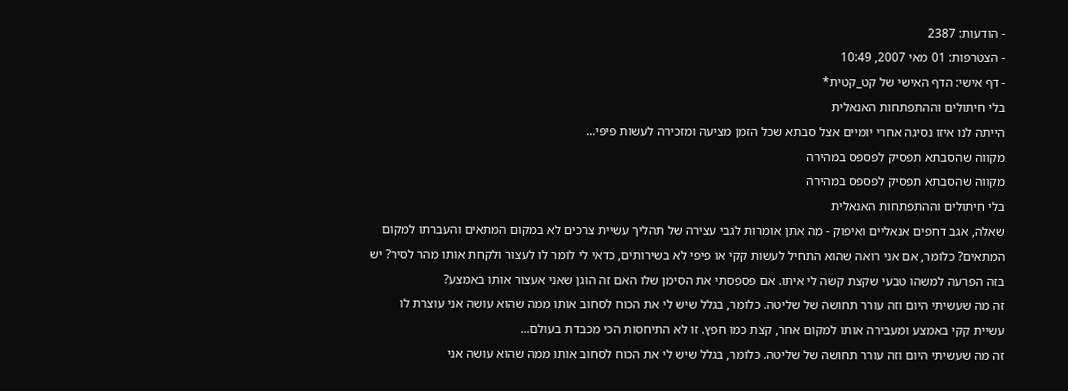- הודעות: 2387
- הצטרפות: 01 מאי 2007, 10:49
- דף אישי: הדף האישי של קט_קטית*
בלי חיתולים וההתפתחות האנאלית
הייתה לנו איזו נסיגה אחרי יומיים אצל סבתא שכל הזמן מציעה ומזכירה לעשות פיפי...
מקווה שהסבתא תפסיק לפספס במהירה
מקווה שהסבתא תפסיק לפספס במהירה
בלי חיתולים וההתפתחות האנאלית
שאלה, אגב דחפים אנאליים ואיפוק - מה אתן אומרות לגבי עצירה של תהליך עשיית צרכים לא במקום המתאים והעברתו למקום המתאים? כלומר, אם אני רואה שהוא התחיל לעשות קקי או פיפי לא בשירותים, כדאי לי לומר לו לעצור ולקחת אותו מהר לסיר? יש בזה הפרעה למשהו טבעי שקצת קשה לי איתו. אם פספסתי את הסימן שלו האם זה הוגן שאני אעצור אותו באמצע?
זה מה שעשיתי היום וזה עורר תחושה של שליטה. כלומר, בגלל שיש לי את הכוח לסחוב אותו ממה שהוא עושה אני עוצרת לו עשיית קקי באמצע ומעבירה אותו למקום אחר, קצת כמו חפץ. זו לא התיחסות הכי מכבדת בעולם...
זה מה שעשיתי היום וזה עורר תחושה של שליטה. כלומר, בגלל שיש לי את הכוח לסחוב אותו ממה שהוא עושה אני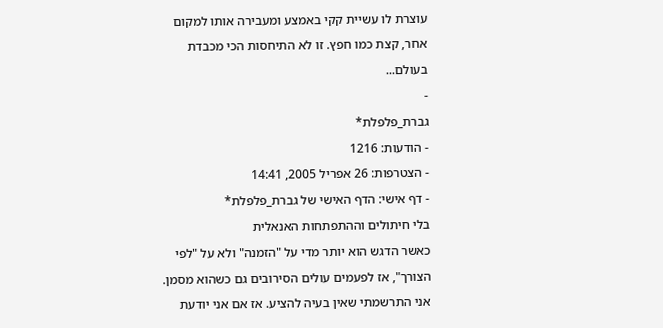עוצרת לו עשיית קקי באמצע ומעבירה אותו למקום אחר, קצת כמו חפץ. זו לא התיחסות הכי מכבדת בעולם...
-
גברת_פלפלת*
- הודעות: 1216
- הצטרפות: 26 אפריל 2005, 14:41
- דף אישי: הדף האישי של גברת_פלפלת*
בלי חיתולים וההתפתחות האנאלית
כאשר הדגש הוא יותר מדי על "הזמנה" ולא על "לפי הצורך", אז לפעמים עולים הסירובים גם כשהוא מסמן.
אני התרשמתי שאין בעיה להציע. אז אם אני יודעת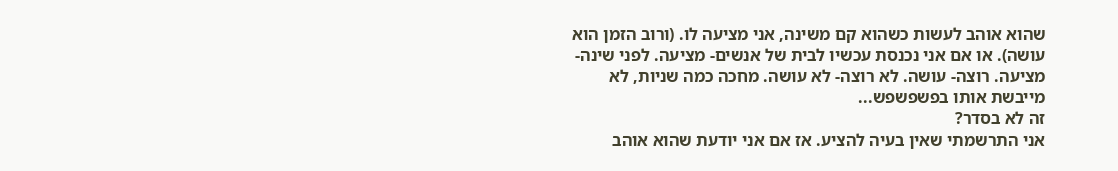שהוא אוהב לעשות כשהוא קם משינה, אני מציעה לו. (ורוב הזמן הוא עושה). או אם אני נכנסת עכשיו לבית של אנשים- מציעה. לפני שינה- מציעה. רוצה- עושה. לא רוצה- לא עושה. מחכה כמה שניות, לא מייבשת אותו בפשפשפש...
זה לא בסדר?
אני התרשמתי שאין בעיה להציע. אז אם אני יודעת שהוא אוהב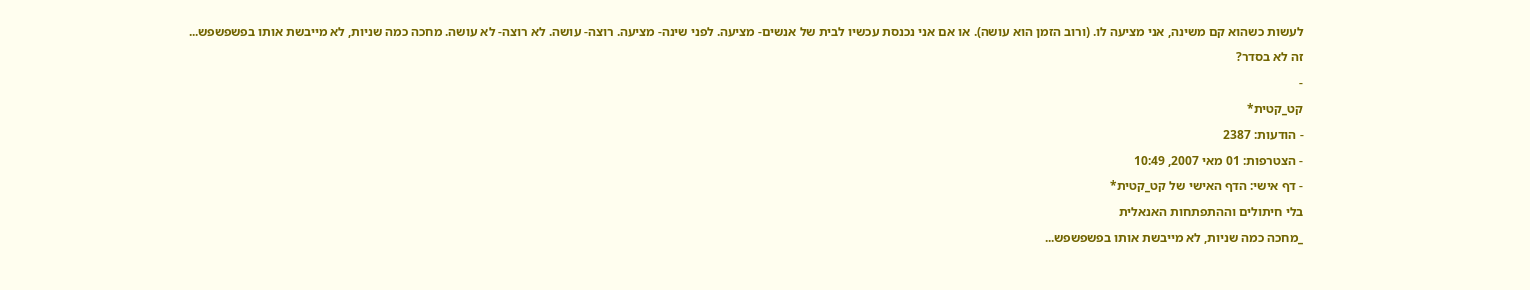לעשות כשהוא קם משינה, אני מציעה לו. (ורוב הזמן הוא עושה). או אם אני נכנסת עכשיו לבית של אנשים- מציעה. לפני שינה- מציעה. רוצה- עושה. לא רוצה- לא עושה. מחכה כמה שניות, לא מייבשת אותו בפשפשפש...
זה לא בסדר?
-
קט_קטית*
- הודעות: 2387
- הצטרפות: 01 מאי 2007, 10:49
- דף אישי: הדף האישי של קט_קטית*
בלי חיתולים וההתפתחות האנאלית
_מחכה כמה שניות, לא מייבשת אותו בפשפשפש...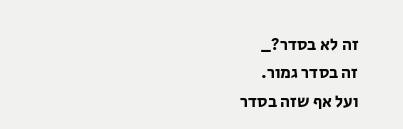זה לא בסדר?_
זה בסדר גמור.
ועל אף שזה בסדר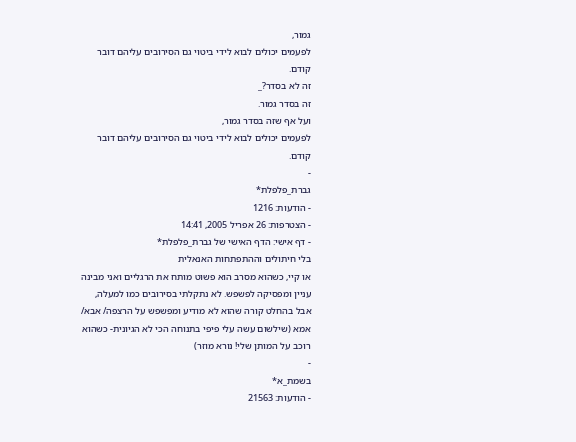גמור,
לפעמים יכולים לבוא לידי ביטוי גם הסירובים עליהם דובר קודם.
זה לא בסדר?_
זה בסדר גמור.
ועל אף שזה בסדר גמור,
לפעמים יכולים לבוא לידי ביטוי גם הסירובים עליהם דובר קודם.
-
גברת_פלפלת*
- הודעות: 1216
- הצטרפות: 26 אפריל 2005, 14:41
- דף אישי: הדף האישי של גברת_פלפלת*
בלי חיתולים וההתפתחות האנאלית
או קיי, כשהוא מסרב הוא פשוט מותח את הרגליים ואני מבינה עניין ומפסיקה לפשפש. לא נתקלתי בסירובים כמו למעלה, אבל בהחלט קורה שהוא לא מודיע ומפשפש על הרצפה/ אבא/ אמא (שילשום עשה עלי פיפי בתנוחה הכי לא הגיונית- כשהוא רוכב על המותן שלי! נורא מוזר)
-
בשמת_א*
- הודעות: 21563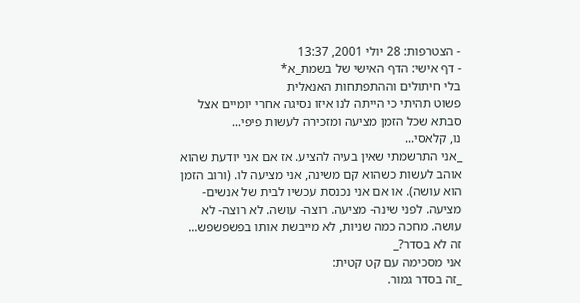- הצטרפות: 28 יולי 2001, 13:37
- דף אישי: הדף האישי של בשמת_א*
בלי חיתולים וההתפתחות האנאלית
פשוט תהיתי כי הייתה לנו איזו נסיגה אחרי יומיים אצל סבתא שכל הזמן מציעה ומזכירה לעשות פיפי...
נו, קלאסי...
_אני התרשמתי שאין בעיה להציע. אז אם אני יודעת שהוא אוהב לעשות כשהוא קם משינה, אני מציעה לו. (ורוב הזמן הוא עושה). או אם אני נכנסת עכשיו לבית של אנשים- מציעה. לפני שינה- מציעה. רוצה- עושה. לא רוצה- לא עושה. מחכה כמה שניות, לא מייבשת אותו בפשפשפש...
זה לא בסדר?_
אני מסכימה עם קט קטית:
_זה בסדר גמור.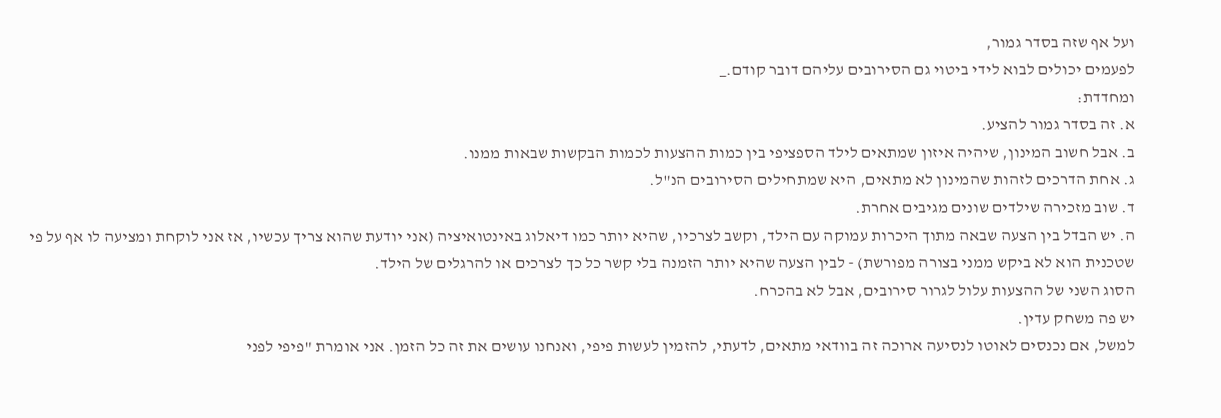ועל אף שזה בסדר גמור,
לפעמים יכולים לבוא לידי ביטוי גם הסירובים עליהם דובר קודם._
ומחדדת:
א. זה בסדר גמור להציע.
ב. אבל חשוב המינון, שיהיה איזון שמתאים לילד הספציפי בין כמות ההצעות לכמות הבקשות שבאות ממנו.
ג. אחת הדרכים לזהות שהמינון לא מתאים, היא שמתחילים הסירובים הנ"ל.
ד. שוב מזכירה שילדים שונים מגיבים אחרת.
ה. יש הבדל בין הצעה שבאה מתוך היכרות עמוקה עם הילד, וקשב לצרכיו, שהיא יותר כמו דיאלוג באינטואיציה (אני יודעת שהוא צריך עכשיו, אז אני לוקחת ומציעה לו אף על פי שטכנית הוא לא ביקש ממני בצורה מפורשת) - לבין הצעה שהיא יותר הזמנה בלי קשר כל כך לצרכים או להרגלים של הילד.
הסוג השני של ההצעות עלול לגרור סירובים, אבל לא בהכרח.
יש פה משחק עדין.
למשל, אם נכנסים לאוטו לנסיעה ארוכה זה בוודאי מתאים, לדעתי, להזמין לעשות פיפי, ואנחנו עושים את זה כל הזמן. אני אומרת "פיפי לפני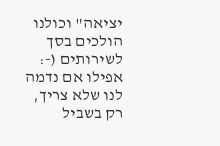יציאה" וכולנו הולכים בסך לשירותים (-: אפילו אם נדמה לנו שלא צריך, רק בשביל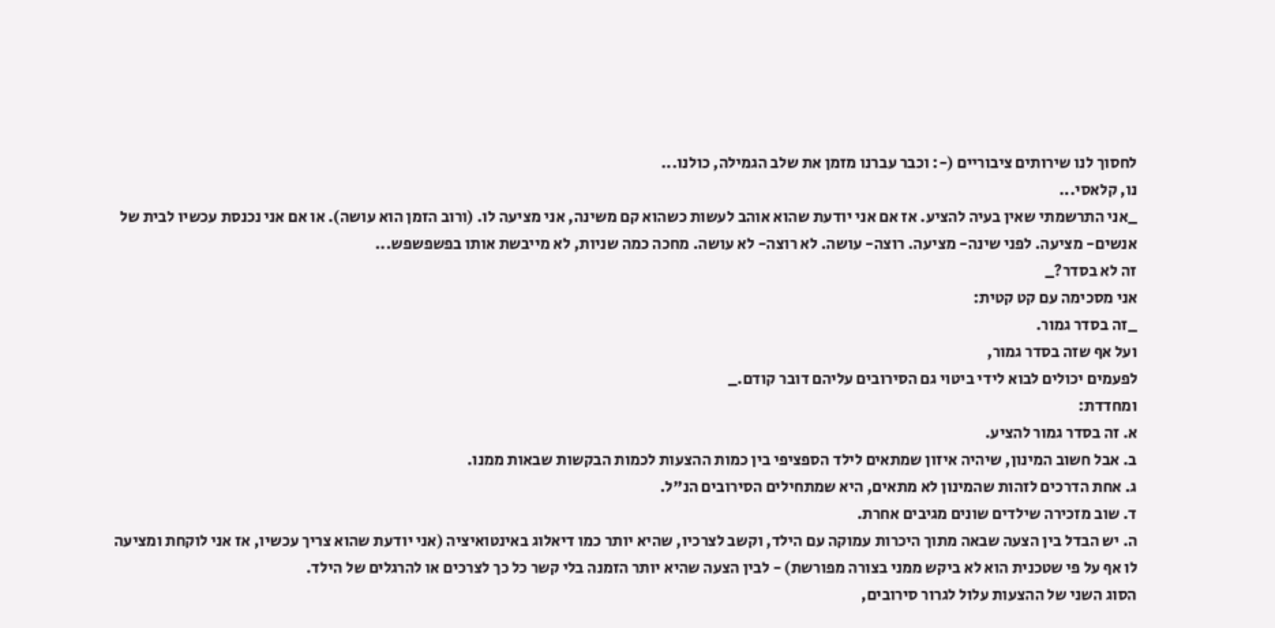לחסוך לנו שירותים ציבוריים (-: וכבר עברנו מזמן את שלב הגמילה, כולנו...
נו, קלאסי...
_אני התרשמתי שאין בעיה להציע. אז אם אני יודעת שהוא אוהב לעשות כשהוא קם משינה, אני מציעה לו. (ורוב הזמן הוא עושה). או אם אני נכנסת עכשיו לבית של אנשים- מציעה. לפני שינה- מציעה. רוצה- עושה. לא רוצה- לא עושה. מחכה כמה שניות, לא מייבשת אותו בפשפשפש...
זה לא בסדר?_
אני מסכימה עם קט קטית:
_זה בסדר גמור.
ועל אף שזה בסדר גמור,
לפעמים יכולים לבוא לידי ביטוי גם הסירובים עליהם דובר קודם._
ומחדדת:
א. זה בסדר גמור להציע.
ב. אבל חשוב המינון, שיהיה איזון שמתאים לילד הספציפי בין כמות ההצעות לכמות הבקשות שבאות ממנו.
ג. אחת הדרכים לזהות שהמינון לא מתאים, היא שמתחילים הסירובים הנ"ל.
ד. שוב מזכירה שילדים שונים מגיבים אחרת.
ה. יש הבדל בין הצעה שבאה מתוך היכרות עמוקה עם הילד, וקשב לצרכיו, שהיא יותר כמו דיאלוג באינטואיציה (אני יודעת שהוא צריך עכשיו, אז אני לוקחת ומציעה לו אף על פי שטכנית הוא לא ביקש ממני בצורה מפורשת) - לבין הצעה שהיא יותר הזמנה בלי קשר כל כך לצרכים או להרגלים של הילד.
הסוג השני של ההצעות עלול לגרור סירובים,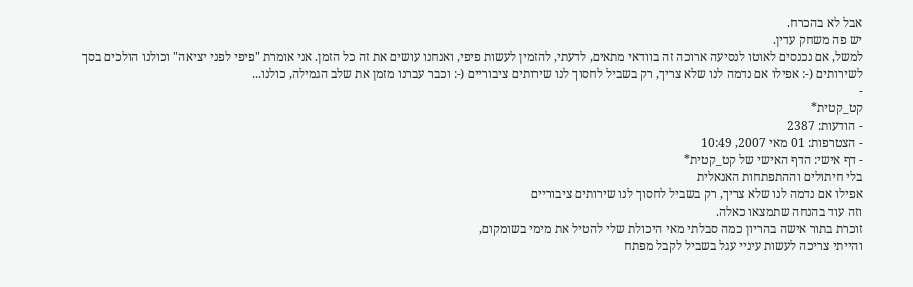אבל לא בהכרח.
יש פה משחק עדין.
למשל, אם נכנסים לאוטו לנסיעה ארוכה זה בוודאי מתאים, לדעתי, להזמין לעשות פיפי, ואנחנו עושים את זה כל הזמן. אני אומרת "פיפי לפני יציאה" וכולנו הולכים בסך לשירותים (-: אפילו אם נדמה לנו שלא צריך, רק בשביל לחסוך לנו שירותים ציבוריים (-: וכבר עברנו מזמן את שלב הגמילה, כולנו...
-
קט_קטית*
- הודעות: 2387
- הצטרפות: 01 מאי 2007, 10:49
- דף אישי: הדף האישי של קט_קטית*
בלי חיתולים וההתפתחות האנאלית
אפילו אם נדמה לנו שלא צריך, רק בשביל לחסוך לנו שירותים ציבוריים
וזה עוד בהנחה שתמצאו כאלה.
זוכרת בתור אישה בהריון כמה סבלתי מאי היכולת שלי להטיל את מימי בשומקום,
והייתי צריכה לעשות עיניי עגל בשביל לקבל מפתח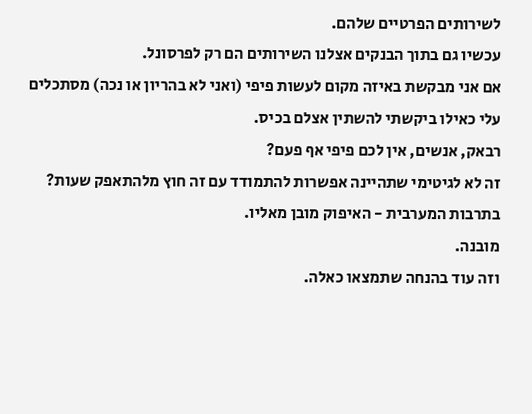לשירותים הפרטיים שלהם.
עכשיו גם בתוך הבנקים אצלנו השירותים הם רק לפרסונל.
אם אני מבקשת באיזה מקום לעשות פיפי (ואני לא בהריון או נכה) מסתכלים עלי כאילו ביקשתי להשתין אצלם בכיס.
רבאק, אנשים, אין לכם פיפי אף פעם?
זה לא לגיטימי שתהיינה אפשרות להתמודד עם זה חוץ מלהתאפק שעות?
בתרבות המערבית - האיפוק מובן מאליו.
מובנה.
וזה עוד בהנחה שתמצאו כאלה.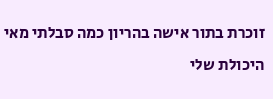זוכרת בתור אישה בהריון כמה סבלתי מאי היכולת שלי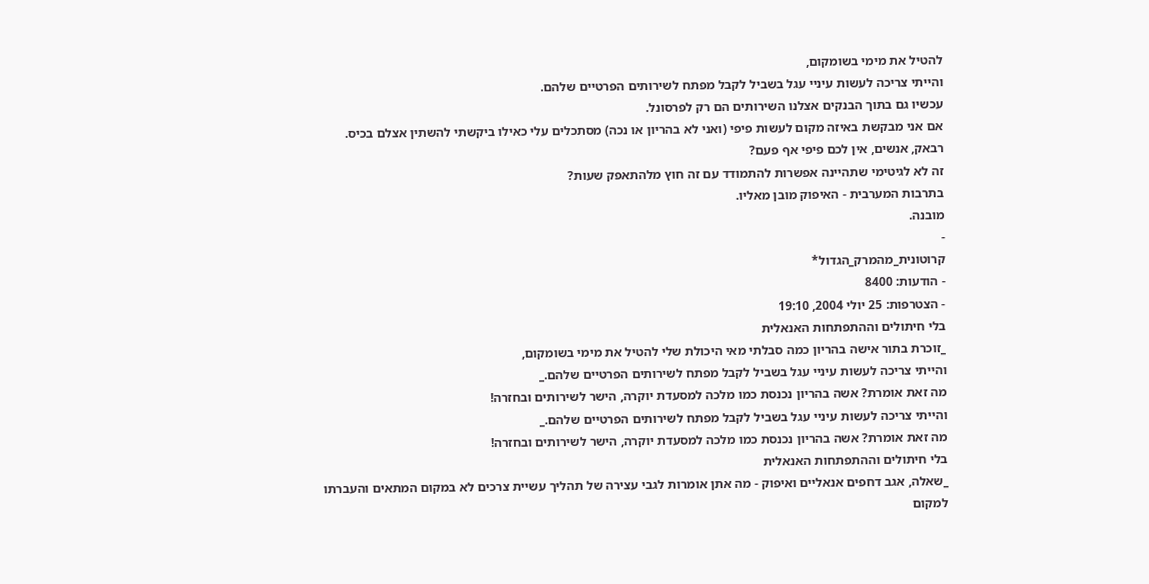להטיל את מימי בשומקום,
והייתי צריכה לעשות עיניי עגל בשביל לקבל מפתח לשירותים הפרטיים שלהם.
עכשיו גם בתוך הבנקים אצלנו השירותים הם רק לפרסונל.
אם אני מבקשת באיזה מקום לעשות פיפי (ואני לא בהריון או נכה) מסתכלים עלי כאילו ביקשתי להשתין אצלם בכיס.
רבאק, אנשים, אין לכם פיפי אף פעם?
זה לא לגיטימי שתהיינה אפשרות להתמודד עם זה חוץ מלהתאפק שעות?
בתרבות המערבית - האיפוק מובן מאליו.
מובנה.
-
קרוטונית_מהמרק_הגדול*
- הודעות: 8400
- הצטרפות: 25 יולי 2004, 19:10
בלי חיתולים וההתפתחות האנאלית
_זוכרת בתור אישה בהריון כמה סבלתי מאי היכולת שלי להטיל את מימי בשומקום,
והייתי צריכה לעשות עיניי עגל בשביל לקבל מפתח לשירותים הפרטיים שלהם._
מה זאת אומרת? אשה בהריון נכנסת כמו מלכה למסעדת יוקרה, הישר לשירותים ובחזרה!
והייתי צריכה לעשות עיניי עגל בשביל לקבל מפתח לשירותים הפרטיים שלהם._
מה זאת אומרת? אשה בהריון נכנסת כמו מלכה למסעדת יוקרה, הישר לשירותים ובחזרה!
בלי חיתולים וההתפתחות האנאלית
_שאלה, אגב דחפים אנאליים ואיפוק - מה אתן אומרות לגבי עצירה של תהליך עשיית צרכים לא במקום המתאים והעברתו למקום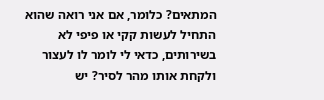המתאים? כלומר, אם אני רואה שהוא התחיל לעשות קקי או פיפי לא בשירותים, כדאי לי לומר לו לעצור ולקחת אותו מהר לסיר? יש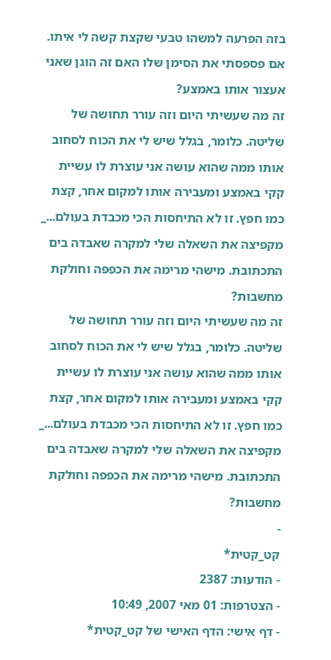בזה הפרעה למשהו טבעי שקצת קשה לי איתו. אם פספסתי את הסימן שלו האם זה הוגן שאני אעצור אותו באמצע?
זה מה שעשיתי היום וזה עורר תחושה של שליטה. כלומר, בגלל שיש לי את הכוח לסחוב אותו ממה שהוא עושה אני עוצרת לו עשיית קקי באמצע ומעבירה אותו למקום אחר, קצת כמו חפץ. זו לא התיחסות הכי מכבדת בעולם..._
מקפיצה את השאלה שלי למקרה שאבדה בים התכתובת. מישהי מרימה את הכפפה וחולקת מחשבות?
זה מה שעשיתי היום וזה עורר תחושה של שליטה. כלומר, בגלל שיש לי את הכוח לסחוב אותו ממה שהוא עושה אני עוצרת לו עשיית קקי באמצע ומעבירה אותו למקום אחר, קצת כמו חפץ. זו לא התיחסות הכי מכבדת בעולם..._
מקפיצה את השאלה שלי למקרה שאבדה בים התכתובת. מישהי מרימה את הכפפה וחולקת מחשבות?
-
קט_קטית*
- הודעות: 2387
- הצטרפות: 01 מאי 2007, 10:49
- דף אישי: הדף האישי של קט_קטית*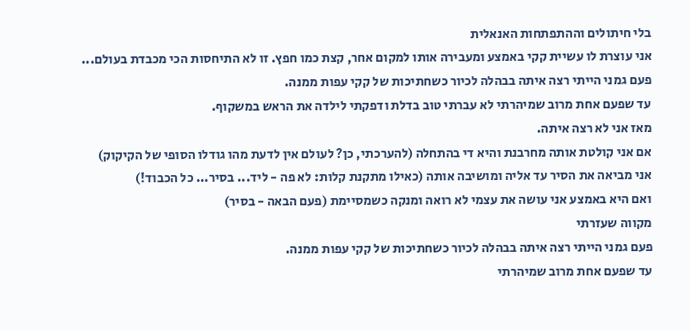בלי חיתולים וההתפתחות האנאלית
אני עוצרת לו עשיית קקי באמצע ומעבירה אותו למקום אחר, קצת כמו חפץ. זו לא התיחסות הכי מכבדת בעולם...
פעם גמני הייתי רצה איתה בבהלה לכיור כשחתיכות של קקי עפות ממנה.
עד שפעם אחת מרוב שמיהרתי לא עברתי טוב בדלת ודפקתי לילדה את הראש במשקוף.
מאז אני לא רצה איתה.
אם אני קולטת אותה מחרבנת והיא די בהתחלה (להערכתי, כן? לעולם אין לדעת מהו גודלו הסופי של הקיקוק)
אני מביאה את הסיר עד אליה ומושיבה אותה (כאילו מתקנת קלות: לא פה - ליד... בסיר... כל הכבוד!)
ואם היא באמצע אני עושה את עצמי לא רואה ומנקה כשמסיימת (פעם הבאה - בסיר)
מקווה שעזרתי
פעם גמני הייתי רצה איתה בבהלה לכיור כשחתיכות של קקי עפות ממנה.
עד שפעם אחת מרוב שמיהרתי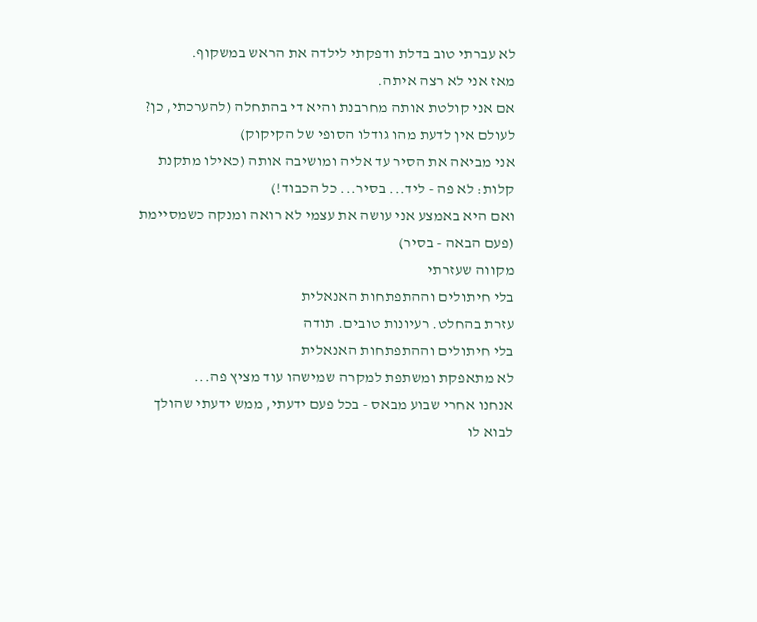לא עברתי טוב בדלת ודפקתי לילדה את הראש במשקוף.
מאז אני לא רצה איתה.
אם אני קולטת אותה מחרבנת והיא די בהתחלה (להערכתי, כן? לעולם אין לדעת מהו גודלו הסופי של הקיקוק)
אני מביאה את הסיר עד אליה ומושיבה אותה (כאילו מתקנת קלות: לא פה - ליד... בסיר... כל הכבוד!)
ואם היא באמצע אני עושה את עצמי לא רואה ומנקה כשמסיימת (פעם הבאה - בסיר)
מקווה שעזרתי
בלי חיתולים וההתפתחות האנאלית
עזרת בהחלט. רעיונות טובים. תודה
בלי חיתולים וההתפתחות האנאלית
לא מתאפקת ומשתפת למקרה שמישהו עוד מציץ פה...
אנחנו אחרי שבוע מבאס - בכל פעם ידעתי, ממש ידעתי שהולך לבוא לו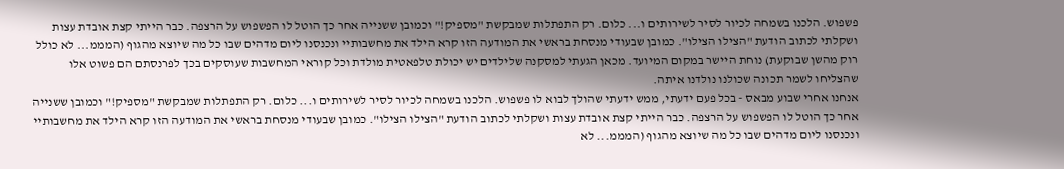פשפוש. הלכנו בשמחה לכיור לסיר לשירותים ו... כלום. רק התפתלות שמבקשת "מספיק!" וכמובן ששנייה אחר כך הוטל לו הפשפוש על הרצפה. כבר הייתי קצת אובדת עצות ושקלתי לכתוב הודעת "הצילו הצילו". כמובן שבעודי מנסחת בראשי את המודעה הזו קרא הילד את מחשבותיי ונכנסנו ליום מדהים שבו כל מה שיוצא מהגוף (המממ... לא כולל רוק מהשן שבוקעת) נוחת היישר במקום המיועד. מכאן הגעתי למסקנה שלילדים יש יכולת טלפאטית מולדת וכל קוראי המחשבות שעוסקים בכך לפרנסתם הם פשוט אלו שהצליחו לשמר תכונה שכולנו נולדנו איתה.
אנחנו אחרי שבוע מבאס - בכל פעם ידעתי, ממש ידעתי שהולך לבוא לו פשפוש. הלכנו בשמחה לכיור לסיר לשירותים ו... כלום. רק התפתלות שמבקשת "מספיק!" וכמובן ששנייה אחר כך הוטל לו הפשפוש על הרצפה. כבר הייתי קצת אובדת עצות ושקלתי לכתוב הודעת "הצילו הצילו". כמובן שבעודי מנסחת בראשי את המודעה הזו קרא הילד את מחשבותיי ונכנסנו ליום מדהים שבו כל מה שיוצא מהגוף (המממ... לא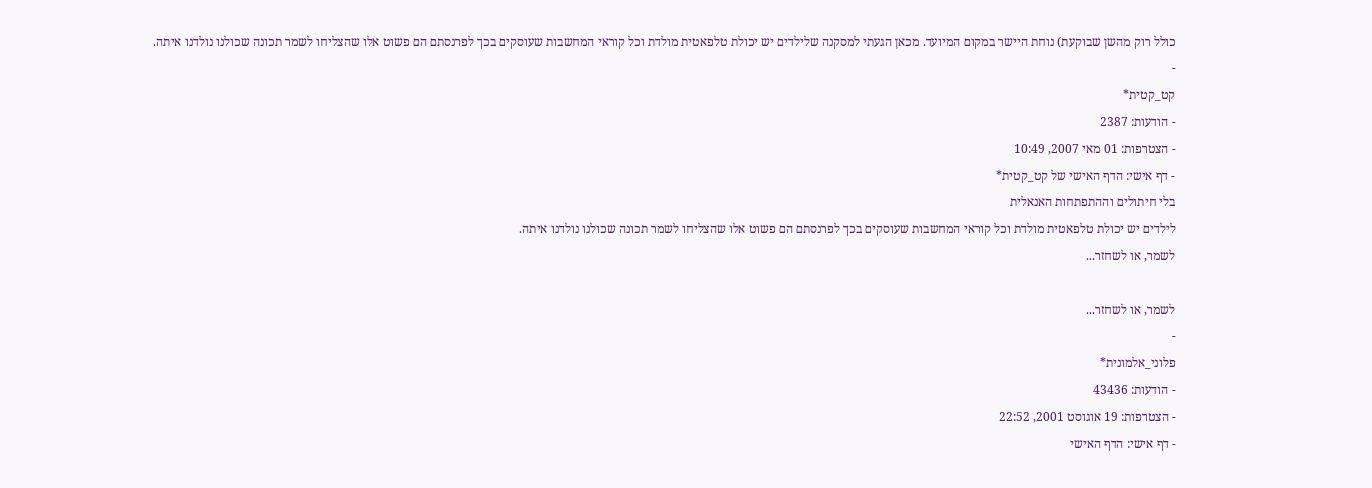כולל רוק מהשן שבוקעת) נוחת היישר במקום המיועד. מכאן הגעתי למסקנה שלילדים יש יכולת טלפאטית מולדת וכל קוראי המחשבות שעוסקים בכך לפרנסתם הם פשוט אלו שהצליחו לשמר תכונה שכולנו נולדנו איתה.
-
קט_קטית*
- הודעות: 2387
- הצטרפות: 01 מאי 2007, 10:49
- דף אישי: הדף האישי של קט_קטית*
בלי חיתולים וההתפתחות האנאלית
לילדים יש יכולת טלפאטית מולדת וכל קוראי המחשבות שעוסקים בכך לפרנסתם הם פשוט אלו שהצליחו לשמר תכונה שכולנו נולדנו איתה.
לשמר, או לשחזר...

לשמר, או לשחזר...
-
פלוני_אלמונית*
- הודעות: 43436
- הצטרפות: 19 אוגוסט 2001, 22:52
- דף אישי: הדף האישי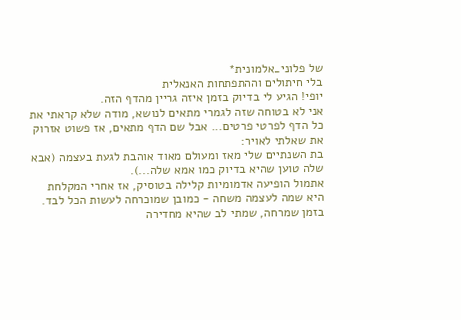של פלוני_אלמונית*
בלי חיתולים וההתפתחות האנאלית
יופי! הגיע לי בדיוק בזמן איזה גריין מהדף הזה.
אני לא בטוחה שזה לגמרי מתאים לנושא, מודה שלא קראתי את כל הדף לפרטי פרטים... אבל שם הדף מתאים, אז פשוט אזרוק את שאלתי לאויר:
בת השנתיים שלי מאז ומעולם מאוד אוהבת לגעת בעצמה (אבא שלה טוען שהיא בדיוק כמו אמא שלה...).
אתמול הופיעה אדמומיות קלילה בטוסיק, אז אחרי המקלחת היא שמה לעצמה משחה - כמובן שמוכרחה לעשות הכל לבד.
בזמן שמרחה, שמתי לב שהיא מחדירה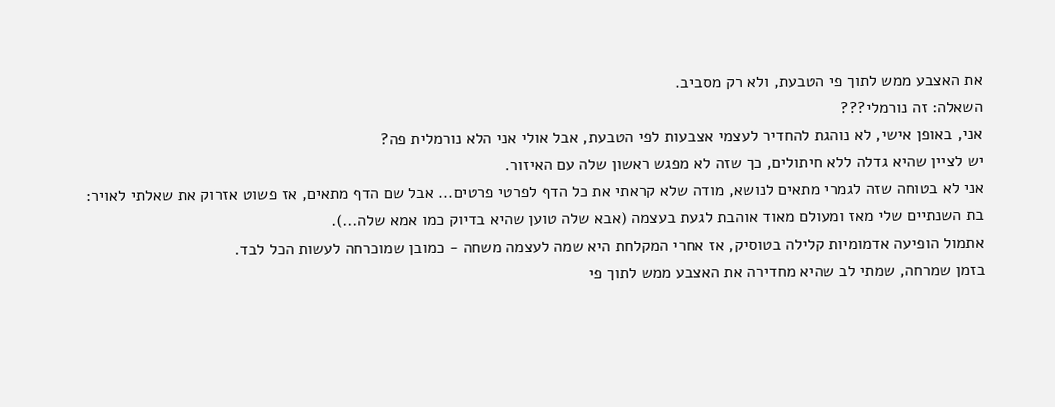את האצבע ממש לתוך פי הטבעת, ולא רק מסביב.
השאלה: זה נורמלי???
אני, באופן אישי, לא נוהגת להחדיר לעצמי אצבעות לפי הטבעת, אבל אולי אני הלא נורמלית פה?
יש לציין שהיא גדלה ללא חיתולים, כך שזה לא מפגש ראשון שלה עם האיזור.
אני לא בטוחה שזה לגמרי מתאים לנושא, מודה שלא קראתי את כל הדף לפרטי פרטים... אבל שם הדף מתאים, אז פשוט אזרוק את שאלתי לאויר:
בת השנתיים שלי מאז ומעולם מאוד אוהבת לגעת בעצמה (אבא שלה טוען שהיא בדיוק כמו אמא שלה...).
אתמול הופיעה אדמומיות קלילה בטוסיק, אז אחרי המקלחת היא שמה לעצמה משחה - כמובן שמוכרחה לעשות הכל לבד.
בזמן שמרחה, שמתי לב שהיא מחדירה את האצבע ממש לתוך פי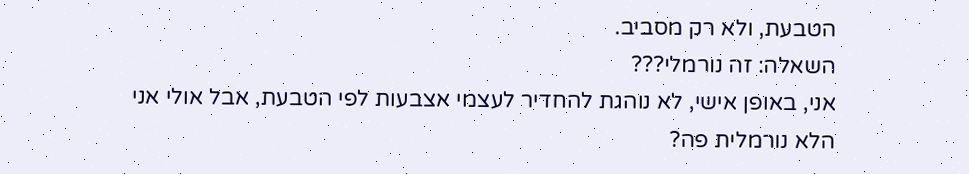הטבעת, ולא רק מסביב.
השאלה: זה נורמלי???
אני, באופן אישי, לא נוהגת להחדיר לעצמי אצבעות לפי הטבעת, אבל אולי אני הלא נורמלית פה?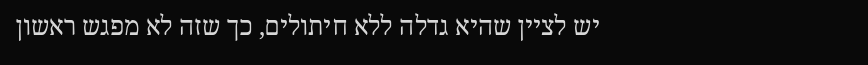יש לציין שהיא גדלה ללא חיתולים, כך שזה לא מפגש ראשון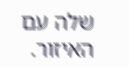שלה עם האיזור.